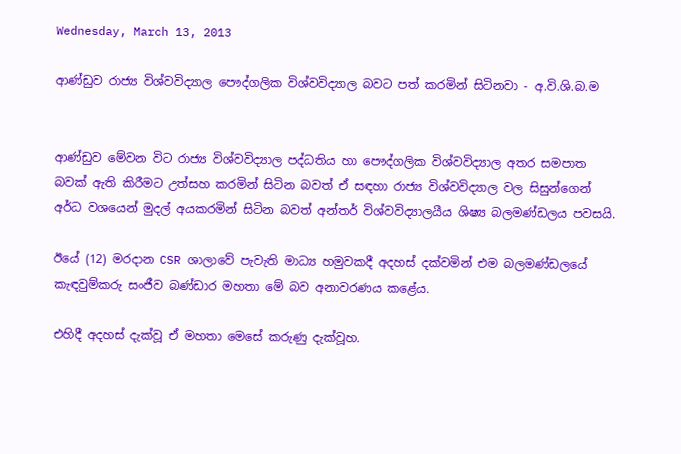Wednesday, March 13, 2013

ආණ්ඩුව රාජ්‍ය විශ්වවිද්‍යාල පෞද්ගලික විශ්වවිද්‍යාල බවට පත් කරමින් සිටිනවා - අ.වි.ශි.බ.ම


ආණ්ඩුව මේවන විට රාජ්‍ය විශ්වවිද්‍යාල පද්ධතිය හා පෞද්ගලික විශ්වවිද්‍යාල අතර සමපාත බවක් ඇති කිරීමට උත්සහ කරමින් සිටින බවත් ඒ සඳහා රාජ්‍ය විශ්වවිද්‍යාල වල සිසුන්ගෙන් අර්ධ වශයෙන් මුදල් අයකරමින් සිටින බවත් අන්තර් විශ්වවිද්‍යාලයීය ශිෂ්‍ය බලමණ්ඩලය පවසයි.

ඊයේ (12) මරදාන CSR ශාලාවේ පැවැති මාධ්‍ය හමුවකදී අදහස් දක්වමින් එම බලමණ්ඩලයේ කැඳවුම්කරු සංජීව බණ්ඩාර මහතා මේ බව අනාවරණය කළේය.

එහිදී අදහස් දැක්වූ ඒ මහතා මෙසේ කරුණු දැක්වූහ.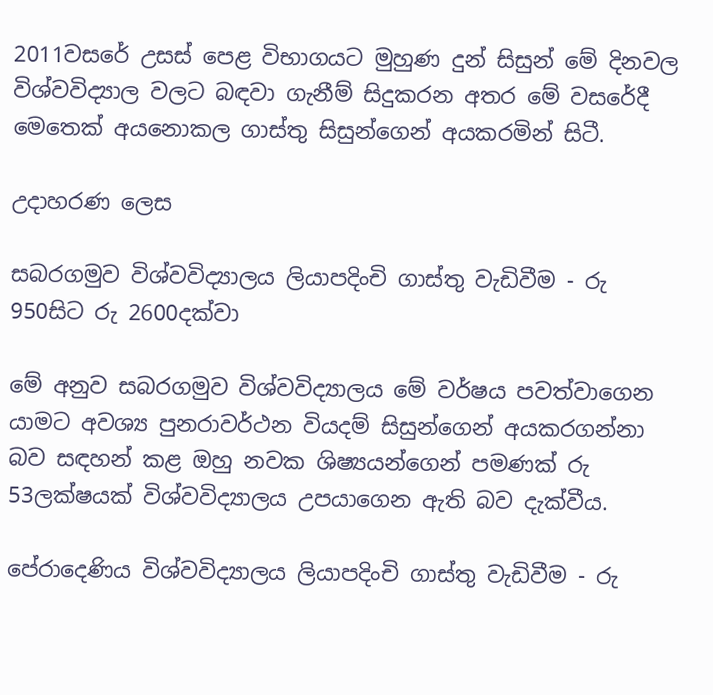2011වසරේ උසස් පෙළ විභාගයට මුහුණ දුන් සිසුන් මේ දිනවල විශ්වවිද්‍යාල වලට බඳවා ගැනීම් සිදුකරන අතර මේ වසරේදී මෙතෙක් අයනොකල ගාස්තු සිසුන්ගෙන් අයකරමින් සිටී.

උදාහරණ ලෙස

සබරගමුව විශ්වවිද්‍යාලය ලියාපදිංචි ගාස්තු වැඩිවීම - රු 950සිට රු 2600දක්වා

මේ අනුව සබරගමුව විශ්වවිද්‍යාලය මේ වර්ෂය පවත්වාගෙන යාමට අවශ්‍ය පුනරාවර්ථන වියදම් සිසුන්ගෙන් අයකරගන්නා බව සඳහන් කළ ඔහු නවක ශිෂ්‍යයන්ගෙන් පමණක් රු 53ලක්ෂයක් විශ්වවිද්‍යාලය උපයාගෙන ඇති බව දැක්වීය.

පේරාදෙණිය විශ්වවිද්‍යාලය ලියාපදිංචි ගාස්තු වැඩිවීම - රු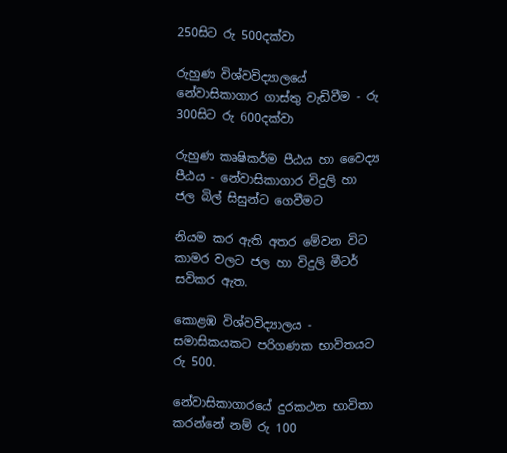250සිට රු 500දක්වා

රුහුණ විශ්වවිද්‍යාලයේ නේවාසිකාගාර ගාස්තු වැඩිවීම - රු 300සිට රු 600දක්වා

රුහුණ කෘෂිකර්ම පීඨය හා වෛද්‍ය පීඨය - නේවාසිකාගාර විදුලි හා ජල බිල් සිසුන්ට ගෙවීමට

නියම කර ඇති අතර මේවන විට කාමර වලට ජල හා විදුලි මීටර් සවිකර ඇත.

කොළඹ විශ්වවිද්‍යාලය - සමාසිකයකට පරිගණක භාවිතයට රු 500.

නේවාසිකාගාරයේ දුරකථන භාවිතා කරන්නේ නම් රු 100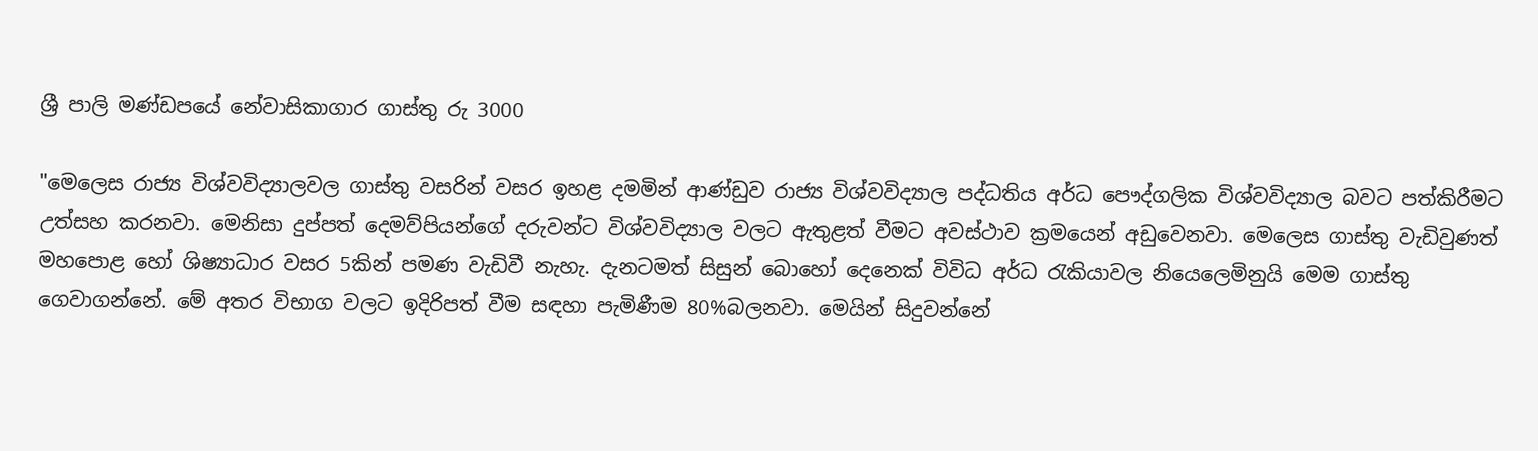ශ්‍රී පාලි මණ්ඩපයේ නේවාසිකාගාර ගාස්තු රු 3000

"මෙලෙස රාජ්‍ය විශ්වවිද්‍යාලවල ගාස්තු වසරින් වසර ඉහළ දමමින් ආණ්ඩුව රාජ්‍ය විශ්වවිද්‍යාල පද්ධතිය අර්ධ පෞද්ගලික විශ්වවිද්‍යාල බවට පත්කිරීමට උත්සහ කරනවා. මෙනිසා දුප්පත් දෙමව්පියන්ගේ දරුවන්ට විශ්වවිද්‍යාල වලට ඇතුළත් වීමට අවස්ථාව ක්‍රමයෙන් අඩුවෙනවා. මෙලෙස ගාස්තු වැඩිවුණත් මහපොළ හෝ ශිෂ්‍යාධාර වසර 5කින් පමණ වැඩිවී නැහැ. දැනටමත් සිසුන් බොහෝ දෙනෙක් විවිධ අර්ධ රැකියාවල නියෙලෙමිනුයි මෙම ගාස්තු ගෙවාගන්නේ. මේ අතර විභාග වලට ඉදිරිපත් වීම සඳහා පැමිණීම 80%බලනවා. මෙයින් සිදුවන්නේ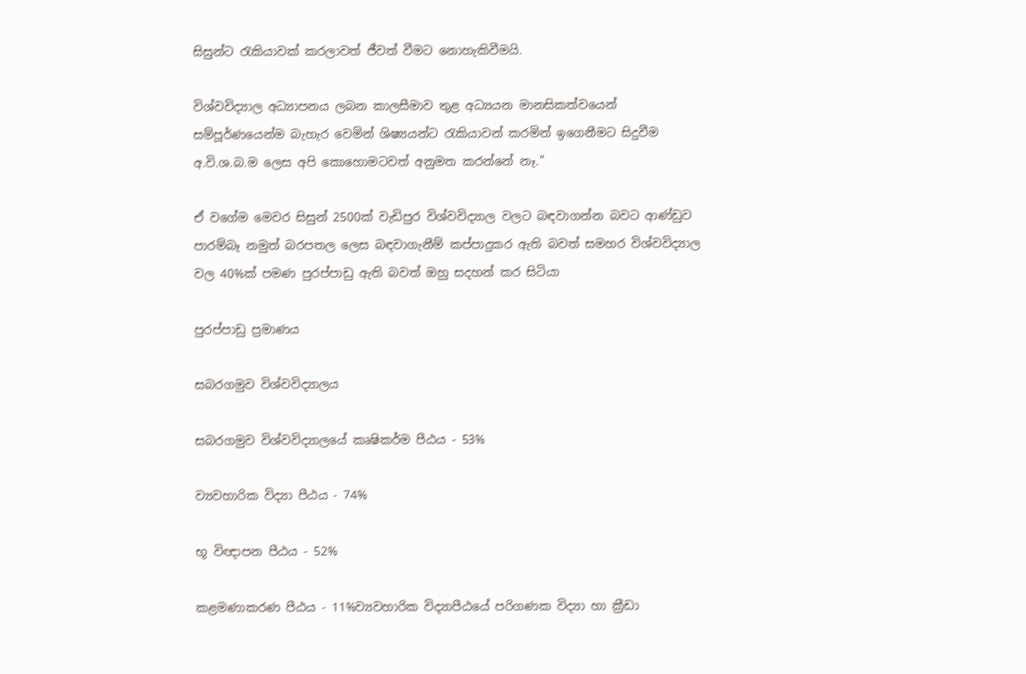සිසුන්ට රැකියාවක් කරලාවත් ජීවත් වීමට නොහැකිවීමයි.

විශ්වවිද්‍යාල අධ්‍යාපනය ලබන කාලසීමාව තුළ අධ්‍යයන මානසිකත්වයෙන් සම්පූර්ණයෙන්ම බැහැර වෙමින් ශිෂ්‍යයන්ට රැකියාවන් කරමින් ඉගෙනීමට සිදුවීම අ.වි.ශ.බ.ම ලෙස අපි කොහොමටවත් අනුමත කරන්නේ නෑ."

ඒ වගේම මෙවර සිසුන් 2500ක් වැඩිපුර විශ්වවිද්‍යාල වලට බඳවාගන්න බවට ආණ්ඩුව පාරම්බෑ නමුත් බරපතල ලෙස බඳවාගැනීම් කප්පාදුකර ඇති බවත් සමහර විශ්වවිද්‍යාල වල 40%ක් පමණ පුරප්පාඩු ඇති බවත් ඔහු සදහන් කර සිටියා

පුරප්පාඩු ප්‍රමාණය

සබරගමුව විශ්වවිද්‍යාලය

සබරගමුව විශ්වවිද්‍යාලයේ කෘෂිකර්ම පීඨය - 53%

ව්‍යවහාරික විද්‍යා පීඨය - 74%

භූ විඥාපන පීඨය - 52%

කළමණාකරණ පීඨය - 11%ව්‍යවහාරික විද්‍යාපීඨයේ පරිගණක විද්‍යා හා ක්‍රීඩා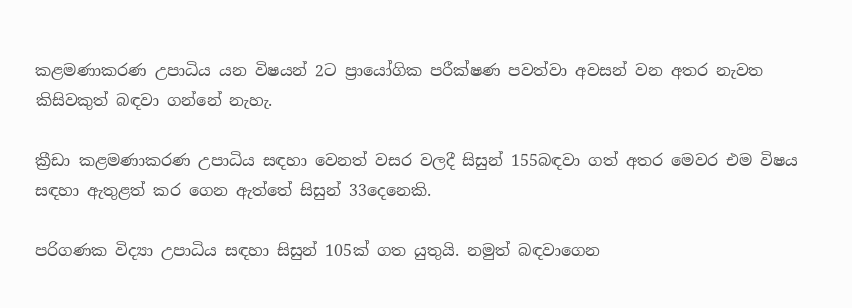කළමණාකරණ උපාධිය යන විෂයන් 2ට ප්‍රායෝගික පරීක්ෂණ පවත්වා අවසන් වන අතර නැවත කිසිවකුත් බඳවා ගන්නේ නැහැ.

ක්‍රීඩා කළමණාකරණ උපාධිය සඳහා වෙනත් වසර වලදී සිසුන් 155බඳවා ගත් අතර මෙවර එම විෂය සඳහා ඇතුළත් කර ගෙන ඇත්තේ සිසුන් 33දෙනෙකි.

පරිගණක විද්‍යා උපාධිය සඳහා සිසුන් 105ක් ගත යුතුයි. නමුත් බඳවාගෙන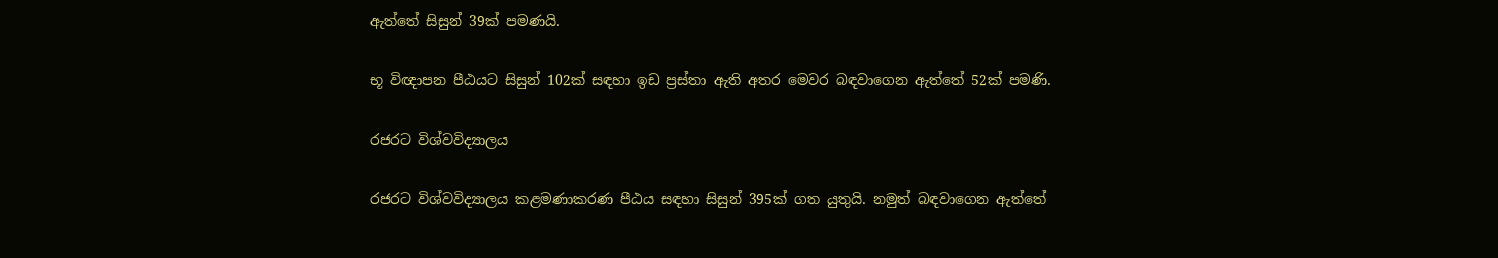ඇත්තේ සිසුන් 39ක් පමණයි.

භූ විඥාපන පීඨයට සිසුන් 102ක් සඳහා ඉඩ ප්‍රස්තා ඇති අතර මෙවර බඳවාගෙන ඇත්තේ 52ක් පමණි.

රජරට විශ්වවිද්‍යාලය

රජරට විශ්වවිද්‍යාලය කළමණාකරණ පීඨය සඳහා සිසුන් 395ක් ගත යුතුයි. නමුත් බඳවාගෙන ඇත්තේ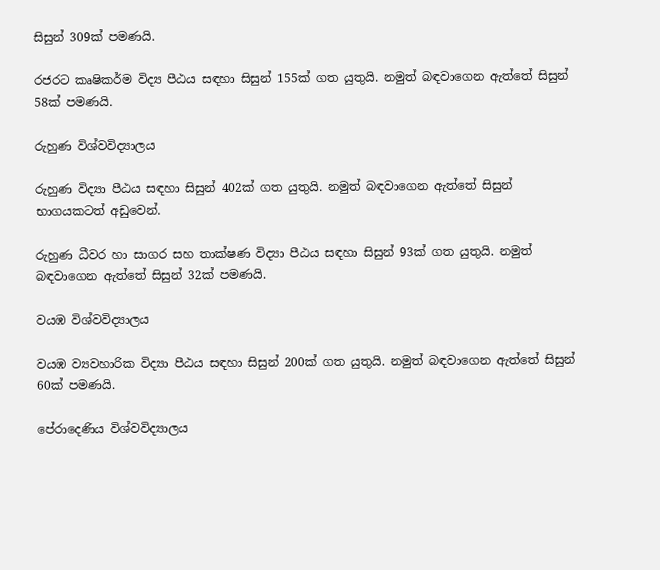සිසුන් 309ක් පමණයි.

රජරට කෘෂිකර්ම විද්‍ය පීඨය සඳහා සිසුන් 155ක් ගත යුතුයි. නමුත් බඳවාගෙන ඇත්තේ සිසුන් 58ක් පමණයි.

රුහුණ විශ්වවිද්‍යාලය

රුහුණ විද්‍යා පීඨය සඳහා සිසුන් 402ක් ගත යුතුයි. නමුත් බඳවාගෙන ඇත්තේ සිසුන් භාගයකටත් අඩුවෙන්.

රුහුණ ධීවර හා සාගර සහ තාක්ෂණ විද්‍යා පීඨය සඳහා සිසුන් 93ක් ගත යුතුයි. නමුත් බඳවාගෙන ඇත්තේ සිසුන් 32ක් පමණයි.

වයඹ විශ්වවිද්‍යාලය

වයඹ ව්‍යවහාරික විද්‍යා පීඨය සඳහා සිසුන් 200ක් ගත යුතුයි. නමුත් බඳවාගෙන ඇත්තේ සිසුන් 60ක් පමණයි.

පේරාදෙණිය විශ්වවිද්‍යාලය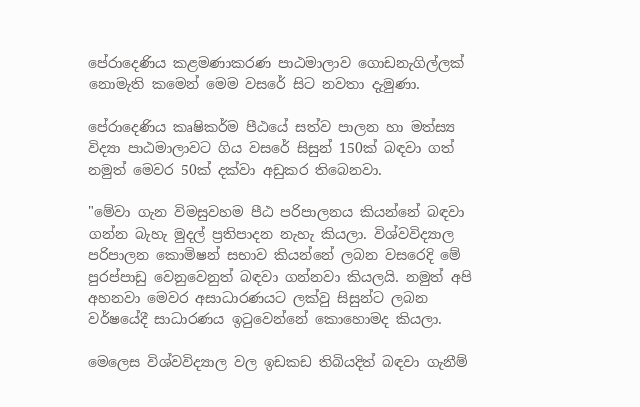පේරාදෙණිය කළමණාකරණ පාඨමාලාව ගොඩනැගිල්ලක් නොමැති කමෙන් මෙම වසරේ සිට නවතා දැමුණා.

පේරාදෙණිය කෘෂිකර්ම පීඨයේ සත්ව පාලන හා මත්ස්‍ය විද්‍යා පාඨමාලාවට ගිය වසරේ සිසුන් 150ක් බඳවා ගත් නමුත් මෙවර 50ක් දක්වා අඩුකර තිබෙනවා.

"මේවා ගැන විමසුවහම පීඨ පරිපාලනය කියන්නේ බඳවා ගන්න බැහැ මුදල් ප්‍රතිපාදන නැහැ කියලා. විශ්වවිද්‍යාල පරිපාලන කොමිෂන් සභාව කියන්නේ ලබන වසරෙදි මේ පුරප්පාඩු වෙනුවෙනුත් බඳවා ගන්නවා කියලයි. නමුත් අපි අහනවා මෙවර අසාධාරණයට ලක්වු සිසුන්ට ලබන වර්ෂයේදී සාධාරණය ඉටුවෙන්නේ කොහොමද කියලා.

මෙලෙස විශ්වවිද්‍යාල වල ඉඩකඩ තිබියදිත් බඳවා ගැනීම්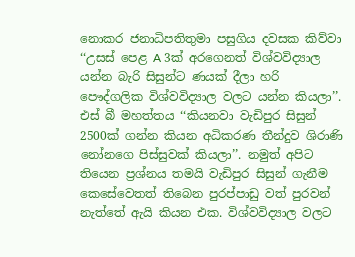නොකර ජනාධිපතිතුමා පසුගිය දවසක කිව්වා ‘‘උසස් පෙළ A 3ක් අරගෙනත් විශ්වවිද්‍යාල යන්න බැරි සිසුන්ට ණයක් දීලා හරි පෞද්ගලික විශ්වවිද්‍යාල වලට යන්න කියලා’’. එස් බී මහත්තය ‘‘කියනවා වැඩිපුර සිසුන් 2500ක් ගන්න කියන අධිකරණ තීන්දුව ශිරාණි නෝනගෙ පිස්සුවක් කියලා’’. නමුත් අපිට තියෙන ප්‍රශ්නය තමයි වැඩිපුර සිසුන් ගැනීම කෙසේවෙතත් තිබෙන පුරප්පාඩු වත් පුරවන් නැත්තේ ඇයි කියන එක. විශ්වවිද්‍යාල වලට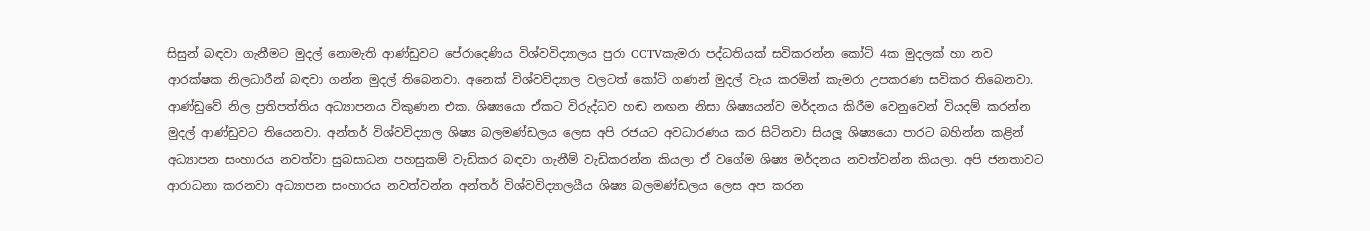සිසුන් බඳවා ගැනීමට මුදල් නොමැති ආණ්ඩුවට පේරාදෙණිය විශ්වවිද්‍යාලය පුරා CCTVකැමරා පද්ධතියක් සවිකරන්න කෝටි 4ක මුදලක් හා නව ආරක්ෂක නිලධාරීන් බඳවා ගන්න මුදල් තිබෙනවා. අනෙක් විශ්වවිද්‍යාල වලටත් කෝටි ගණන් මුදල් වැය කරමින් කැමරා උපකරණ සවිකර තිබෙනවා. ආණ්ඩුවේ නිල ප්‍රතිපත්තිය අධ්‍යාපනය විකුණන එක. ශිෂ්‍යයො ඒකට විරුද්ධව හඬ නඟන නිසා ශිෂ්‍යයන්ව මර්දනය කිරීම වෙනුවෙන් වියදම් කරන්න මුදල් ආණ්ඩුවට තියෙනවා. අන්තර් විශ්වවිද්‍යාල ශිෂ්‍ය බලමණ්ඩලය ලෙස අපි රජයට අවධාරණය කර සිටිනවා සියලූ ශිෂ්‍යයො පාරට බහින්න කළින් අධ්‍යාපන සංහාරය නවත්වා සුබසාධන පහසුකම් වැඩිකර බඳවා ගැනීම් වැඩිකරන්න කියලා ඒ වගේම ශිෂ්‍ය මර්දනය නවත්වන්න කියලා. අපි ජනතාවට ආරාධනා කරනවා අධ්‍යාපන සංහාරය නවත්වන්න අන්තර් විශ්වවිද්‍යාලයීය ශිෂ්‍ය බලමණ්ඩලය ලෙස අප කරන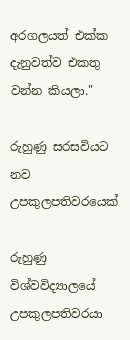අරගලයත් එක්ක දැනුවත්ව එකතු වන්න කියලා."

රුහුණු සරසවියට නව උපකුලපතිවරයෙක්

රුහුණු විශ්වවිද්‍යාලයේ උපකුලපතිවරයා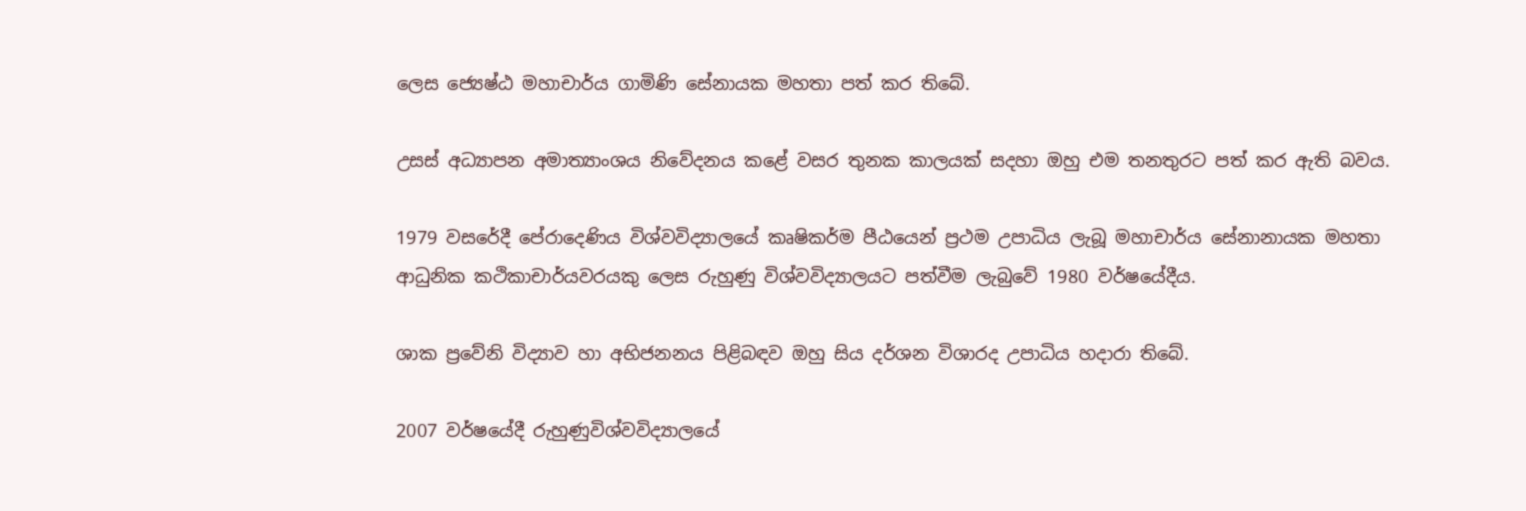ලෙස ජ්‍යෙෂ්ඨ මහාචාර්ය ගාමිණි සේනායක මහතා පත් කර තිබේ.

උසස් අධ්‍යාපන අමාත්‍යාංශය නිවේදනය කළේ වසර තුනක කාලයක් සදහා ඔහු එම තනතුරට පත් කර ඇති බවය.

1979 වසරේදී පේරාදෙණිය විශ්වවිද්‍යාලයේ කෘෂිකර්ම පීඨයෙන් ප්‍රථම උපාධිය ලැබූ මහාචාර්ය සේනානායක මහතා ආධුනික කථිකාචාර්යවරයකු ලෙස රුහුණු විශ්වවිද්‍යාලයට පත්වීම ලැබුවේ 1980 වර්ෂයේදීය.

ශාක ප්‍රවේනි විද්‍යාව හා අභිජනනය පිළිබඳව ඔහු සිය දර්ශන විශාරද උපාධිය හදාරා තිබේ.

2007 වර්ෂයේදී රුහුණුවිශ්වවිද්‍යාලයේ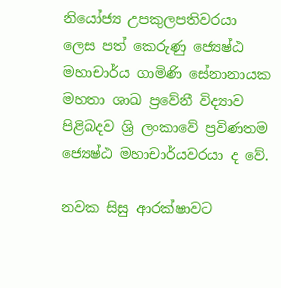නියෝජ්‍ය උපකුලපතිවරයා ලෙස පත් කෙරුණු ජ්‍යෙෂ්ඨ මහාචාර්ය ගාමිණි සේනානායක මහතා ශාඛ ප්‍රවේනී විද්‍යාව පිළිබදව ශ්‍රි ලංකාවේ ප්‍රවිණතම ජ්‍යෙෂ්ඨ මහාචාර්යවරයා ද වේ.

නවක සිසු ආරක්ෂාවට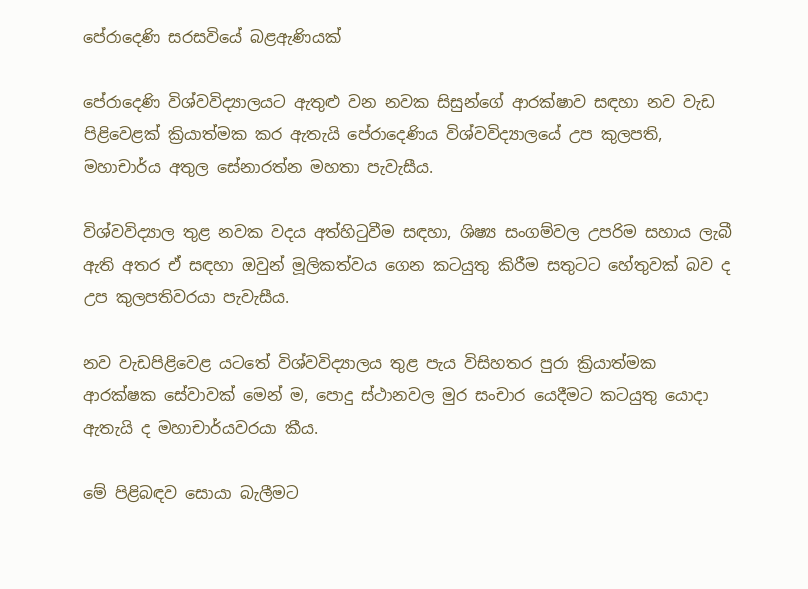පේරාදෙණි සරසවියේ බළඇණියක්

පේරාදෙණි විශ්වවිද්‍යාලයට ඇතුළු වන නවක සිසුන්ගේ ආරක්ෂාව සඳහා නව වැඩ පිළිවෙළක් ක්‍රියාත්මක කර ඇතැයි පේරාදෙණිය විශ්වවිද්‍යාලයේ උප කුලපති, මහාචාර්ය අතුල සේනාරත්න මහතා පැවැසීය.

විශ්වවිද්‍යාල තුළ නවක වදය අත්හිටුවීම සඳහා, ශිෂ්‍ය සංගම්වල උපරිම සහාය ලැබී ඇති අතර ඒ සඳහා ඔවුන් මූලිකත්වය ගෙන කටයුතු කිරීම සතුටට හේතුවක් බව ද උප කුලපතිවරයා පැවැසීය.

නව වැඩපිළිවෙළ යටතේ විශ්වවිද්‍යාලය තුළ පැය විසිහතර පුරා ක්‍රියාත්මක ආරක්ෂක සේවාවක් මෙන් ම, පොදු ස්ථානවල මුර සංචාර යෙදීමට කටයුතු යොදා ඇතැයි ද මහාචාර්යවරයා කීය.

මේ පිළිබඳව සොයා බැලීමට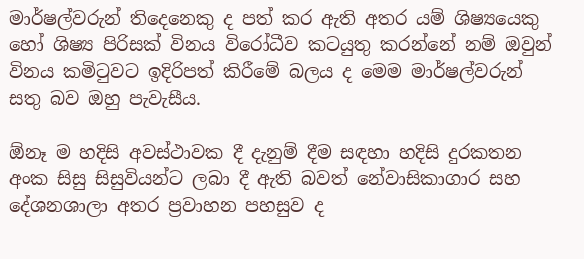මාර්ෂල්වරුන් තිදෙනෙකු ද පත් කර ඇති අතර යම් ශිෂ්‍යයෙකු හෝ ශිෂ්‍ය පිරිසක් විනය විරෝධීව කටයුතු කරන්නේ නම් ඔවුන් විනය කමිටුවට ඉදිරිපත් කිරීමේ බලය ද මෙම මාර්ෂල්වරුන් සතු බව ඔහු පැවැසීය.

ඕනෑ ම හදිසි අවස්ථාවක දී දැනුම් දීම සඳහා හදිසි දුරකතන අංක සිසු සිසුවියන්ට ලබා දී ඇති බවත් නේවාසිකාගාර සහ දේශනශාලා අතර ප්‍රවාහන පහසුව ද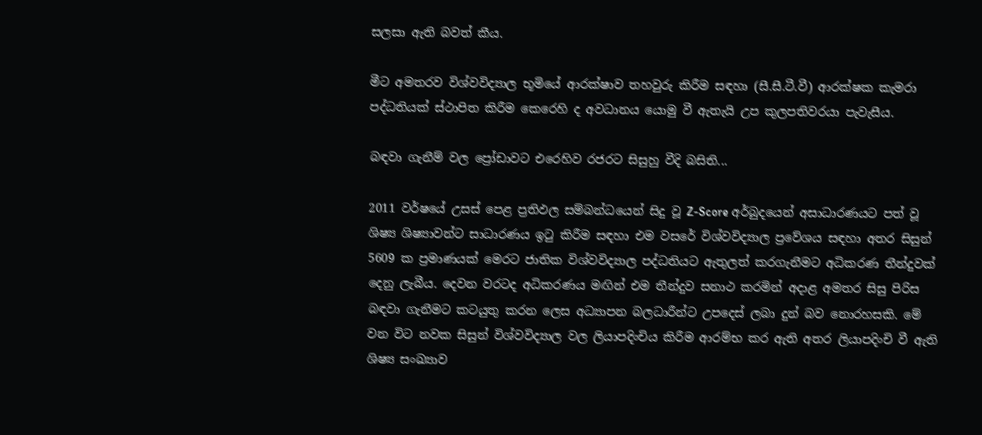සලසා ඇති බවත් කීය.

මීට අමතරව විශ්වවිද්‍යාල භූමියේ ආරක්ෂාව තහවුරු කිරීම සඳහා (සී.සී.ටී.වී) ආරක්ෂක කැමරා පද්ධතියක් ස්ථාපිත කිරීම කෙරෙහි ද අවධානය යොමු වී ඇතැයි උප කුලපතිවරයා පැවැසීය.

බඳවා ගැනීම් වල ප්‍රෝඩාවට එරෙහිව රජරට සිසුහු වීදි බසිති...

2011 වර්ෂයේ උසස් පෙළ ප්‍රතිඵල සම්බන්ධයෙන් සිදු වූ Z-Score අර්බුදයෙන් අසාධාරණයට පත් වූ ශිෂ්‍ය ශිෂ්‍යාවන්ට සාධාරණය ඉටු කිරීම සඳහා එම වසරේ විශ්වවිද්‍යාල ප්‍රවේශය සඳහා අතර සිසුන් 5609 ක ප්‍රමාණයක් මෙරට ජාතික විශ්වවිද්‍යාල පද්ධතියට ඇතුලත් කරගැනීමට අධිකරණ තීන්දුවක් දෙනු ලැබීය. දෙවන වරටද අධිකරණය මඟින් එම තීන්දුව සනාථ කරමින් අදාළ අමතර සිසු පිරිස බඳවා ගැනීමට කටයුතු කරන ලෙස අධ්‍යාපන බලධාරීන්ට උපදෙස් ලබා දුන් බව නොරහසකි. මේ වන විට නවක සිසුන් විශ්වවිද්‍යාල වල ලියාපදිංචිය කිරීම ආරම්භ කර ඇති අතර ලියාපදිංචි වී ඇති ශිෂ්‍ය සංඛ්‍යාව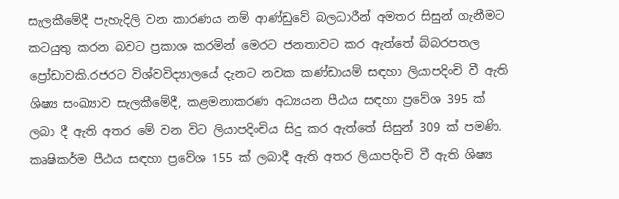සැලකීමේදී පැහැදිලි වන කාරණය නම් ආණ්ඩුවේ බලධාරීන් අමතර සිසුන් ගැනීමට කටයුතු කරන බවට ප්‍රකාශ කරමින් මෙරට ජනතාවට කර ඇත්තේ බ්බරපතල ප්‍රෝඩාවකි.රජරට විශ්වවිද්‍යාලයේ දැනට නවක කණ්ඩායම් සඳහා ලියාපදිංචි වී ඇති ශිෂ්‍ය සංඛ්‍යාව සැලකීමේදී, කළමනාකරණ අධ්‍යයන පීඨය සඳහා ප්‍රවේශ 395 ක් ලබා දී ඇති අතර මේ වන විට ලියාපදිංචිය සිදු කර ඇත්තේ සිසුන් 309 ක් පමණි. කෘෂිකර්ම පීඨය සඳහා ප්‍රවේශ 155 ක් ලබාදී ඇති අතර ලියාපදිංචි වී ඇති ශිෂ්‍ය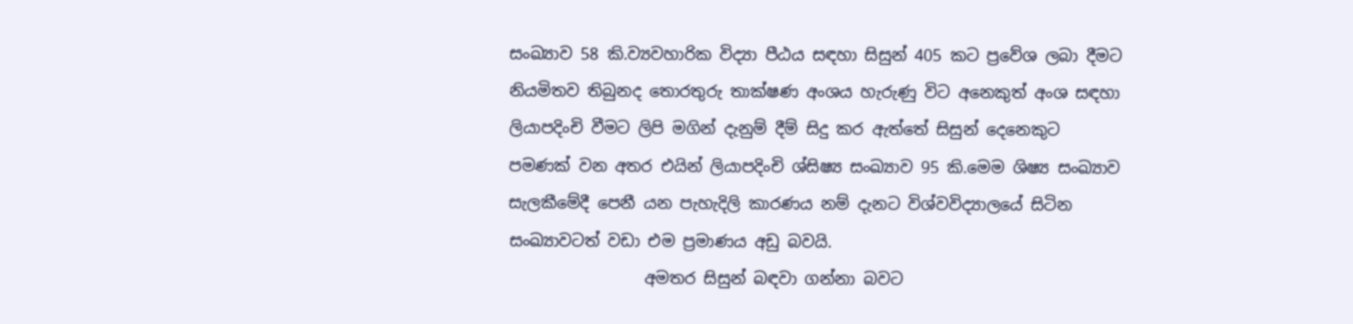සංඛ්‍යාව 58 කි.ව්‍යවහාරික විද්‍යා පීඨය සඳහා සිසුන් 405 කට ප්‍රවේශ ලබා දීමට නියමිතව තිබුනද තොරතුරු තාක්ෂණ අංශය හැරුණු විට අනෙකුත් අංශ සඳහා ලියාපදිංචි වීමට ලිපි මගින් දැනුම් දීම් සිදු කර ඇත්තේ සිසුන් දෙනෙකුට පමණක් වන අතර එයින් ලියාපදිංචි ශ්සිෂ්‍ය සංඛ්‍යාව 95 කි.මෙම ශිෂ්‍ය සංඛ්‍යාව සැලකීමේදී පෙනී යන පැහැදිලි කාරණය නම් දැනට විශ්වවිද්‍යාලයේ සිටින සංඛ්‍යාවටත් වඩා එම ප්‍රමාණය අඩු බවයි.
                 අමතර සිසුන් බඳවා ගන්නා බවට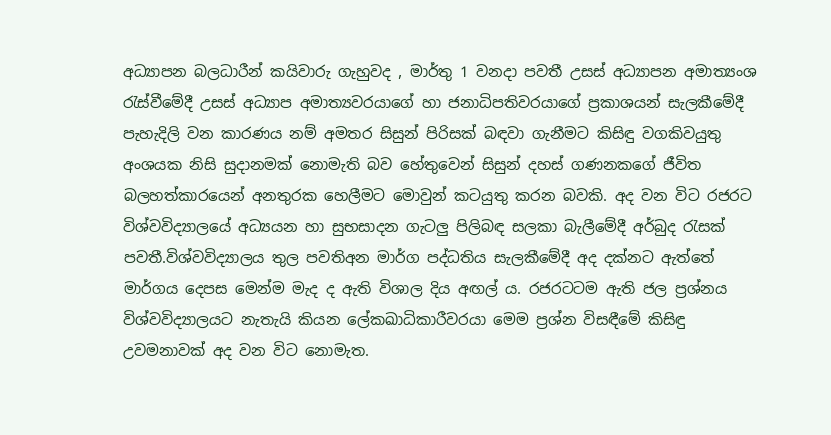අධ්‍යාපන බලධාරීන් කයිවාරු ගැහුවද , මාර්තු 1 වනදා පවතී උසස් අධ්‍යාපන අමාත්‍යංශ රැස්වීමේදී උසස් අධ්‍යාප අමාත්‍යවරයාගේ හා ජනාධිපතිවරයාගේ ප්‍රකාශයන් සැලකීමේදී පැහැදිලි වන කාරණය නම් අමතර සිසුන් පිරිසක් බඳවා ගැනීමට කිසිඳු වගකිවයුතු අංශයක නිසි සුදානමක් නොමැති බව හේතුවෙන් සිසුන් දහස් ගණනකගේ ජීවිත බලහත්කාරයෙන් අනතුරක හෙලීමට මොවුන් කටයුතු කරන බවකි. අද වන විට රජරට විශ්වවිද්‍යාලයේ අධ්‍යයන හා සුභසාදන ගැටලු පිලිබඳ සලකා බැලීමේදී අර්බුද රැසක් පවතී.විශ්වවිද්‍යාලය තුල පවතිඅන මාර්ග පද්ධතිය සැලකීමේදී අද දක්නට ඇත්තේ මාර්ගය දෙපස මෙන්ම මැද ද ඇති විශාල දිය අඟල් ය. රජරටටම ඇති ජල ප්‍රශ්නය විශ්වවිද්‍යාලයට නැතැයි කියන ලේකඛාධිකාරීවරයා මෙම ප්‍රශ්න විසඳීමේ කිසිඳු උවමනාවක් අද වන විට නොමැත.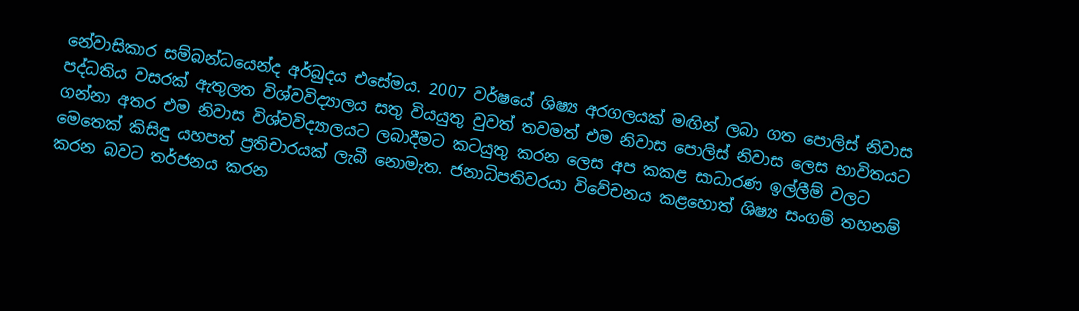නේවාසිකාර සම්බන්ධයෙන්ද අර්බුදය එසේමය. 2007 වර්ෂයේ ශිෂ්‍ය අරගලයක් මඟින් ලබා ගත පොලිස් නිවාස පද්ධතිය වසරක් ඇතුලත විශ්වවිද්‍යාලය සතු වියයුතු වුවත් තවමත් එම නිවාස පොලිස් නිවාස ලෙස භාවිතයට ගන්නා අතර එම නිවාස විශ්වවිද්‍යාලයට ලබාදීමට කටයුතු කරන ලෙස අප කකළ සාධාරණ ඉල්ලීම් වලට මෙතෙක් කිසිඳු යහපත් ප්‍රතිචාරයක් ලැබී නොමැත. ජනාධිපතිවරයා විවේචනය කළහොත් ශිෂ්‍ය සංගම් තහනම් කරන බවට තර්ජනය කරන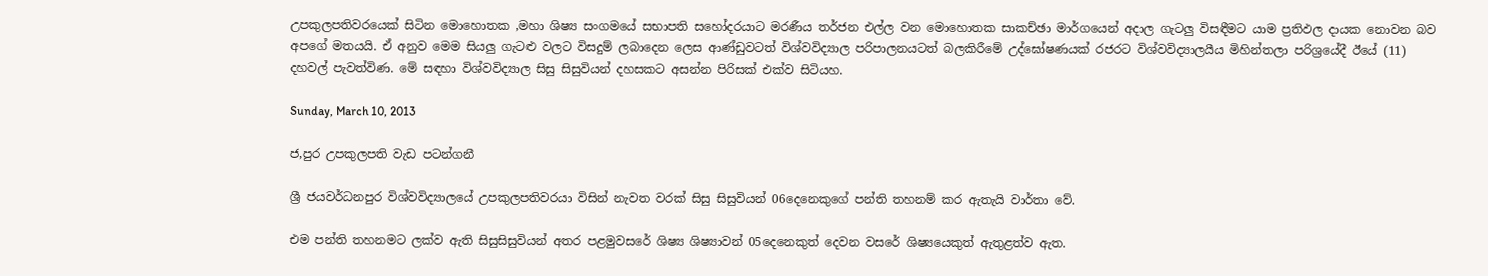උපකුලපතිවරයෙක් සිටින මොහොතක ,මහා ශිෂ්‍ය සංගමයේ සභාපති සහෝදරයාට මරණීය තර්ජන එල්ල වන මොහොතක සාකච්ඡා මාර්ගයෙන් අදාල ගැටලු විසඳීමට යාම ප්‍රතිඵල දායක නොවන බව අපගේ මතයයි. ඒ අනුව මෙම සියලු ගැටළු වලට විසදුම් ලබාදෙන ලෙස ආණ්ඩුවටත් විශ්වවිද්‍යාල පරිපාලනයටත් බලකිරීමේ උද්ඝෝෂණයක් රජරට විශ්වවිද්‍යාලයීය මිහින්තලා පරිශ්‍රයේදී ඊයේ (11) දහවල් පැවත්විණ. මේ සඳහා විශ්වවිද්‍යාල සිසු සිසුවියන් දහසකට අසන්න පිරිසක් එක්ව සිටියහ.

Sunday, March 10, 2013

ජ,පුර උපකුලපති වැඩ පටන්ගනී

ශ්‍රී ජයවර්ධනපුර විශ්වවිද්‍යාලයේ උපකුලපතිවරයා විසින් නැවත වරක් සිසු සිසුවියන් 06දෙනෙකුගේ පන්ති තහනම් කර ඇතැයි වාර්තා වේ.

එම පන්ති තහනමට ලක්ව ඇති සිසුසිසුවියන් අතර පළමුවසරේ ශිෂ්‍ය ශිෂ්‍යාවන් 05දෙනෙකුත් දෙවන වසරේ ශිෂ්‍යයෙකුත් ඇතුළත්ව ඇත.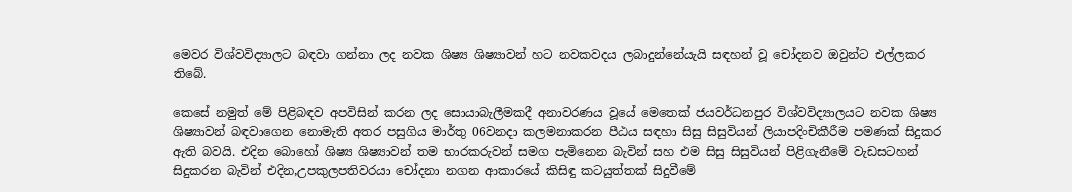මෙවර විශ්වවිද්‍යාලට බඳවා ගන්නා ලද නවක ශිෂ්‍ය ශිෂ්‍යාවන් හට නවකවදය ලබාදුන්නේයැයි සඳහන් වූ චෝදනව ඔවුන්ට එල්ලකර තිබේ.

කෙසේ නමුත් මේ පිළිබඳව අපවිසින් කරන ලද සොයාබැලීමකදී අනාවරණය වූයේ මෙතෙක් ජයවර්ධනපුර විශ්වවිද්‍යාලයට නවක ශිෂ්‍ය ශිෂ්‍යාවන් බඳවාගෙන නොමැති අතර පසුගිය මාර්තු 06වනදා කලමනාකරන පීඨය සඳහා සිසු සිසුවියන් ලියාපදිංචිකීරීම පමණක් සිදුකර ඇති බවයි. එදින බොහෝ ශිෂ්‍ය ශිෂ්‍යාවන් තම භාරකරුවන් සමග පැමිනෙන බැවින් සහ එම සිසු සිසුවියන් පිළිගැනීමේ වැඩසටහන් සිදුකරන බැවින් එදින,උපකුලපතිවරයා චෝදනා නගන ආකාරයේ කිසිඳු කටයුත්තක් සිදුවීමේ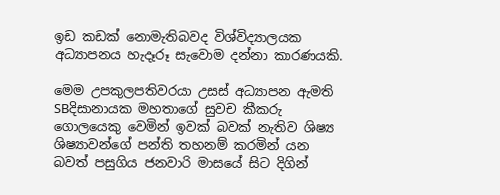ඉඩ කඩක් නොමැතිබවද විශ්විද්‍යාලයක අධ්‍යාපනය හැදෑරූ සැවොම දන්නා කාරණයකි.

මෙම උපකුලපතිවරයා උසස් අධ්‍යාපන ඇමති SBදිසානායක මහතාගේ සුවච කීකරු ගොලයෙකු වෙමින් ඉවක් බවක් නැතිව ශිෂ්‍ය ශිෂ්‍යාවන්ගේ පන්ති තහනම් කරමින් යන බවත් පසුගිය ජනවාරි මාසයේ සිට දිගින්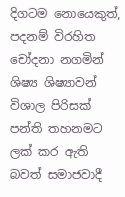දිගටම ‍නොයෙකුත්, පදනම් විරහිත චෝදනා නගමින් ශිෂ්‍ය ශිෂ්‍යාවන් විශාල පිරිසක් පන්ති තහනම‍ට ලක් කර ඇති බවත් සමාජවාදී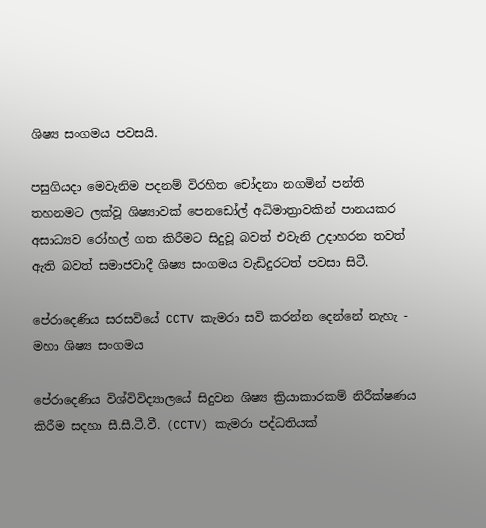ශිෂ්‍ය සංගමය පවසයි.

පසුගියදා මෙවැනිම පදනම් විරහිත චෝදනා නගමින් පන්ති තහනමට ලක්වූ ශිෂ්‍යාවක් පෙනඩෝල් අධිමාත්‍රාවකින් පානයකර අසාධ්‍යව රෝහල් ගත කිරීමට සිදුවූ බවත් එවැනි උදාහරන තවත් ඇති බවත් සමාජවාදී ශිෂ්‍ය සංගමය වැඩිදුරටත් පවසා සිටී.

පේරාදෙණි‍ය සරසවියේ CCTV කැමරා සවි කරන්න දෙන්නේ නැහැ - මහා ශිෂ්‍ය සංගමය

පේරාදෙණිය විශ්විවිද්‍යාලයේ සිදුවන ශිෂ්‍ය ක්‍රියාකාරකම් නිරීක්ෂණය කිරීම සදහා සී.සී.ටී.වී. (CCTV) කැමරා පද්ධතියක්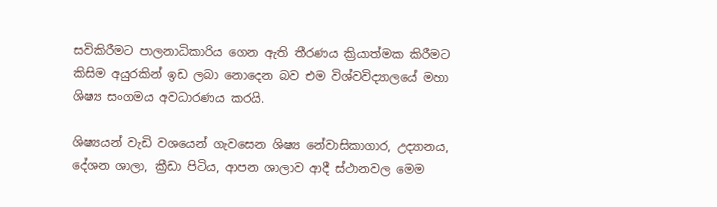සවිකිරීමට පාලනාධිකාරිය ගෙන ඇති තීරණය ක්‍රියාත්මක කිරීමට කිසිම අයුරකින් ඉඩ ලබා නොදෙන බව එම විශ්වවිද්‍යාලයේ මහා ශිෂ්‍ය සංගමය අවධාරණය කරයි.

ශිෂ්‍යයන් වැඩි වශයෙන් ගැවසෙන ශිෂ්‍ය නේවාසිකාගාර, උද්‍යානය, දේශන ශාලා, ක්‍රීඩා පිටිය, ආපන ශාලාව ආදී ස්ථානවල මෙම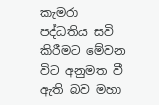කැමරා පද්ධතිය සවි කිරීමට මේවන විට අනුමත වී ඇති බව මහා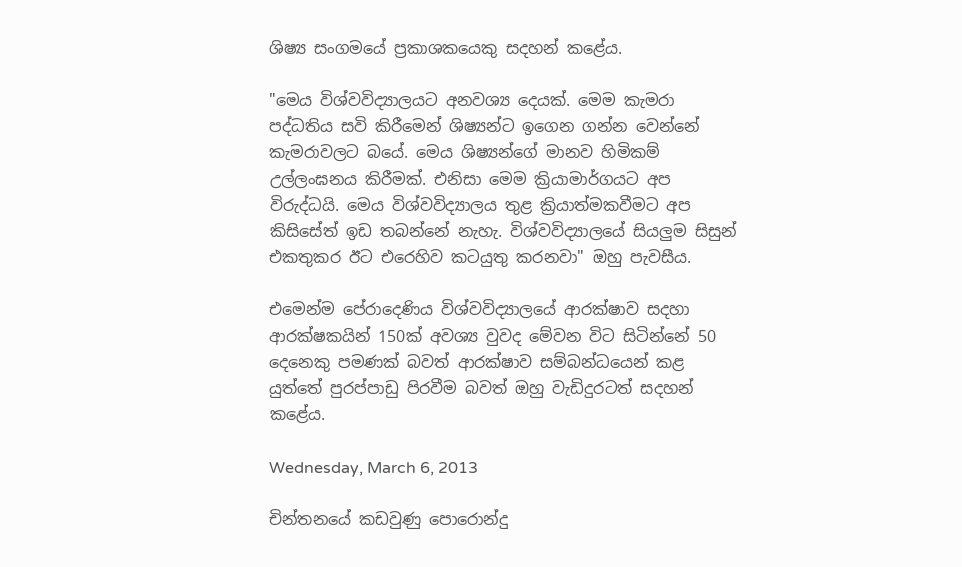ශිෂ්‍ය සංගමයේ ප්‍රකාශකයෙකු සදහන් කළේය.

"මෙය විශ්වවිද්‍යාලයට අනවශ්‍ය දෙයක්. මෙම කැමරා පද්ධතිය සවි කිරීමෙන් ශිෂ්‍යන්ට ඉගෙන ගන්න වෙන්නේ කැමරාවලට බයේ. මෙය ශිෂ්‍යන්ගේ මානව හිමිකම් උල්ලංඝනය කිරීමක්. එනිසා මෙම ක්‍රියාමාර්ගයට අප විරුද්ධයි. මෙය විශ්වවිද්‍යාලය තුළ ක්‍රියාත්මකවීමට අප කිසිසේත් ඉඩ තබන්නේ නැහැ. විශ්වවිද්‍යාලයේ සියලුම සිසුන් එකතුකර ඊට එරෙහිව කටයුතු කරනවා" ඔහු පැවසීය.

එමෙන්ම පේරාදෙණිය විශ්වවිද්‍යාලයේ ආරක්ෂාව සදහා ආරක්ෂකයින් 150ක් අවශ්‍ය වුවද මේවන විට සිටි‍න්නේ 50 දෙනෙකු පමණක් බවත් ආරක්ෂාව සම්බන්ධයෙන් කළ යුත්තේ පුරප්පාඩු පිරවීම බවත් ඔහු වැඩිදුරටත් සදහන් කළේය.

Wednesday, March 6, 2013

චින්තනයේ කඩවුණු පොරොන්දු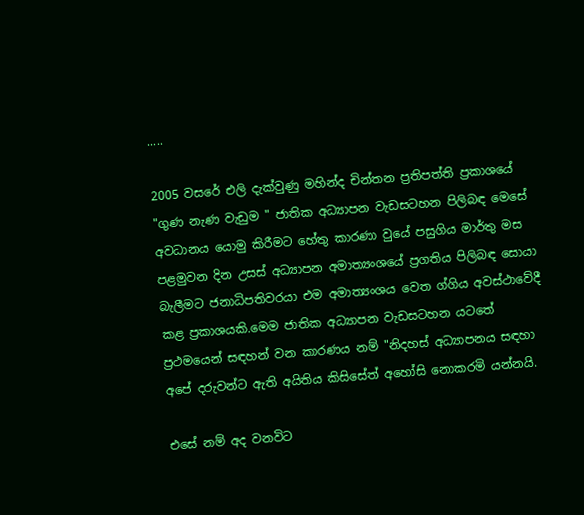.....

2005 වසරේ එලි දැක්වුණු මහින්ද චින්තන ප්‍රතිපත්ති ප්‍රකාශයේ "ගුණ නැණ වැඩුම " ජාතික අධ්‍යාපන වැඩසටහන පිලිබඳ මෙසේ අවධානය යොමු කිරීමට හේතු කාරණා වුයේ පසුගිය මාර්තු මස පළමුවන දින උසස් අධ්‍යාපන අමාත්‍යංශයේ ප්‍රගතිය පිලිබඳ සොයා බැලීමට ජනාධිපතිවරයා එම අමාත්‍යංශය වෙත ග්ගිය අවස්ථාවේදී කළ ප්‍රකාශයකි.මෙම ජාතික අධ්‍යාපන වැඩසටහන යටතේ ප්‍රථමයෙන් සඳහන් වන කාරණය නම් "නිදහස් අධ්‍යාපනය සඳහා අපේ දරුවන්ට ඇති අයිතිය කිසිසේත් අහෝසි නොකරමි යන්නයි.

එසේ නම් අද වනවිට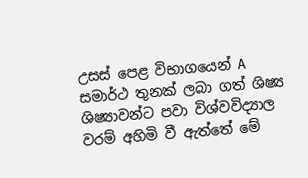උසස් පෙළ විභාගයෙන් A සමාර්ථ තුනක් ලබා ගත් ශිෂ්‍ය ශිෂ්‍යාවන්ට පවා විශ්වවිද්‍යාල වරම් අහිමි වී ඇත්තේ මේ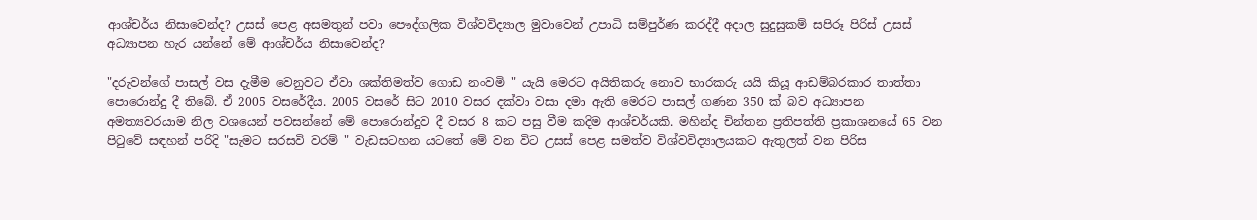ආශ්චර්ය නිසාවෙන්ද? උසස් පෙළ අසමතුන් පවා පෞද්ගලික විශ්වවිද්‍යාල මුවාවෙන් උපාධි සම්පුර්ණ කරද්දී අදාල සුදුසුකම් සපිරූ පිරිස් උසස් අධ්‍යාපන හැර යන්නේ මේ ආශ්චර්ය නිසාවෙන්ද?

"දරුවන්ගේ පාසල් වස දැමීම වෙනුවට ඒවා ශක්තිමත්ව ගොඩ නංවමි " යැයි මෙරට අයිතිකරු නොව භාරකරු යයි කියූ ආඩම්බරකාර තාත්තා පොරොන්දු දී තිබේ. ඒ 2005 වසරේදීය. 2005 වසරේ සිට 2010 වසර දක්වා වසා දමා ඇති මෙරට පාසල් ගණන 350 ක් බව අධ්‍යාපන අමත්‍යවරයාම නිල වශයෙන් පවසන්නේ මේ පොරොන්දුව දී වසර 8 කට පසු වීම කදිම ආශ්චර්යකි. මහින්ද චින්තන ප්‍රතිපත්ති ප්‍රකාශනයේ 65 වන පිටුවේ සඳහන් පරිදි "සැමට සරසවි වරම් " වැඩසටහන යටතේ මේ වන විට උසස් පෙළ සමත්ව විශ්වවිද්‍යාලයකට ඇතුලත් වන පිරිස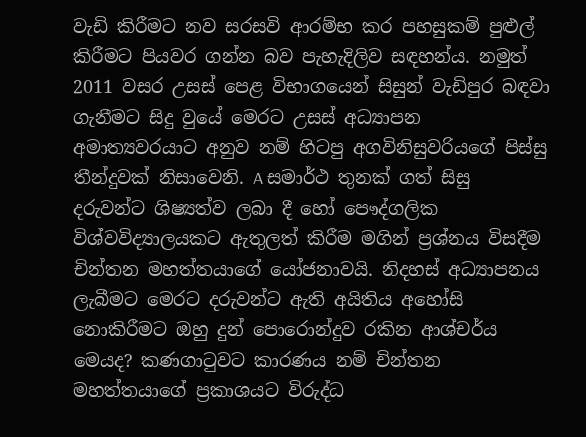වැඩි කිරීමට නව සරසවි ආරම්භ කර පහසුකම් පුළුල් කිරීමට පියවර ගන්න බව පැහැදිලිව සඳහන්ය. නමුත් 2011 වසර උසස් පෙළ විභාගයෙන් සිසුන් වැඩිපුර බඳවා ගැනීමට සිදු වුයේ මෙරට උසස් අධ්‍යාපන අමාත්‍යවරයාට අනුව නම් හිටපු අගවිනිසුවරියගේ පිස්සු තීන්දුවක් නිසාවෙනි. A සමාර්ථ තුනක් ගත් සිසු දරුවන්ට ශිෂ්‍යත්ව ලබා දී හෝ පෞද්ගලික විශ්වවිද්‍යාලයකට ඇතුලත් කිරීම මගින් ප්‍රශ්නය විසදීම චින්තන මහත්තයාගේ යෝජනාවයි. නිදහස් අධ්‍යාපනය ලැබීමට මෙරට දරුවන්ට ඇති අයිතිය අහෝසි නොකිරීමට ඔහු දුන් පොරොන්දුව රකින ආශ්චර්ය මෙයද? කණගාටුවට කාරණය නම් චින්තන මහත්තයාගේ ප්‍රකාශයට විරුද්ධ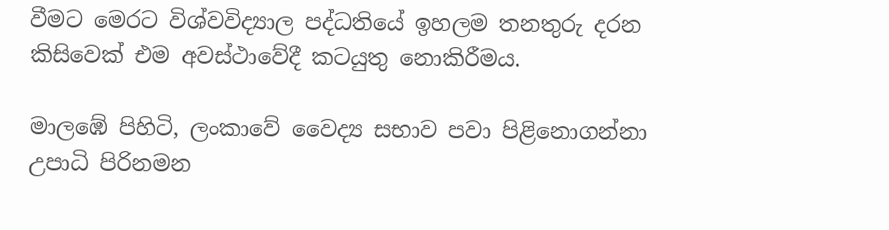වීමට මෙරට විශ්වවිද්‍යාල පද්ධතියේ ඉහලම තනතුරු දරන කිසිවෙක් එම අවස්ථාවේදී කටයුතු නොකිරීමය.

මාලඹේ පිහිටි, ලංකාවේ වෛද්‍ය සභාව පවා පිළිනොගන්නා උපාධි පිරිනමන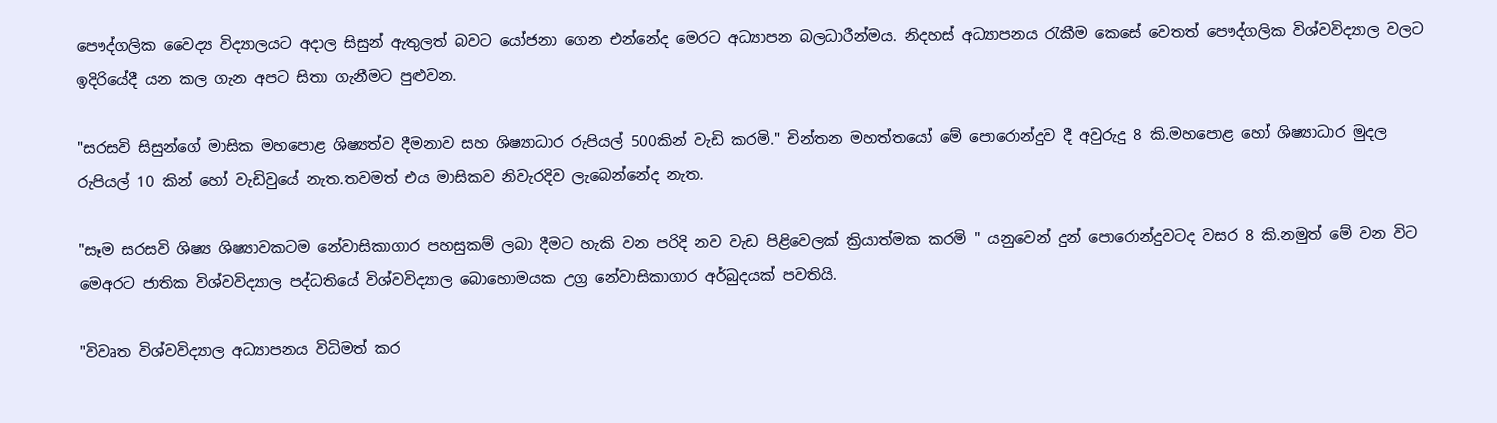පෞද්ගලික වෛද්‍ය විද්‍යාලයට අදාල සිසුන් ඇතුලත් බවට යෝජනා ගෙන එන්නේද මෙරට අධ්‍යාපන බලධාරීන්මය. නිදහස් අධ්‍යාපනය රැකීම කෙසේ වෙතත් පෞද්ගලික විශ්වවිද්‍යාල වලට ඉදිරියේදී යන කල ගැන අපට සිතා ගැනීමට පුළුවන.

"සරසවි සිසුන්ගේ මාසික මහපොළ ශිෂ්‍යත්ව දීමනාව සහ ශිෂ්‍යාධාර රුපියල් 500කින් වැඩි කරමි." චින්තන මහත්තයෝ මේ පොරොන්දුව දී අවුරුදු 8 කි.මහපොළ හෝ ශිෂ්‍යාධාර මුදල රුපියල් 10 කින් හෝ වැඩිවුයේ නැත.තවමත් එය මාසිකව නිවැරදිව ලැබෙන්නේද නැත.

"සෑම සරසවි ශිෂ්‍ය ශිෂ්‍යාවකටම නේවාසිකාගාර පහසුකම් ලබා දීමට හැකි වන පරිදි නව වැඩ පිළිවෙලක් ක්‍රියාත්මක කරමි " යනුවෙන් දුන් පොරොන්දුවටද වසර 8 කි.නමුත් මේ වන විට මෙඅරට ජාතික විශ්වවිද්‍යාල පද්ධතියේ විශ්වවිද්‍යාල බොහොමයක උග්‍ර නේවාසිකාගාර අර්බුදයක් පවතියි.

"විවෘත විශ්වවිද්‍යාල අධ්‍යාපනය විධිමත් කර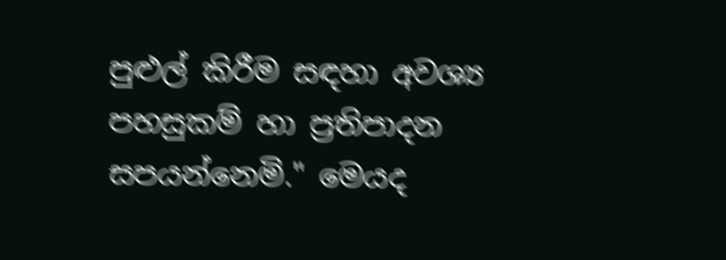පුළුල් කිරීම සඳහා අවශ්‍ය පහසුකම් හා ප්‍රතිපාදන සපයන්නෙමි." මෙයද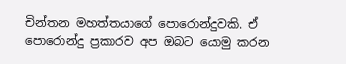චින්තන මහත්තයාගේ පොරොන්දුවකි. ඒ පොරොන්දු ප්‍රකාරව අප ඔබට යොමු කරන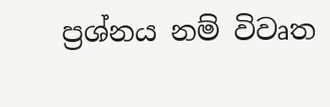ප්‍රශ්නය නම් විවෘත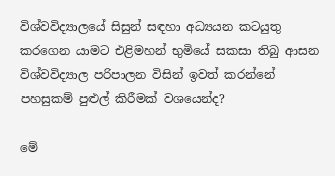විශ්වවිද්‍යාලයේ සිසුන් සඳහා අධ්‍යයන කටයුතු කරගෙන යාමට එළිමහන් භුමියේ සකසා තිබු ආසන විශ්වවිද්‍යාල පරිපාලන විසින් ඉවත් කරන්නේ පහසුකම් පුළුල් කිරීමක් වශයෙන්ද?

මේ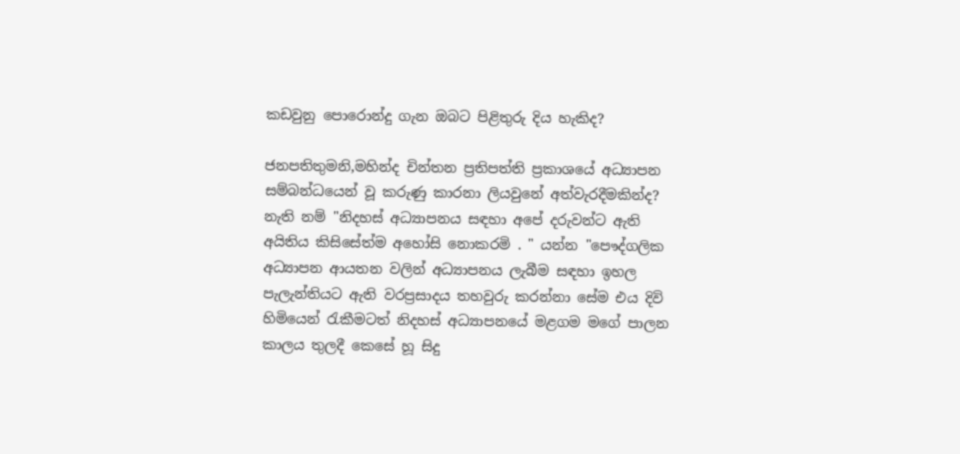කඩවුනු පොරොන්දු ගැන ඔබට පිළිතුරු දිය හැකිද?

ජනපතිතුමනි,මහින්ද චින්තන ප්‍රතිපත්ති ප්‍රකාශයේ අධ්‍යාපන සම්බන්ධයෙන් වූ කරුණු කාරනා ලියවුනේ අත්වැරදීමකින්ද? නැති නම් "නිදහස් අධ්‍යාපනය සඳහා අපේ දරුවන්ට ඇති අයිතිය කිසිසේත්ම අහෝසි නොකරමි . " යන්න "පෞද්ගලික අධ්‍යාපන ආයතන වලින් අධ්‍යාපනය ලැබීම සඳහා ඉහල පැලැන්තියට ඇති වරප්‍රසාදය තහවුරු කරන්නා සේම එය දිවි හිමියෙන් රැකීමටත් නිදහස් අධ්‍යාපනයේ මළගම මගේ පාලන කාලය තුලදී කෙසේ හූ සිදු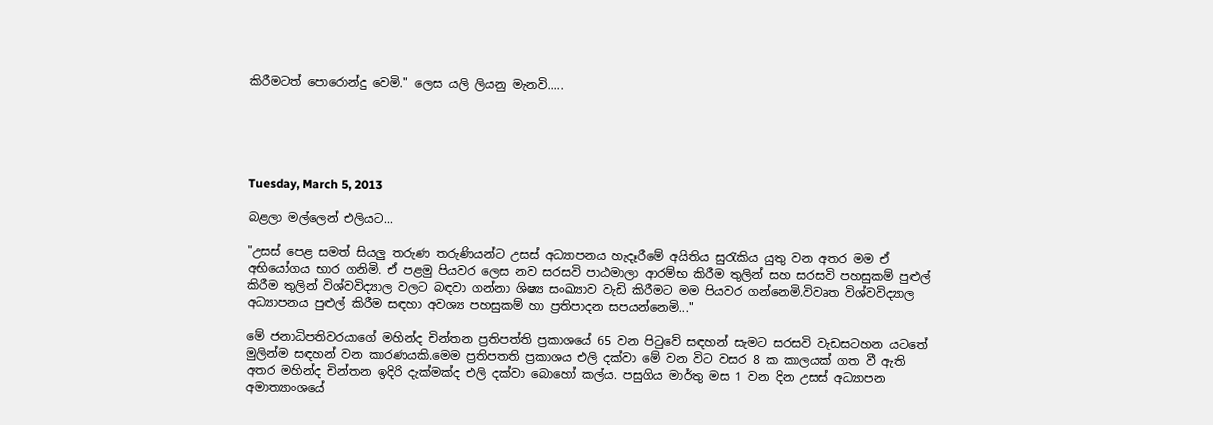කිරීමටත් පොරොන්දු වෙමි." ලෙස යලි ලියනු මැනවි.....





Tuesday, March 5, 2013

බළලා මල්ලෙන් එලියට...

"උසස් පෙළ සමත් සියලු තරුණ තරුණියන්ට උසස් අධ්‍යාපනය හැදෑරීමේ අයිතිය සුරැකිය යුතු වන අතර මම ඒ අභියෝගය භාර ගනිමි. ඒ පළමු පියවර ලෙස නව සරසවි පාඨමාලා ආරම්භ කිරීම තුලින් සහ සරසවි පහසුකම් පුළුල් කිරීම තුලින් විශ්වවිද්‍යාල වලට බඳවා ගන්නා ශිෂ්‍ය සංඛ්‍යාව වැඩි කිරීමට මම පියවර ගන්නෙමි.විවෘත විශ්වවිද්‍යාල අධ්‍යාපනය පුළුල් කිරීම සඳහා අවශ්‍ය පහසුකම් හා ප්‍රතිපාදන සපයන්නෙමි..."

මේ ජනාධිපතිවරයාගේ මහින්ද චින්තන ප්‍රතිපත්ති ප්‍රකාශයේ 65 වන පිටුවේ සඳහන් සැමට සරසවි වැඩසටහන යටතේ මුලින්ම සඳහන් වන කාරණයකි.මෙම ප්‍රතිපතති ප්‍රකාශය එලි දක්වා මේ වන විට වසර 8 ක කාලයක් ගත වී ඇති අතර මහින්ද චින්තන ඉදිරි දැක්මක්ද එලි දක්වා බොහෝ කල්ය. පසුගිය මාර්තු මස 1 වන දින උසස් අධ්‍යාපන අමාත්‍යාංශයේ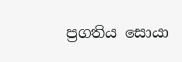ප්‍රගතිය සොයා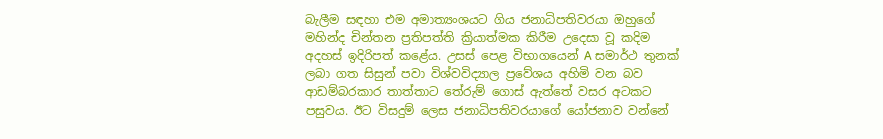බැලීම සඳහා එම අමාත්‍යංශයට ගිය ජනාධිපතිවරයා ඔහුගේ මහින්ද චින්තන ප්‍රතිපත්ති ක්‍රියාත්මක කිරීම උදෙසා වූ කදිම අදහස් ඉදිරිපත් කළේය. උසස් පෙළ විභාගයෙන් A සමාර්ථ තුනක් ලබා ගත සිසුන් පවා විශ්වවිද්‍යාල ප්‍රවේශය අහිමි වන බව ආඩම්බරකාර තාත්තාට තේරුම් ගොස් ඇත්තේ වසර අටකට පසුවය. ඊට විසදුම් ලෙස ජනාධිපතිවරයාගේ යෝජනාව වන්නේ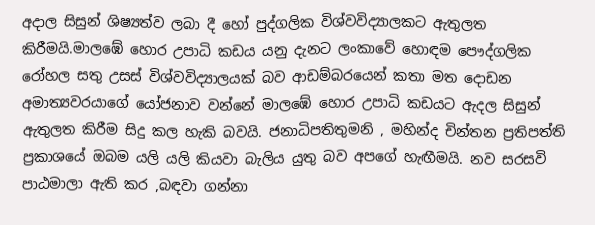අදාල සිසුන් ශිෂ්‍යත්ව ලබා දී හෝ පුද්ගලික විශ්වවිද්‍යාලකට ඇතුලත කිරීමයි.මාලඹේ හොර උපාධි කඩය යනු දැනට ලංකාවේ හොඳම පෞද්ගලික රෝහල සතු උසස් විශ්වවිද්‍යාලයක් බව ආඩම්බරයෙන් කතා මත දොඩන අමාත්‍යවරයාගේ යෝජනාව වන්නේ මාලඹේ හොර උපාධි කඩයට ඇදල සිසුන් ඇතුලත කිරීම සිදු කල හැකි බවයි. ජනාධිපතිතුමනි , මහින්ද චින්තන ප්‍රතිපත්ති ප්‍රකාශයේ ඔබම යලි යලි කියවා බැලිය යුතු බව අපගේ හැඟීමයි. නව සරසවි පාඨමාලා ඇති කර ,බඳවා ගන්නා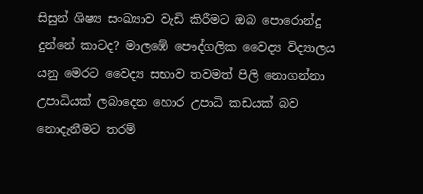සිසුන් ශිෂ්‍ය සංඛ්‍යාව වැඩි කිරීමට ඔබ පොරොන්දු දුන්නේ කාටද? මාලඹේ පෞද්ගලික වෛද්‍ය විද්‍යාලය යනු මෙරට වෛද්‍ය සභාව තවමත් පිලි නොගන්නා උපාධියක් ලබාදෙන හොර උපාධි කඩයක් බව නොදැනීමට තරම්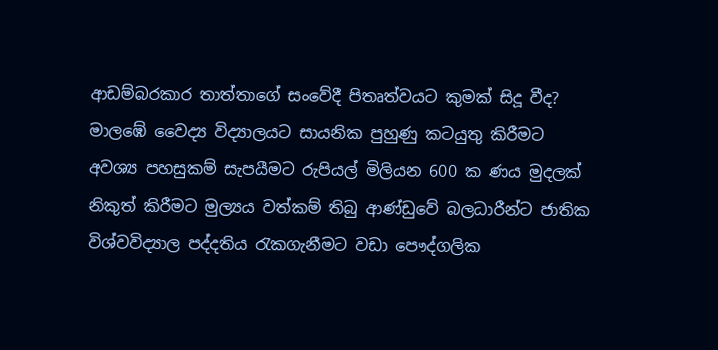ආඩම්බරකාර තාත්තාගේ සංවේදී පිතෘත්වයට කුමක් සිදූ වීද?
මාලඹේ වෛද්‍ය විද්‍යාලයට සායනික පුහුණු කටයුතු කිරීමට අවශ්‍ය පහසුකම් සැපයීමට රුපියල් මිලියන 600 ක ණය මුදලක් නිකුත් කිරීමට මුල්‍යය වත්කම් තිබු ආණ්ඩුවේ බලධාරීන්ට ජාතික විශ්වවිද්‍යාල පද්දතිය රැකගැනීමට වඩා පෞද්ගලික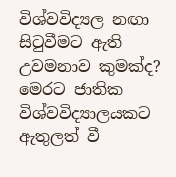විශ්වවිද්‍යල නඟා සිටුවීමට ඇති උවමනාව කුමක්ද?
මෙරට ජාතික විශ්වවිද්‍යාලයකට ඇතුලත් වී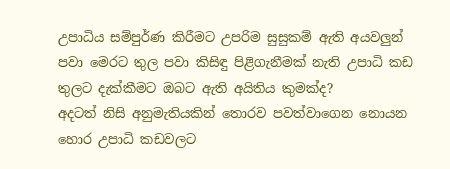උපාධිය සම්පුර්ණ කිරීමට උපරිම සුසුකම් ඇති අයවලුන් පවා මෙරට තුල පවා කිසිඳු පිළිගැනීමක් නැති උපාධි කඩ තුලට දැක්කීමට ඔබට ඇති අයිතිය කුමක්ද?
අදටත් නිසි අනුමැතියකින් තොරව පවත්වාගෙන නොයන හොර උපාධි කඩවලට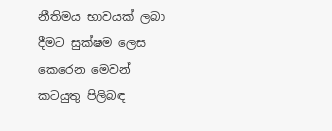නීතිමය භාවයක් ලබා දීමට සුක්ෂම ලෙස කෙරෙන මෙවන් කටයුතු පිලිබඳ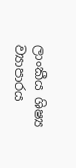ලාංකීය ශිෂ්‍ය ව්‍යාපාරය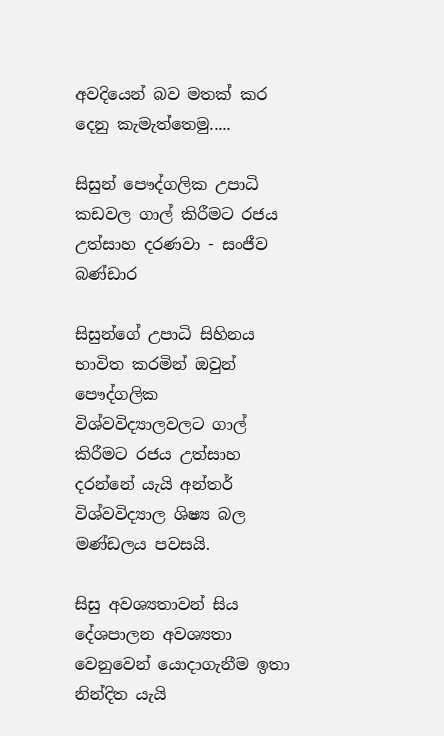අවදියෙන් බව මතක් කර දෙනු කැමැත්තෙමු.....

සිසුන් පෞද්ගලික උපාධි කඩවල ගාල් කිරීමට රජය උත්සාහ දරණවා - සංජීව බණ්ඩාර

සිසුන්ගේ උපාධි සිහිනය භාවිත කරමින් ඔවුන් පෞද්ගලික විශ්වවිද්‍යාලවලට ගාල් කිරීමට රජය උත්සාහ දරන්නේ යැයි අන්තර් විශ්වවිද්‍යාල ශිෂ්‍ය බල මණ්ඩලය පවසයි.

සිසු අවශ්‍යතාවන් සිය දේශපාලන අවශ්‍යතා වෙනුවෙන් යොදාගැනීම ඉතා නින්දිත යැයි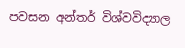පවසන අන්තර් විශ්වවිද්‍යාල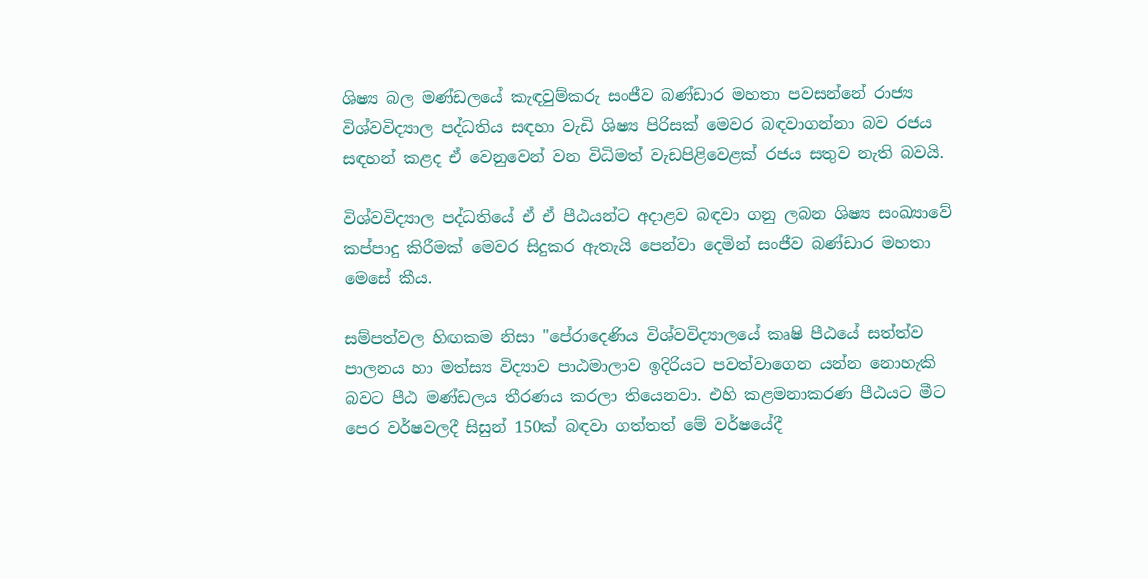ශිෂ්‍ය බල මණ්ඩලයේ කැඳවුම්කරු සංජීව බණ්ඩාර මහතා පවසන්නේ රාජ්‍ය විශ්වවිද්‍යාල පද්ධතිය සඳහා වැඩි ශිෂ්‍ය පිරිසක් මෙවර බඳවාගන්නා බව රජය සඳහන් කළද ඒ වෙනුවෙන් වන විධිමත් වැඩපිළිවෙළක් රජය සතුව නැති බවයි.

විශ්වවිද්‍යාල පද්ධතියේ ඒ ඒ පීඨයන්ට අදාළව බඳවා ගනු ලබන ශිෂ්‍ය සංඛ්‍යාවේ කප්පාදු කිරීමක් මෙවර සිදුකර ඇතැයි පෙන්වා දෙමින් සංජීව බණ්ඩාර මහතා මෙසේ කීය.

සම්පත්වල හිඟකම නිසා "පේරාදෙණිය විශ්වවිද්‍යාලයේ කෘෂි පීඨයේ සත්ත්ව පාලනය හා මත්ස්‍ය විද්‍යාව පාඨමාලාව ඉදිරියට පවත්වාගෙන යන්න නොහැකි බවට පීඨ මණ්ඩලය තීරණය කරලා තියෙනවා. එහි කළමනාකරණ පීඨයට මීට පෙර වර්ෂවලදී සිසුන් 150ක් බඳවා ගත්තත් මේ වර්ෂයේදී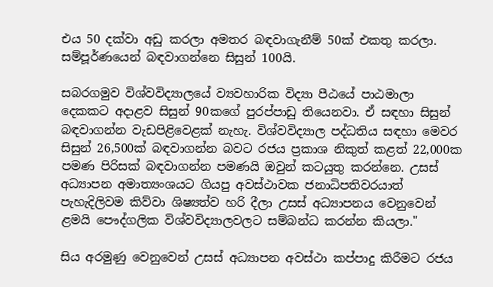එය 50 දක්වා අඩු කරලා අමතර බඳවාගැනීම් 50ක් එකතු කරලා. සම්පූර්ණයෙන් බඳවාගන්නෙ සිසුන් 100යි.

සබරගමුව විශ්වවිද්‍යාලයේ ව්‍යවහාරික විද්‍යා පීඨයේ පාඨමාලා දෙකකට අදාළව සිසුන් 90කගේ පුරප්පාඩු තියෙනවා. ඒ සඳහා සිසුන් බඳවාගන්න වැඩපිළිවෙළක් නැහැ. විශ්වවිද්‍යාල පද්ධතිය සඳහා මෙවර සිසුන් 26,500ක් බඳවාගන්න බවට රජය ප්‍රකාශ නිකුත් කළත් 22,000ක පමණ පිරිසක් බඳවාගන්න පමණයි ඔවුන් කටයුතු කරන්නෙ. උසස් අධ්‍යාපන අමාත්‍යංශයට ගියපු අවස්ථාවක ජනාධිපතිවරයාත් පැහැදිලිවම කිව්වා ශිෂ්‍යත්ව හරි දීලා උසස් අධ්‍යාපනය වෙනුවෙන් ළමයි පෞද්ගලික විශ්වවිද්‍යාලවලට සම්බන්ධ කරන්න කියලා."

සිය අරමුණු වෙනුවෙන් උසස් අධ්‍යාපන අවස්ථා කප්පාදු කිරීමට රජය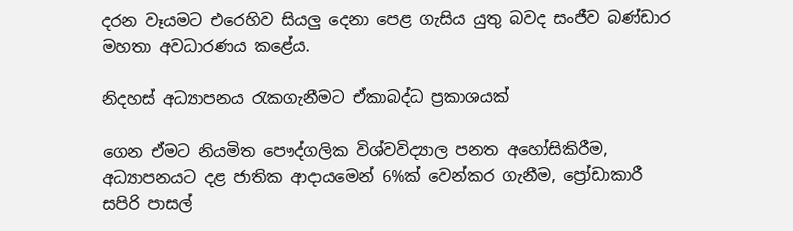දරන වෑයමට එරෙහිව සියලු දෙනා පෙළ ගැසිය යුතු බවද සංජීව බණ්ඩාර මහතා අවධාරණය කළේය.

නිදහස් අධ්‍යාපනය රැකගැනීමට ඒකාබද්ධ ප්‍රකාශයක්

ගෙන ඒමට නියමිත පෞද්ගලික විශ්වවිද්‍යාල පනත අහෝසිකිරීම, අධ්‍යාපනයට දළ ජාතික ආදායමෙන් 6%ක් වෙන්කර ගැනීම, ප්‍රෝඩාකාරී සපිරි පාසල්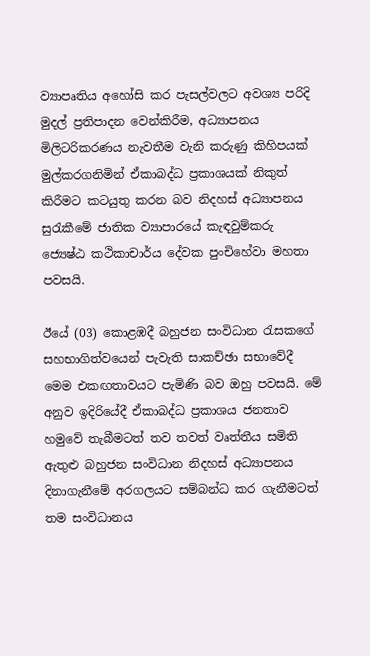ව්‍යාපෘතිය අහෝසි කර පැසල්වලට අවශ්‍ය පරිදි මුදල් ප්‍රතිපාදන වෙන්කිරීම, අධ්‍යාපනය මිලිටරිකරණය නැවතීම වැනි කරුණු කිහිපයක් මුල්කරගනිමින් ඒකාබද්ධ ප්‍රකාශයක් නිකුත් කිරීමට කටයුතු කරන බව නිදහස් අධ්‍යාපනය සුරැකීමේ ජාතික ව්‍යාපාරයේ කැඳවුම්කරු ජ්‍යෙෂ්ඨ කථිකාචාර්ය දේවක පුංචිහේවා මහතා පවසයි.

ඊයේ (03) කොළඹදී බහුජන සංවිධාන රැසකගේ සහභාගිත්වයෙන් පැවැති සාකච්ඡා සභාවේදී මෙම එකඟතාවයට පැමිණි බව ඔහු පවසයි. මේ අනුව ඉදිරියේදී ඒකාබද්ධ ප්‍රකාශය ජනතාව හමුවේ තැබීමටත් තව තවත් වෘත්තීය සමිති ඇතුළු බහුජන සංවිධාන නිදහස් අධ්‍යාපනය දිනාගැනීමේ අරගලයට සම්බන්ධ කර ගැනීමටත් තම සංවිධානය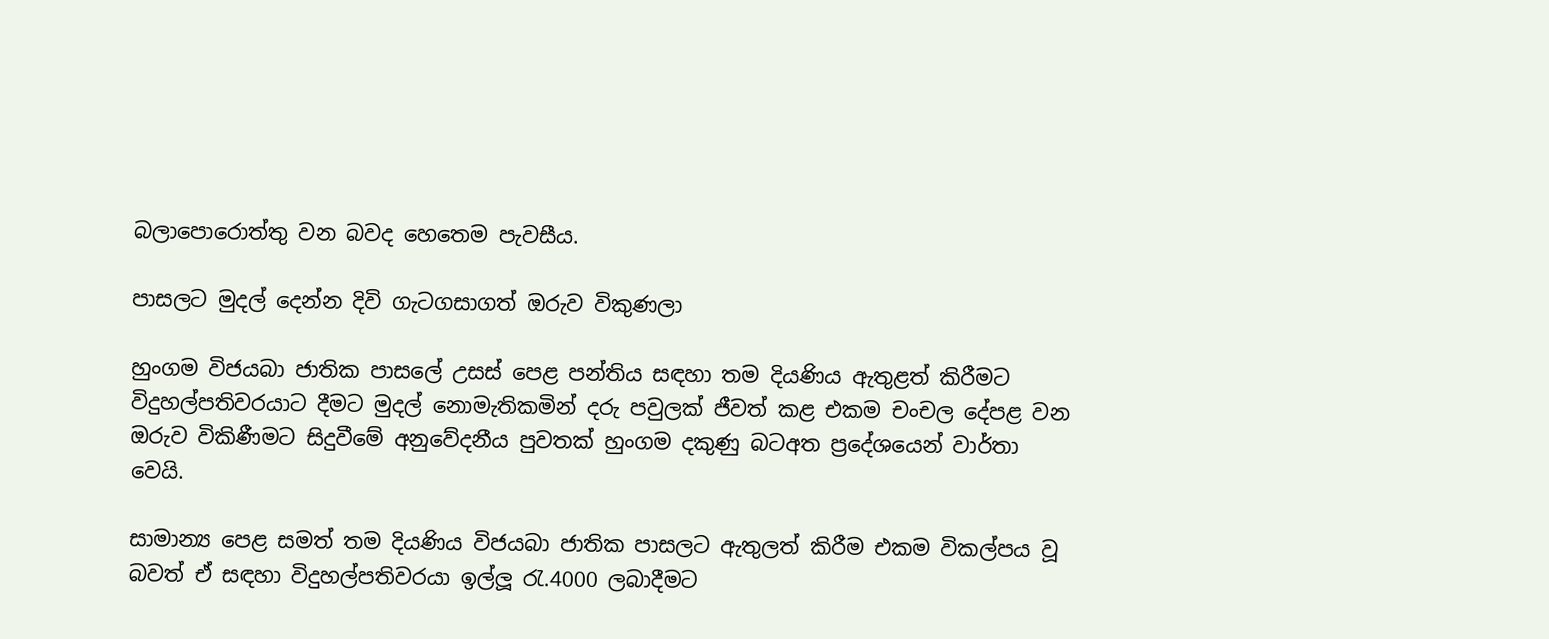බලාපොරොත්තු වන බවද හෙතෙම පැවසීය.

පාසලට මුදල් දෙන්න දිවි ගැටගසාගත් ඔරුව විකුණලා

හුංගම විජයබා ජාතික පාසලේ උසස්‌ පෙළ පන්තිය සඳහා තම දියණිය ඇතුළත් කිරීමට විදුහල්පතිවරයාට දීමට මුදල් නොමැතිකමින් දරු පවුලක්‌ ජීවත් කළ එකම චංචල දේපළ වන ඔරුව විකිණීමට සිදුවීමේ අනුවේදනීය පුවතක්‌ හුංගම දකුණු බටඅත ප්‍රදේශයෙන් වාර්තා වෙයි.

සාමාන්‍ය පෙළ සමත් තම දියණිය විජයබා ජාතික පාසලට ඇතුලත් කිරීම එකම විකල්පය වූ බවත් ඒ සඳහා විදුහල්පතිවරයා ඉල්ලූ රැ.4000 ලබාදීමට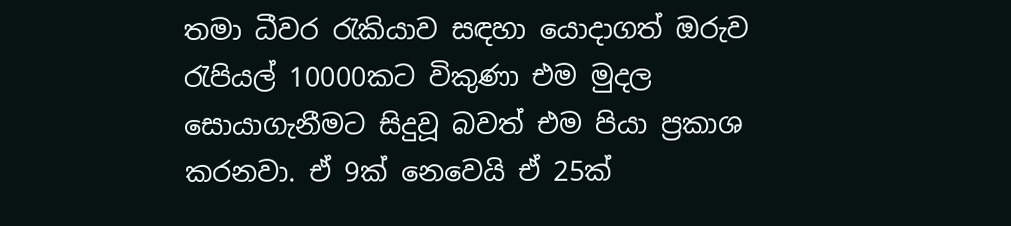තමා ධීවර රැකියාව සඳහා යොදාගත් ඔරුව රැපියල් 10000කට විකුණා එම මුදල සොයාගැනීමට සිදුවූ බවත් එම පියා ප්‍රකාශ කරනවා. ඒ 9ක් නෙවෙයි ඒ 25ක්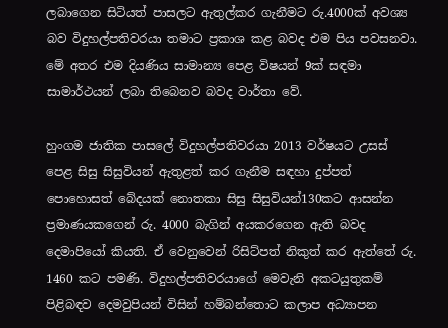ලබාගෙන සිටියත් පාසලට ඇතුල්කර ගැනීමට රු.4000ක් අවශ්‍ය බව විදුහල්පතිවරයා තමාට ප්‍රකාශ කළ බවද එම පිය පවසනවා. මේ අතර එම දියණිය සාමාන්‍ය පෙළ විෂයන් 9ක් සඳමා සාමාර්ථයන් ලබා තිබෙනව බවද වාර්තා වේ.

හුංගම ජාතික පාසලේ විදුහල්පතිවරයා 2013 වර්ෂයට උසස්‌ පෙළ සිසු සිසුවියන් ඇතුළත් කර ගැනීම සඳහා දුප්පත් පොහොසත් බේදයක්‌ නොතකා සිසු සිසුවියන්130කට ආසන්න ප්‍රමාණයකගෙන් රු. 4000 බැගින් අයකරගෙන ඇති බවද දෙමාපියෝ කියති. ඒ වෙනුවෙන් රිසිට්‌පත් නිකුත් කර ඇත්තේ රු. 1460 කට පමණි. විදුහල්පතිවරයාගේ මෙවැනි අකටයුතුකම් පිළිබඳව දෙමවුපියන් විසින් හම්බන්තොට කලාප අධ්‍යාපන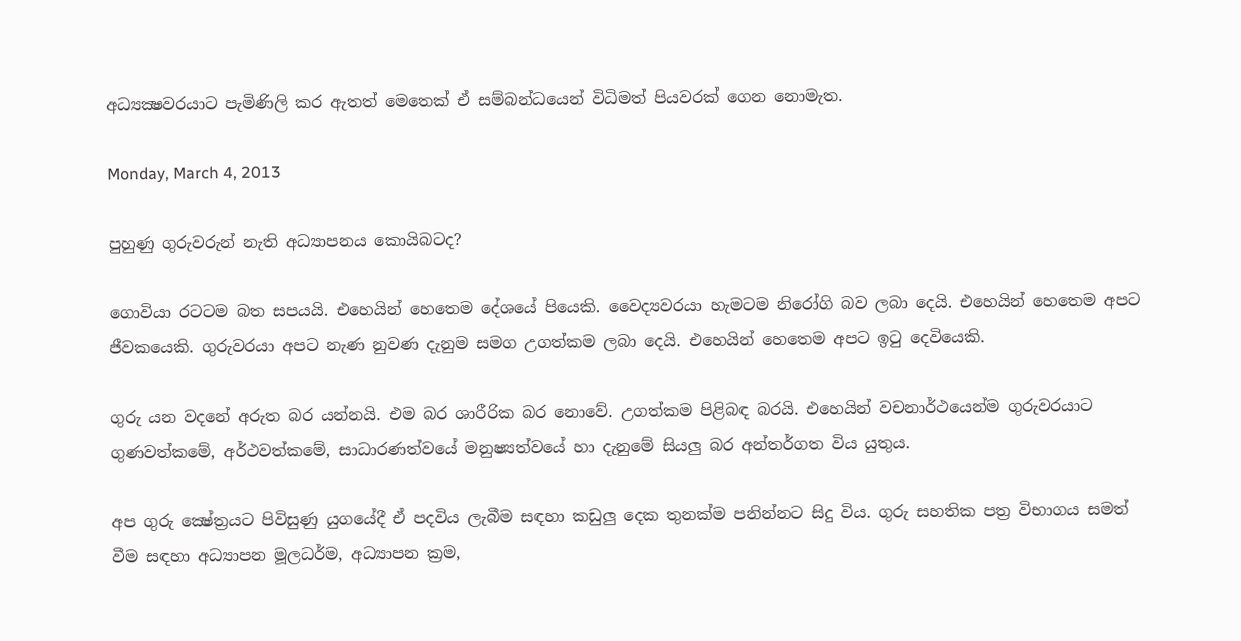අධ්‍යක්‍ෂවරයාට පැමිණිලි කර ඇතත් මෙතෙක්‌ ඒ සම්බන්ධයෙන් විධිමත් පියවරක්‌ ගෙන නොමැත.

Monday, March 4, 2013

පුහුණු ගුරුවරුන් නැති අධ්‍යාපනය කොයිබටද?

ගොවියා රටටම බත සපයයි. එහෙයින් හෙතෙම දේශයේ පියෙකි. වෛද්‍යවරයා හැමටම නිරෝගි බව ලබා දෙයි. එහෙයින් හෙතෙම අපට ජීවකයෙකි. ගුරුවරයා අපට නැණ නුවණ දැනුම සමග උගත්කම ලබා දෙයි. එහෙයින් හෙතෙම අපට ඉටු දෙවියෙකි.

ගුරු යන වදනේ අරුත බර යන්නයි. එම බර ශාරීරික බර නොවේ. උගත්කම පිළිබඳ බරයි. එහෙයින් වචනාර්ථයෙන්ම ගුරුවරයාට ගුණවත්කමේ, අර්ථවත්කමේ, සාධාරණත්වයේ මනුෂ්‍යත්වයේ හා දැනුමේ සියලු බර අන්තර්ගත විය යුතුය.

අප ගුරු ක්‍ෂේත්‍රයට පිවිසුණු යුගයේදී ඒ පදවිය ලැබීම සඳහා කඩුලු දෙක තුනක්‌ම පනින්නට සිදු විය. ගුරු සහතික පත්‍ර විභාගය සමත් වීම සඳහා අධ්‍යාපන මූලධර්ම, අධ්‍යාපන ක්‍රම,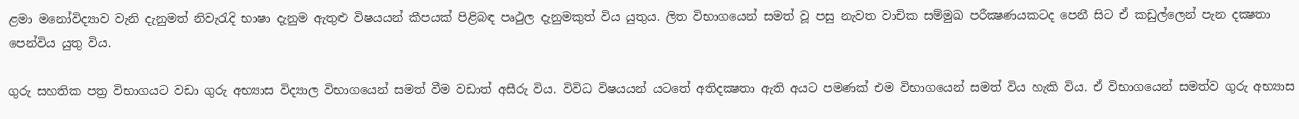ළමා මනෝවිද්‍යාව වැනි දැනුමත් නිවැරැදි භාෂා දැනුම ඇතුළු විෂයයන් කීපයක්‌ පිළිබඳ පෘථුල දැනුමකුත් විය යුතුය. ලිත විභාගයෙන් සමත් වූ පසු නැවත වාචික සම්මුඛ පරීක්‍ෂණයකටද පෙනී සිට ඒ කඩුල්ලෙන් පැන දක්‍ෂතා පෙන්විය යුතු විය.

ගුරු සහතික පත්‍ර විභාගයට වඩා ගුරු අභ්‍යාස විද්‍යාල විභාගයෙන් සමත් වීම වඩාත් අසීරු විය. විවිධ විෂයයන් යටතේ අතිදක්‍ෂතා ඇති අයට පමණක්‌ එම විභාගයෙන් සමත් විය හැකි විය. ඒ විභාගයෙන් සමත්ව ගුරු අභ්‍යාස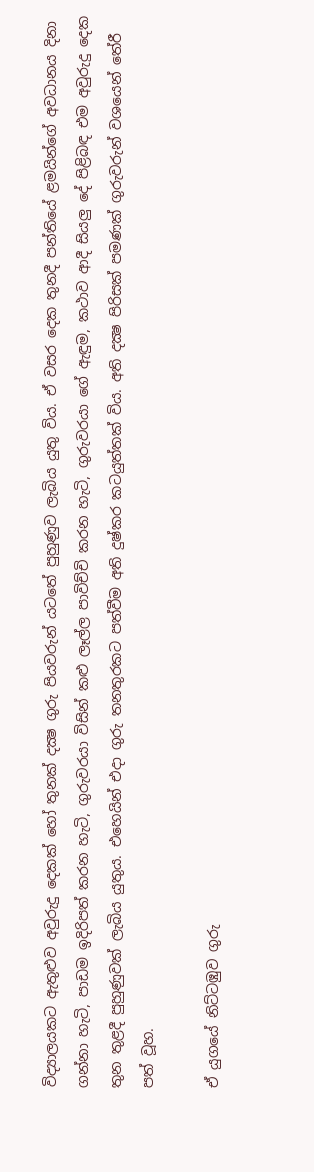විද්‍යාලයකට ඇතුළුව අවුරුදු දෙකක්‌ හෝ තුනක්‌ දක්‍ෂ ගුරු පියවරුන් යටතේ පුහුණුව ලැබිය යුතු විය. ඒ වසර දෙක තුනදී පන්තියේ ළමයින්ගේ අවධානය දිනා ගන්නා හැටි, පාඩම ඉදිරිපත් කරන හැටි, ගුරුවරයා විසින් කළු ලෑල්ල පාවිච්චි කරන හැටි, ගුරුවරයා ගේ ඇඳුම, කථාව ආදී සියලු දේ පිළිබඳ එම අවුරුදු දෙක තුන තුළදී පුහුණුවක්‌ ලැබිය යුතුය. එහෙයින් එදා ගුරු තනතුරකට පත්වීම අති දුෂ්කර කටයුත්තක්‌ විය. අති දක්‍ෂ පිරිසක්‌ පමණක්‌ ගුරුවරුන් වශයෙන් තේරී පත් වූහ.

ඒ යුගයේ නිට්‌ටඹුව ගුරු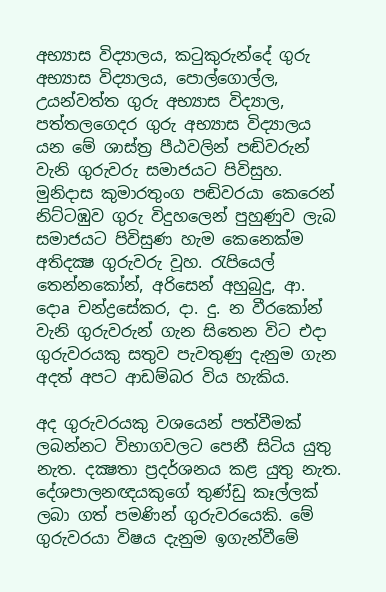අභ්‍යාස විද්‍යාලය, කටුකුරුන්දේ ගුරු අභ්‍යාස විද්‍යාලය, පොල්ගොල්ල, උයන්වත්ත ගුරු අභ්‍යාස විද්‍යාල, පත්තලගෙදර ගුරු අභ්‍යාස විද්‍යාලය යන මේ ශාස්‌ත්‍ර පීඨවලින් පඬිවරුන් වැනි ගුරුවරු සමාජයට පිවිසුහ. මුනිදාස කුමාරතුංග පඬිවරයා කෙරෙන් නිට්‌ටඹුව ගුරු විදුහලෙන් පුහුණුව ලැබ සමාජයට පිවිසුණ හැම කෙනෙක්‌ම අතිදක්‍ෂ ගුරුවරු වූහ. රැපියෙල් තෙන්නකෝන්, අරිසෙන් අහුබුදු, ආ. දොa චන්ද්‍රසේකර, දා. දු. න වීරකෝන් වැනි ගුරුවරුන් ගැන සිතෙන විට එදා ගුරුවරයකු සතුව පැවතුණු දැනුම ගැන අදත් අපට ආඩම්බර විය හැකිය.

අද ගුරුවරයකු වශයෙන් පත්වීමක්‌ ලබන්නට විභාගවලට පෙනී සිටිය යුතු නැත. දක්‍ෂතා ප්‍රදර්ශනය කළ යුතු නැත. දේශපාලනඥයකුගේ තුණ්‌ඩු කෑල්ලක්‌ ලබා ගත් පමණින් ගුරුවරයෙකි. මේ ගුරුවරයා විෂය දැනුම ඉගැන්වීමේ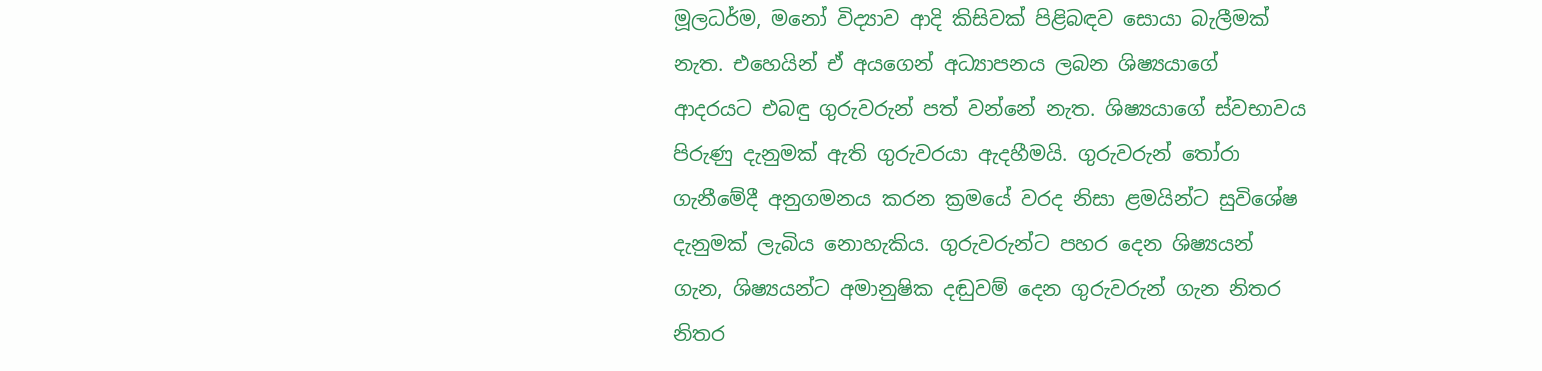මූලධර්ම, මනෝ විද්‍යාව ආදි කිසිවක්‌ පිළිබඳව සොයා බැලීමක්‌ නැත. එහෙයින් ඒ අයගෙන් අධ්‍යාපනය ලබන ශිෂ්‍යයාගේ ආදරයට එබඳු ගුරුවරුන් පත් වන්නේ නැත. ශිෂ්‍යයාගේ ස්‌වභාවය පිරුණු දැනුමක්‌ ඇති ගුරුවරයා ඇදහීමයි. ගුරුවරුන් තෝරා ගැනීමේදී අනුගමනය කරන ක්‍රමයේ වරද නිසා ළමයින්ට සුවිශේෂ දැනුමක්‌ ලැබිය නොහැකිය. ගුරුවරුන්ට පහර දෙන ශිෂ්‍යයන් ගැන, ශිෂ්‍යයන්ට අමානුෂික දඬුවම් දෙන ගුරුවරුන් ගැන නිතර නිතර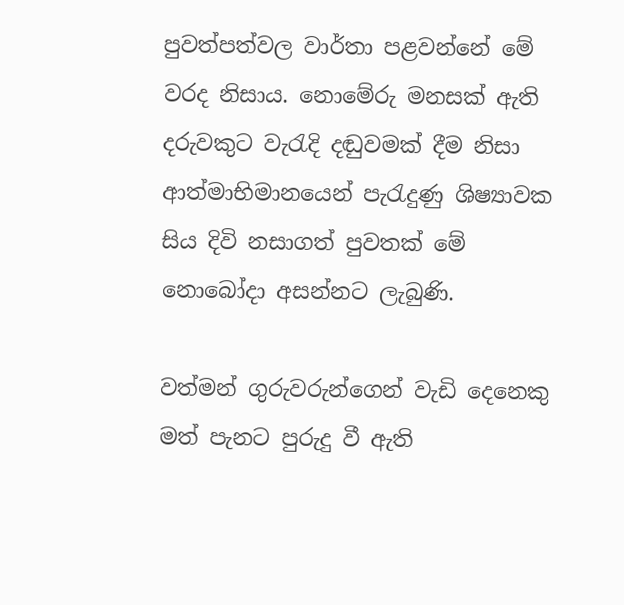පුවත්පත්වල වාර්තා පළවන්නේ මේ වරද නිසාය. නොමේරු මනසක්‌ ඇති දරුවකුට වැරැදි දඬුවමක්‌ දීම නිසා ආත්මාභිමානයෙන් පැරැදුණු ශිෂ්‍යාවක සිය දිවි නසාගත් පුවතක්‌ මේ නොබෝදා අසන්නට ලැබුණි.

වත්මන් ගුරුවරුන්ගෙන් වැඩි දෙනෙකු මත් පැනට පුරුදු වී ඇති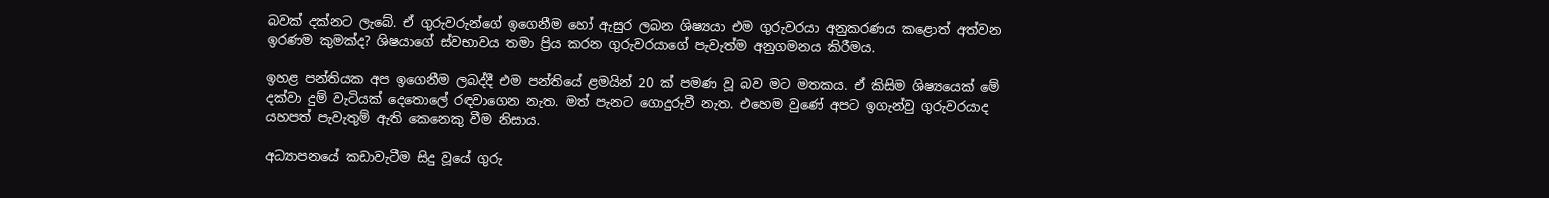බවක්‌ දක්‌නට ලැබේ. ඒ ගුරුවරුන්ගේ ඉගෙනීම හෝ ඇසුර ලබන ශිෂ්‍යයා එම ගුරුවරයා අනුකරණය කළොත් අත්වන ඉරණම කුමක්‌ද? ශිෂයාගේ ස්‌වභාවය තමා ප්‍රිය කරන ගුරුවරයාගේ පැවැත්ම අනුගමනය කිරීමය.

ඉහළ පන්තියක අප ඉගෙනීම ලබද්දී එම පන්තියේ ළමයින් 20 ක්‌ පමණ වූ බව මට මතකය. ඒ කිසිම ශිෂ්‍යයෙක්‌ මේ දක්‌වා දුම් වැටියක්‌ දෙතොලේ රඳවාගෙන නැත. මත් පැනට ගොදුරුවී නැත. එහෙම වුණේ අපට ඉගැන්වු ගුරුවරයාද යහපත් පැවැතුම් ඇති කෙනෙකු වීම නිසාය.

අධ්‍යාපනයේ කඩාවැටීම සිදු වූයේ ගුරු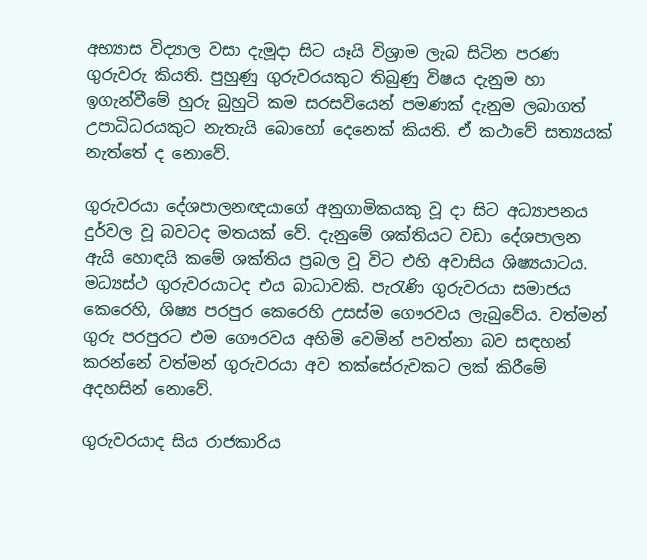අභ්‍යාස විද්‍යාල වසා දැමූදා සිට යෑයි විශ්‍රාම ලැබ සිටින පරණ ගුරුවරු කියති. පුහුණු ගුරුවරයකුට තිබුණු විෂය දැනුම හා ඉගැන්වීමේ හුරු බුහුටි කම සරසවියෙන් පමණක්‌ දැනුම ලබාගත් උපාධිධරයකුට නැතැයි බොහෝ දෙනෙක්‌ කියති. ඒ කථාවේ සත්‍යයක්‌ නැත්තේ ද නොවේ.

ගුරුවරයා දේශපාලනඥයාගේ අනුගාමිකයකු වූ දා සිට අධ්‍යාපනය දුර්වල වූ බවටද මතයක්‌ වේ. දැනුමේ ශක්‌තියට වඩා දේශපාලන ඇයි හොඳයි කමේ ශක්‌තිය ප්‍රබල වූ විට එහි අවාසිය ශිෂ්‍යයාටය. මධ්‍යස්‌ථ ගුරුවරයාටද එය බාධාවකි. පැරැණි ගුරුවරයා සමාජය කෙරෙහි, ශිෂ්‍ය පරපුර කෙරෙහි උසස්‌ම ගෞරවය ලැබුවේය. වත්මන් ගුරු පරපුරට එම ගෞරවය අහිමි වෙමින් පවත්නා බව සඳහන් කරන්නේ වත්මන් ගුරුවරයා අව තක්‌සේරුවකට ලක්‌ කිරීමේ අදහසින් නොවේ.

ගුරුවරයාද සිය රාජකාරිය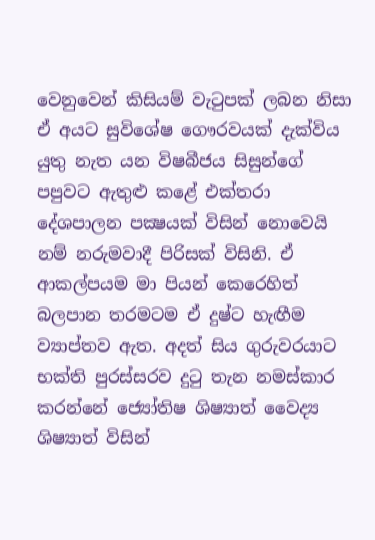වෙනුවෙන් කිසියම් වැටුපක්‌ ලබන නිසා ඒ අයට සුවිශේෂ ගෞරවයක්‌ දැක්‌විය යුතු නැත යන විෂබීජය සිසුන්ගේ පපුවට ඇතුළු කළේ එක්‌තරා දේශපාලන පක්‍ෂයක්‌ විසින් නොවෙයි නම් නරුමවාදී පිරිසක්‌ විසිනි. ඒ ආකල්පයම මා පියන් කෙරෙහිත් බලපාන තරමටම ඒ දුෂ්ට හැඟීම ව්‍යාප්තව ඇත. අදත් සිය ගුරුවරයාට භක්‌ති පුරස්‌සරව දුටු තැන නමස්‌කාර කරන්නේ ජ්‍යෝතිෂ ශිෂ්‍යාත් වෛද්‍ය ශිෂ්‍යාත් විසින්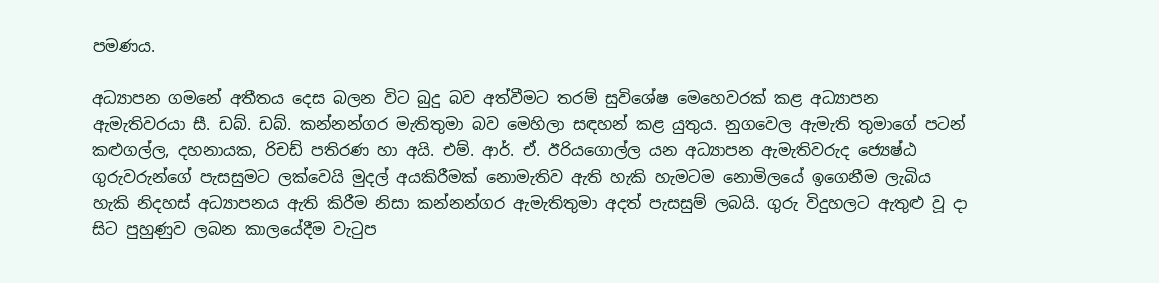පමණය.

අධ්‍යාපන ගමනේ අතීතය දෙස බලන විට බුදු බව අත්වීමට තරම් සුවිශේෂ මෙහෙවරක්‌ කළ අධ්‍යාපන ඇමැතිවරයා සී. ඩබ්. ඩබ්. කන්නන්ගර මැතිතුමා බව මෙහිලා සඳහන් කළ යුතුය. නුගවෙල ඇමැති තුමාගේ පටන් කළුගල්ල, දහනායක, රිචඩ් පතිරණ හා අයි. එම්. ආර්. ඒ. ඊරියගොල්ල යන අධ්‍යාපන ඇමැතිවරුද ජ්‍යෙෂ්ඨ ගුරුවරුන්ගේ පැසසුමට ලක්‌වෙයි මුදල් අයකිරීමක්‌ නොමැතිව ඇති හැකි හැමටම නොමිලයේ ඉගෙනීම ලැබිය හැකි නිදහස්‌ අධ්‍යාපනය ඇති කිරීම නිසා කන්නන්ගර ඇමැතිතුමා අදත් පැසසුම් ලබයි. ගුරු විදුහලට ඇතුළු වූ දා සිට පුහුණුව ලබන කාලයේදීම වැටුප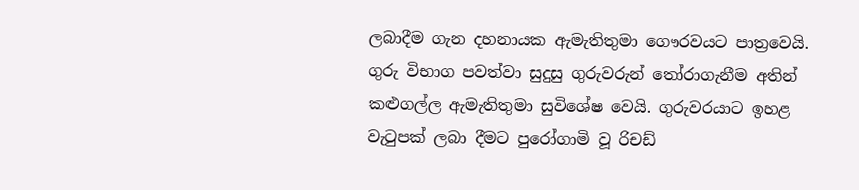ලබාදීම ගැන දහනායක ඇමැතිතුමා ගෞරවයට පාත්‍රවෙයි. ගුරු විභාග පවත්වා සුදුසු ගුරුවරුන් තෝරාගැනීම අතින් කළුගල්ල ඇමැතිතුමා සුවිශේෂ වෙයි. ගුරුවරයාට ඉහළ වැටුපක්‌ ලබා දීමට පුරෝගාමි වූ රිචඩ්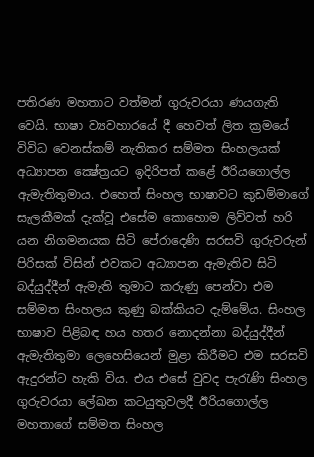පතිරණ මහතාට වත්මන් ගුරුවරයා ණයගැති වෙයි. භාෂා ව්‍යවහාරයේ දී හෙවත් ලිත ක්‍රමයේ විවිධ වෙනස්‌කම් නැතිකර සම්මත සිංහලයක්‌ අධ්‍යාපන ක්‍ෂේත්‍රයට ඉදිරිපත් කළේ ඊරියගොල්ල ඇමැතිතුමාය. එහෙත් සිංහල භාෂාවට කුඩම්මාගේ සැලකීමක්‌ දැක්‌වූ එසේම කොහොම ලිව්වත් හරි යන නිගමනයක සිටි පේරාදෙණි සරසවි ගුරුවරුන් පිරිසක්‌ විසින් එවකට අධ්‍යාපන ඇමැතිව සිටි බද්යුද්දීන් ඇමැති තුමාට කරුණු පෙන්වා එම සම්මත සිංහලය කුණු බක්‌කියට දැම්මේය. සිංහල භාෂාව පිළිබඳ හය හතර නොදන්නා බද්යුද්දීන් ඇමැතිතුමා ලෙහෙසියෙන් මුළා කිරීමට එම සරසවි ඇදුරන්ට හැකි විය. එය එසේ වුවද පැරැණි සිංහල ගුරුවරයා ලේඛන කටයුතුවලදී ඊරියගොල්ල මහතාගේ සම්මත සිංහල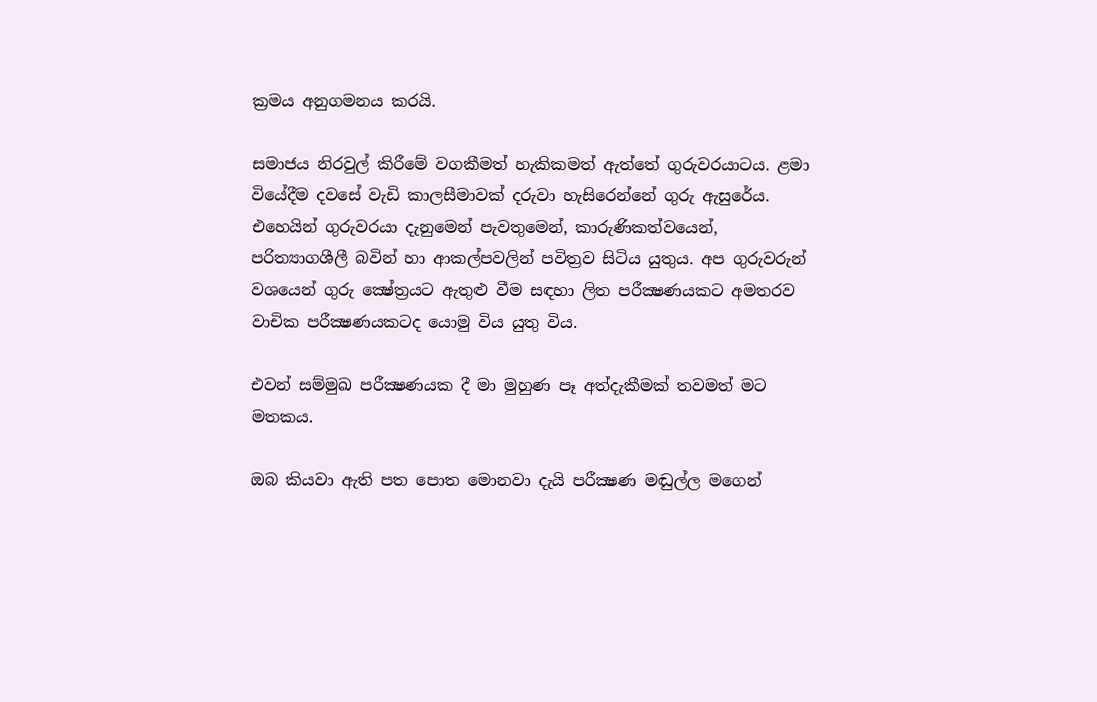ක්‍රමය අනුගමනය කරයි.

සමාජය නිරවුල් කිරීමේ වගකීමත් හැකිකමත් ඇත්තේ ගුරුවරයාටය. ළමා වියේදීම දවසේ වැඩි කාලසීමාවක්‌ දරුවා හැසිරෙන්නේ ගුරු ඇසුරේය. එහෙයින් ගුරුවරයා දැනුමෙන් පැවතුමෙන්, කාරුණිකත්වයෙන්, පරිත්‍යාගශීලී බවින් හා ආකල්පවලින් පවිත්‍රව සිටිය යුතුය. අප ගුරුවරුන් වශයෙන් ගුරු ක්‍ෂේත්‍රයට ඇතුළු වීම සඳහා ලිත පරීක්‍ෂණයකට අමතරව වාචික පරීක්‍ෂණයකටද යොමු විය යුතු විය.

එවන් සම්මුඛ පරීක්‍ෂණයක දී මා මුහුණ පෑ අත්දැකීමක්‌ තවමත් මට මතකය.

ඔබ කියවා ඇති පත පොත මොනවා දැයි පරීක්‍ෂණ මඬුල්ල මගෙන්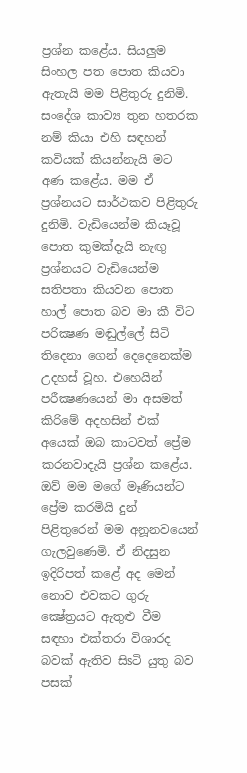ප්‍රශ්න කළේය. සියලුම සිංහල පත පොත කියවා ඇතැයි මම පිළිතුරු දුනිමි. සංදේශ කාව්‍ය තුන හතරක නම් කියා එහි සඳහන් කවියක්‌ කියන්නැයි මට අණ කළේය. මම ඒ ප්‍රශ්නයට සාර්ථකව පිළිතුරු දුනිමි. වැඩියෙන්ම කියෑවූ පොත කුමක්‌දැයි නැඟු ප්‍රශ්නයට වැඩියෙන්ම සතිපතා කියවන පොත හාල් පොත බව මා කී විට පරික්‍ෂණ මඬුල්ලේ සිටි තිදෙනා ගෙන් දෙදෙනෙක්‌ම උදහස්‌ වූහ. එහෙයින් පරීක්‍ෂණයෙන් මා අසමත් කිරිමේ අදහසින් එක්‌ අයෙක්‌ ඔබ කාටවත් ප්‍රේම කරනවාදැයි ප්‍රශ්න කළේය. ඔව් මම මගේ මෑණියන්ට ප්‍රේම කරමියි දුන් පිළිතුරෙන් මම අනූනවයෙන් ගැලවුණෙමි. ඒ නිදසුන ඉදිරිපත් කළේ අද මෙන් නොව එවකට ගුරු ක්‍ෂේත්‍රයට ඇතුළු වීම සඳහා එක්‌තරා විශාරද බවක්‌ ඇතිව සිsටි යුතු බව පසක්‌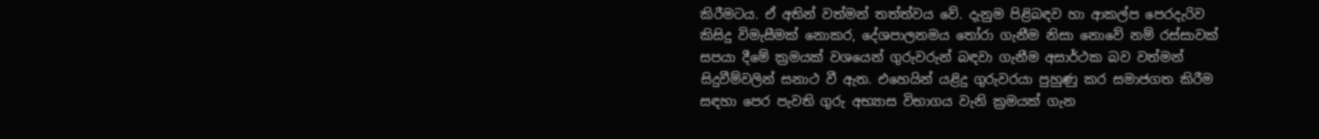කිරීමටය. ඒ අතින් වත්මන් තත්ත්වය වේ. දැනුම පිළිබඳව හා ආකල්ප පෙරදැරිව කිසිදු විමැසීමක්‌ නොකර, දේශපාලනමය තෝරා ගැනීම නිසා නොවේ නම් රස්‌සාවක්‌ සපයා දීමේ ක්‍රමයක්‌ වශයෙන් ගුරුවරුන් බඳවා ගැනීම අසාර්ථක බව වත්මන් සිදුවීම්වලින් සනාථ වී ඇත. එහෙයින් යළිදු ගුරුවරයා පුහුණු කර සමාජගත කිරීම සඳහා පෙර පැවති ගුරු අභ්‍යාස විභාගය වැනි ක්‍රමයක්‌ ගැන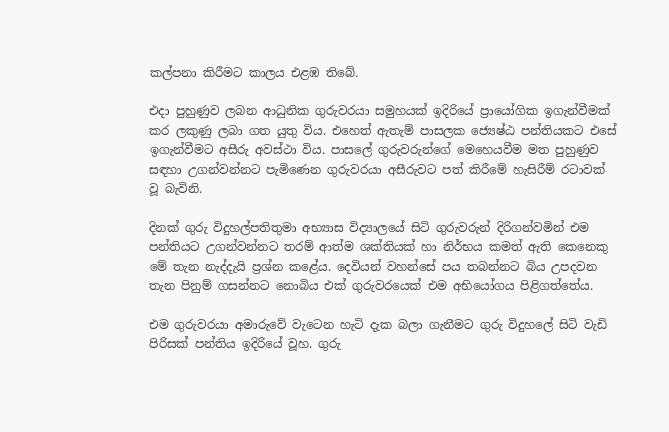කල්පනා කිරීමට කාලය එළඹ තිබේ.

එදා පුහුණුව ලබන ආධුනික ගුරුවරයා සමුහයක්‌ ඉදිරියේ ප්‍රායෝගික ඉගැන්වීමක්‌ කර ලකුණු ලබා ගත යුතු විය. එහෙත් ඇතැම් පාසලක ජ්‍යෙෂ්ඨ පන්තියකට එසේ ඉගැන්වීමට අසීරු අවස්‌ථා විය. පාසලේ ගුරුවරුන්ගේ මෙහෙයවීම මත පුහුණුව සඳහා උගන්වන්නට පැමිණෙන ගුරුවරයා අසීරුවට පත් කිරීමේ හැසිරීම් රටාවක්‌ වූ බැවිනි.

දිනක්‌ ගුරු විදුහල්පතිතුමා අභ්‍යාස විද්‍යාලයේ සිටි ගුරුවරුන් දිරිගන්වමින් එම පන්තියට උගන්වන්නට තරම් ආත්ම ශක්‌තියක්‌ හා නිර්භය කමත් ඇති කෙනෙකු මේ තැන නැද්දැයි ප්‍රශ්න කළේය. දෙවියන් වහන්සේ පය තබන්නට බිය උපදවන තැන පිනුම් ගසන්නට නොබිය එක්‌ ගුරුවරයෙක්‌ එම අභියෝගය පිළිගත්තේය.

එම ගුරුවරයා අමාරුවේ වැටෙන හැටි දැක බලා ගැනීමට ගුරු විදුහලේ සිටි වැඩි පිරිසක්‌ පන්තිය ඉදිරියේ වූහ. ගුරු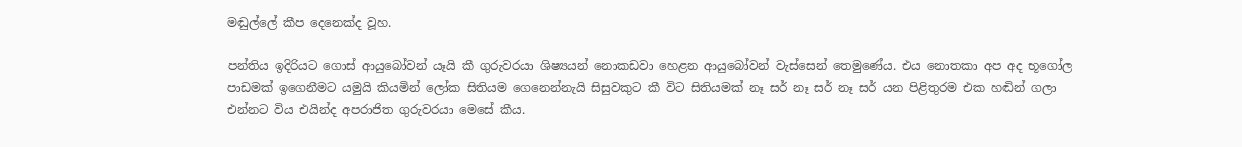මඬුල්ලේ කීප දෙනෙක්‌ද වූහ.

පන්තිය ඉදිරියට ගොස්‌ ආයුබෝවන් යෑයි කී ගුරුවරයා ශිෂ්‍යයන් නොකඩවා හෙළන ආයුබෝවන් වැස්‌සෙන් තෙමුණේය. එය නොතකා අප අද භූගෝල පාඩමක්‌ ඉගෙනීමට යමුයි කියමින් ලෝක සිතියම ගෙනෙන්නැයි සිසුවකුට කී විට සිතියමක්‌ නෑ සර් නෑ සර් නෑ සර් යන පිළිතුරම එක හඬින් ගලා එන්නට විය එයින්ද අපරාජිත ගුරුවරයා මෙසේ කීය.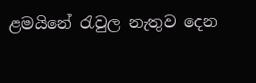ළමයිනේ රැවුල නැතුව දෙන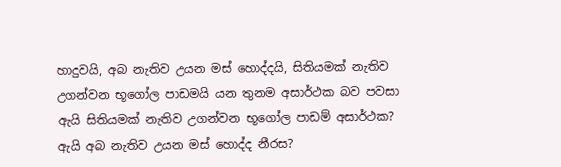හාදුවයි, අබ නැතිව උයන මස්‌ හොද්දයි, සිතියමක්‌ නැතිව උගන්වන භූගෝල පාඩමයි යන තුනම අසාර්ථක බව පවසා ඇයි සිතියමක්‌ නැතිව උගන්වන භූගෝල පාඩම් අසාර්ථක? ඇයි අබ නැතිව උයන මස්‌ හොද්ද නීරස?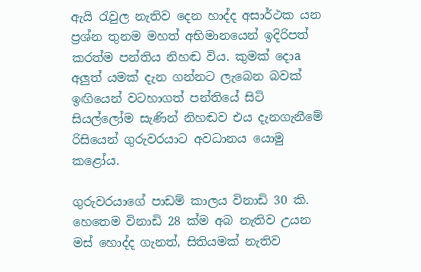ඇයි රැවුල නැතිව දෙන හාද්ද අසාර්ථක යන ප්‍රශ්න තුනම මහත් අභිමානයෙන් ඉදිරිපත් කරත්ම පන්තිය නිහඬ විය. කුමක්‌ දොa අලුත් යමක්‌ දැන ගන්නට ලැබෙන බවක්‌ ඉඟියෙන් වටහාගත් පන්තියේ සිටි සියල්ලෝම සැණින් නිහඬව එය දැනගැනීමේ රිසියෙන් ගුරුවරයාට අවධානය යොමු කළෝය.

ගුරුවරයාගේ පාඩම් කාලය විනාඩි 30 කි. හෙතෙම විනාඩි 28 ක්‌ම අබ නැතිව උයන මස්‌ හොද්ද ගැනත්, සිතියමක්‌ නැතිව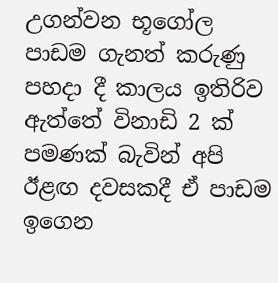උගන්වන භූගෝල පාඩම ගැනත් කරුණු පහදා දී කාලය ඉතිරිව ඇත්තේ විනාඩි 2 ක්‌ පමණක්‌ බැවින් අපි ඊළඟ දවසකදී ඒ පාඩම ඉගෙන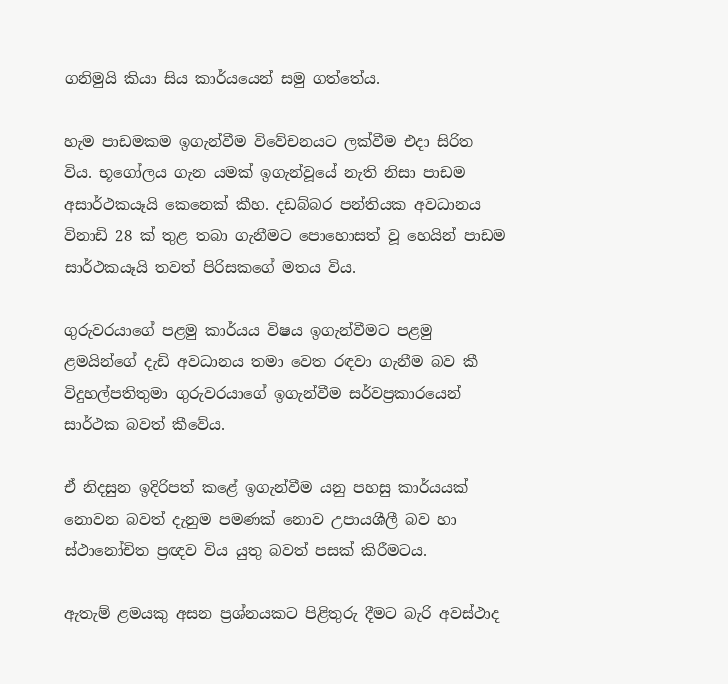ගනිමුයි කියා සිය කාර්යයෙන් සමු ගත්තේය.

හැම පාඩමකම ඉගැන්වීම විවේචනයට ලක්‌වීම එදා සිරිත විය. භූගෝලය ගැන යමක්‌ ඉගැන්වූයේ නැති නිසා පාඩම අසාර්ථකයෑයි කෙනෙක්‌ කීහ. දඩබ්බර පන්තියක අවධානය විනාඩි 28 ක්‌ තුළ තබා ගැනීමට පොහොසත් වූ හෙයින් පාඩම සාර්ථකයෑයි තවත් පිරිසකගේ මතය විය.

ගුරුවරයාගේ පළමු කාර්යය විෂය ඉගැන්වීමට පළමු ළමයින්ගේ දැඩි අවධානය තමා වෙත රඳවා ගැනීම බව කී විදුහල්පතිතුමා ගුරුවරයාගේ ඉගැන්වීම සර්වප්‍රකාරයෙන් සාර්ථක බවත් කීවේය.

ඒ නිදසුන ඉදිරිපත් කළේ ඉගැන්වීම යනු පහසු කාර්යයක්‌ නොවන බවත් දැනුම පමණක්‌ නොව උපායශීලී බව හා ස්‌ථානෝචිත ප්‍රඥව විය යුතු බවත් පසක්‌ කිරීමටය.

ඇතැම් ළමයකු අසන ප්‍රශ්නයකට පිළිතුරු දීමට බැරි අවස්‌ථාද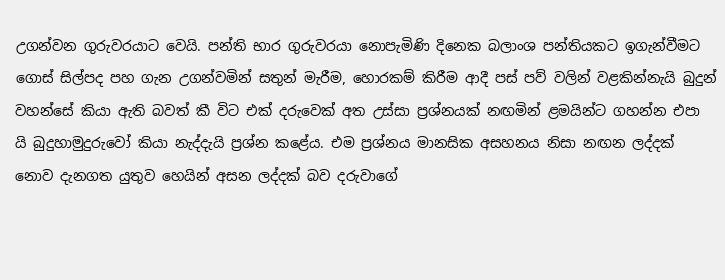උගන්වන ගුරුවරයාට වෙයි. පන්ති භාර ගුරුවරයා නොපැමිණි දිනෙක බලාංශ පන්තියකට ඉගැන්වීමට ගොස්‌ සිල්පද පහ ගැන උගන්වමින් සතුන් මැරීම, හොරකම් කිරීම ආදී පස්‌ පව් වලින් වළකින්නැයි බුදුන් වහන්සේ කියා ඇති බවත් කී විට එක්‌ දරුවෙක්‌ අත උස්‌සා ප්‍රශ්නයක්‌ නඟමින් ළමයින්ට ගහන්න එපා යි බුදුහාමුදුරුවෝ කියා නැද්දැයි ප්‍රශ්න කළේය. එම ප්‍රශ්නය මානසික අසහනය නිසා නඟන ලද්දක්‌ නොව දැනගත යුතුව හෙයින් අසන ලද්දක්‌ බව දරුවාගේ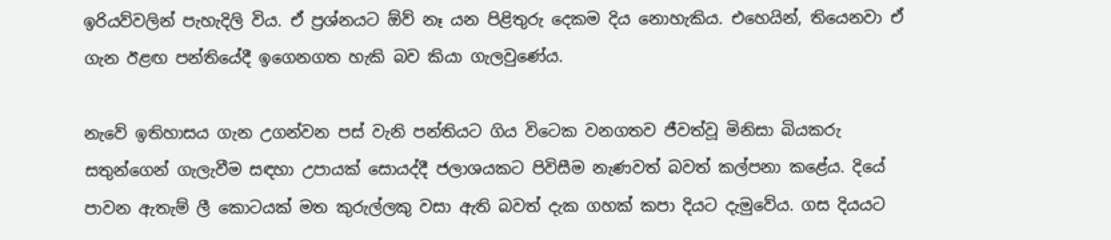ඉරියව්වලින් පැහැදිලි විය. ඒ ප්‍රශ්නයට ඕව් නෑ යන පිළිතුරු දෙකම දිය නොහැකිය. එහෙයින්, තියෙනවා ඒ ගැන ඊළඟ පන්තියේදී ඉගෙනගත හැකි බව කියා ගැලවුණේය.

නැවේ ඉතිහාසය ගැන උගන්වන පස්‌ වැනි පන්තියට ගිය විටෙක වනගතව ජීවත්වූ මිනිසා බියකරු සතුන්ගෙන් ගැලැවීම සඳහා උපායක්‌ සොයද්දී ජලාශයකට පිවිසීම නැණවත් බවත් කල්පනා කළේය. දියේ පාවන ඇතැම් ලී කොටයක්‌ මත කුරුල්ලකු වසා ඇති බවත් දැක ගහක්‌ කපා දියට දැමුවේය. ගස දියයට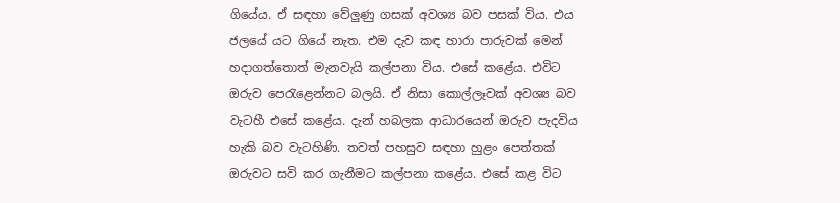ගියේය. ඒ සඳහා වේලුණු ගසක්‌ අවශ්‍ය බව පසක්‌ විය. එය ජලයේ යට ගියේ නැත. එම දැව කඳ හාරා පාරුවක්‌ මෙන් හදාගත්තොත් මැනවැයි කල්පනා විය. එසේ කළේය. එවිට ඔරුව පෙරැළෙන්නට බලයි. ඒ නිසා කොල්ලෑවක්‌ අවශ්‍ය බව වැටහී එසේ කළේය. දැන් හබලක ආධාරයෙන් ඔරුව පැදවිය හැකි බව වැටහිණි. තවත් පහසුව සඳහා හුළං පෙත්තක්‌ ඔරුවට සවි කර ගැනීමට කල්පනා කළේය. එසේ කළ විට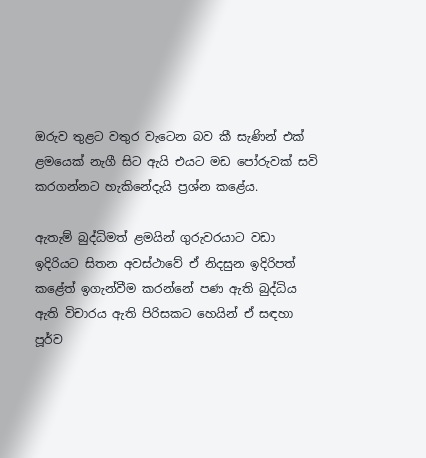ඔරුව තුළට වතුර වැටෙන බව කී සැණින් එක්‌ ළමයෙක්‌ නැගී සිට ඇයි එයට මඩ පෝරුවක්‌ සවි කරගන්නට හැකිනේදැයි ප්‍රශ්න කළේය.

ඇතැම් බුද්ධිමත් ළමයින් ගුරුවරයාට වඩා ඉදිරියට සිතන අවස්‌ථාවේ ඒ නිදසුන ඉදිරිපත් කළේත් ඉගැන්වීම කරන්නේ පණ ඇති බුද්ධිය ඇති විචාරය ඇති පිරිසකට හෙයින් ඒ සඳහා පූර්ව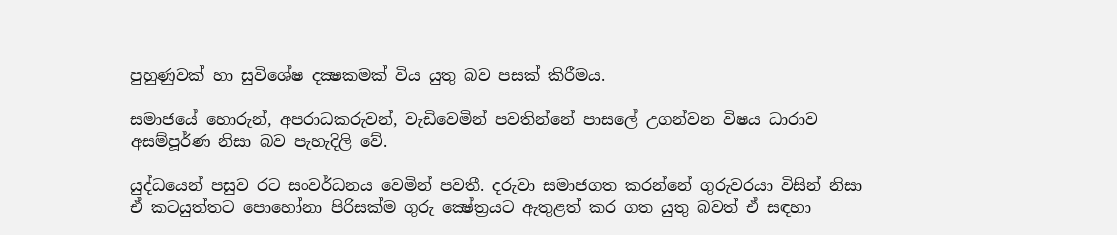පුහුණුවක්‌ හා සුවිශේෂ දක්‍ෂකමක්‌ විය යුතු බව පසක්‌ කිරීමය.

සමාජයේ හොරුන්, අපරාධකරුවන්, වැඩිවෙමින් පවතින්නේ පාසලේ උගන්වන විෂය ධාරාව අසම්පූර්ණ නිසා බව පැහැදිලි වේ.

යුද්ධයෙන් පසුව රට සංවර්ධනය වෙමින් පවතී. දරුවා සමාජගත කරන්නේ ගුරුවරයා විසින් නිසා ඒ කටයුත්තට පොහෝනා පිරිසක්‌ම ගුරු ක්‍ෂේත්‍රයට ඇතුළත් කර ගත යුතු බවත් ඒ සඳහා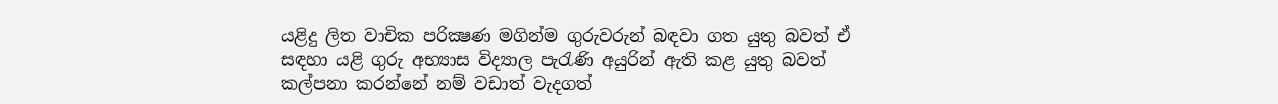යළිදු ලිත වාචික පරික්‍ෂණ මගින්ම ගුරුවරුන් බඳවා ගත යුතු බවත් ඒ සඳහා යළි ගුරු අභ්‍යාස විද්‍යාල පැරැණි අයුරින් ඇති කළ යුතු බවත් කල්පනා කරන්නේ නම් වඩාත් වැදගත්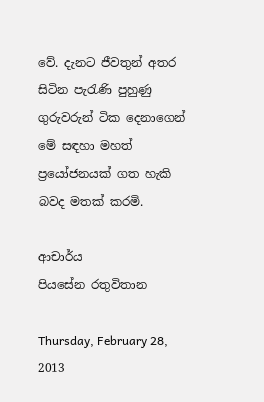වේ. දැනට ජීවතුන් අතර සිටින පැරැණි පුහුණු ගුරුවරුන් ටික දෙනාගෙන් මේ සඳහා මහත් ප්‍රයෝජනයක්‌ ගත හැකි බවද මතක්‌ කරමි.

ආචාර්ය
පියසේන රතුවිතාන

Thursday, February 28, 2013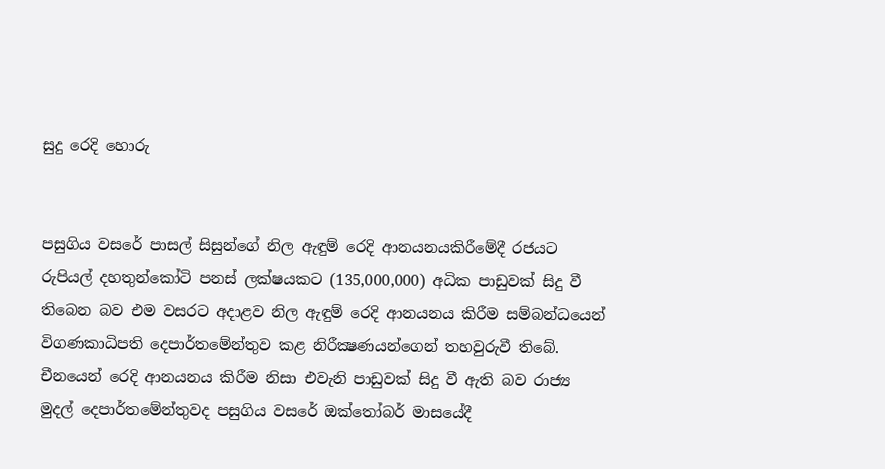සුදු රෙදි හොරු


පසුගිය වසරේ පාසල් සිසුන්ගේ නිල ඇඳුම් රෙදි ආනයනයකිරීමේදී රජයට රුපියල් දහතුන්කෝටි පනස් ලක්ෂයකට (135,000,000) අධික පාඩුවක්‌ සිදු වී තිබෙන බව එම වසරට අදාළව නිල ඇඳුම් රෙදි ආනයනය කිරීම සම්බන්ධයෙන් විගණකාධිපති දෙපාර්තමේන්තුව කළ නිරීක්‍ෂණයන්ගෙන් තහවුරුවී තිබේ. චීනයෙන් රෙදි ආනයනය කිරීම නිසා එවැනි පාඩුවක් සිදු වී ඇති බව රාජ්‍ය මුදල් දෙපාර්තමේන්තුවද පසුගිය වසරේ ඔක්‌තෝබර් මාසයේදී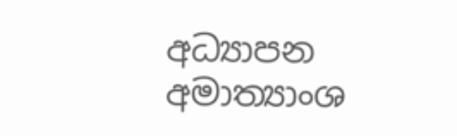අධ්‍යාපන අමාත්‍යාංශ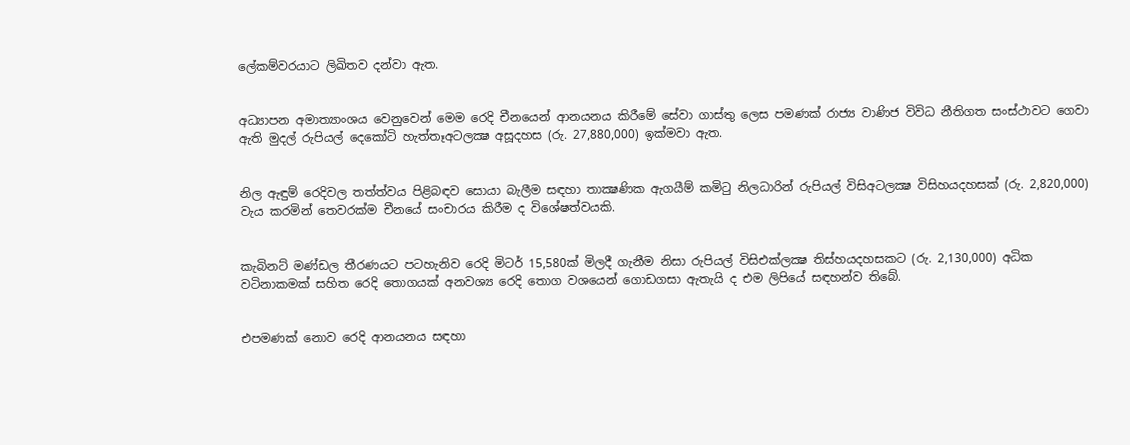ලේකම්වරයාට ලිඛිතව දන්වා ඇත.


අධ්‍යාපන අමාත්‍යාංශය වෙනුවෙන් මෙම රෙදි චීනයෙන් ආනයනය කිරීමේ සේවා ගාස්‌තු ලෙස පමණක්‌ රාජ්‍ය වාණිජ විවිධ නීතිගත සංස්‌ථාවට ගෙවා ඇති මුදල් රුපියල් දෙකෝටි හැත්තෑඅටලක්‍ෂ අසූදහස (රු. 27,880,000) ඉක්‌මවා ඇත.


නිල ඇඳුම් රෙදිවල තත්ත්වය පිළිබඳව සොයා බැලීම සඳහා තාක්‍ෂණික ඇගයීම් කමිටු නිලධාරින් රුපියල් විසිඅටලක්‍ෂ විසිහයදහසක්‌ (රු. 2,820,000) වැය කරමින් තෙවරක්‌ම චීනයේ සංචාරය කිරීම ද විශේෂත්වයකි.


කැබිනට්‌ මණ්‌ඩල තීරණයට පටහැනිව රෙදි මිටර් 15,580ක්‌ මිලදී ගැනීම නිසා රුපියල් විසිඑක්‌ලක්‍ෂ තිස්‌හයදහසකට (රු. 2,130,000) අධික වටිනාකමක්‌ සහිත රෙදි තොගයක්‌ අනවශ්‍ය රෙදි තොග වශයෙන් ගොඩගසා ඇතැයි ද එම ලිපියේ සඳහන්ව තිබේ.


එපමණක්‌ නොව රෙදි ආනයනය සඳහා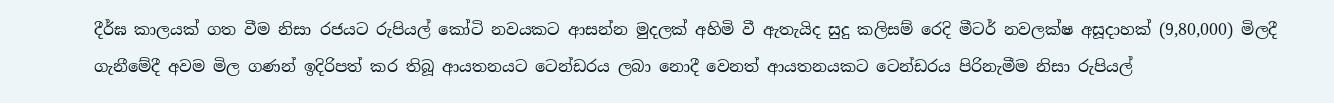දීර්ඝ කාලයක්‌ ගත වීම නිසා රජයට රුපියල් කෝටි නවයකට ආසන්න මුදලක්‌ අහිමි වී ඇතැයිද සුදු කලිසම් රෙදි මීටර් නවලක්ෂ අසූදාහක් (9,80,000) මිලදී ගැනීමේදී අවම මිල ගණන් ඉදිරිපත් කර තිබූ ආයතනයට ටෙන්ඩරය ලබා නොදී වෙනත් ආයතනයකට ටෙන්ඩරය පිරිනැමීම නිසා රුපියල්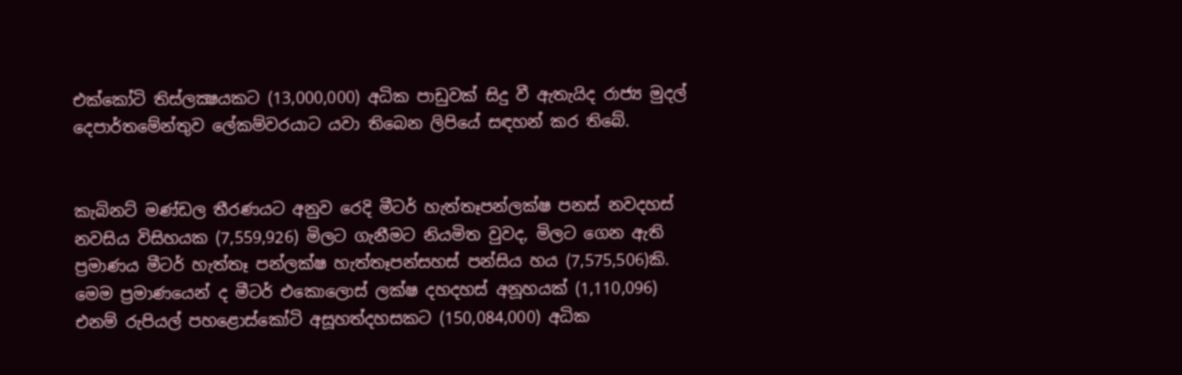එක්‌කෝටි තිස්‌ලක්‍ෂයකට (13,000,000) අධික පාඩුවක්‌ සිදු වී ඇතැයිද රාජ්‍ය මුදල් දෙපාර්තමේන්තුව ලේකම්වරයාට යවා තිබෙන ලිපියේ සඳහන් කර තිබේ.


කැබිනට්‌ මණ්‌ඩල තීරණයට අනුව රෙදි මීටර් හැත්තෑපන්ලක්ෂ පනස් නවදහස් නවසිය විසිහයක (7,559,926) මිලට ගැනීමට නියමිත වුවද, මිලට ගෙන ඇති ප්‍රමාණය මීටර් හැත්තෑ පන්ලක්ෂ හැත්තෑපන්සහස් පන්සිය හය (7,575,506)කි. මෙම ප්‍රමාණයෙන් ද මීටර් එකොලොස් ලක්ෂ දහදහස් අනූහයක් (1,110,096) එනම් රුපියල් පහළොස්‌කෝටි අසූහත්දහසකට (150,084,000) අධික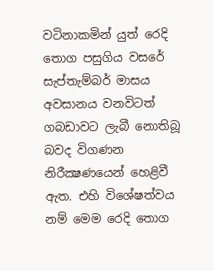වටිනාකමින් යුත් රෙදි තොග පසුගිය වසරේ සැප්තැම්බර් මාසය අවසානය වනවිටත් ගබඩාවට ලැබී නොතිබූ බවද විගණන නිරීක්‍ෂණයෙන් හෙළිවී ඇත. එහි විශේෂත්වය නම් මෙම රෙදි තොග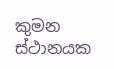කුමන ස්‌ථානයක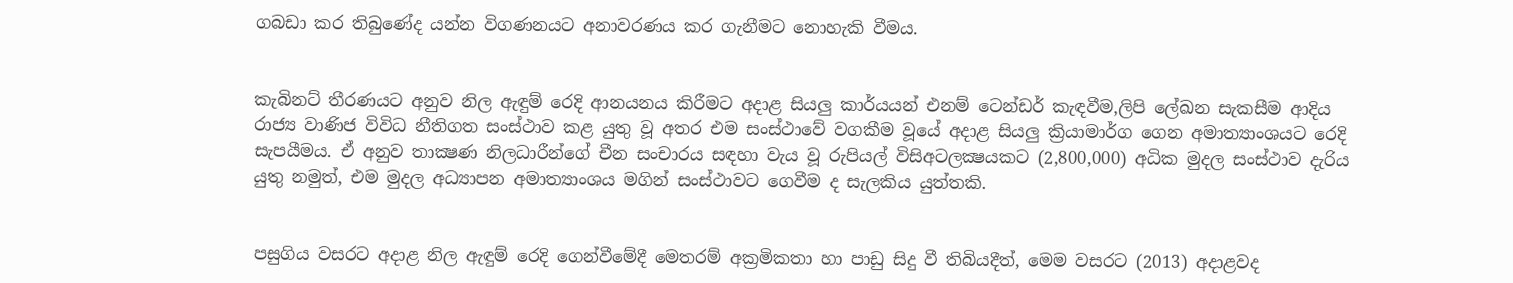ගබඩා කර තිබුණේද යන්න විගණනයට අනාවරණය කර ගැනීමට නොහැකි වීමය.


කැබිනට්‌ තීරණයට අනුව නිල ඇඳුම් රෙදි ආනයනය කිරීමට අදාළ සියලු කාර්යයන් එනම් ටෙන්ඩර් කැඳවීම,ලිපි ලේඛන සැකසීම ආදිය රාජ්‍ය වාණිජ විවිධ නීතිගත සංස්‌ථාව කළ යුතු වූ අතර එම සංස්‌ථාවේ වගකීම වූයේ අදාළ සියලු ක්‍රියාමාර්ග ගෙන අමාත්‍යාංශයට රෙදි සැපයීමය. ඒ අනුව තාක්‍ෂණ නිලධාරීන්ගේ චීන සංචාරය සඳහා වැය වූ රුපියල් විසිඅටලක්‍ෂයකට (2,800,000) අධික මුදල සංස්‌ථාව දැරිය යුතු නමුත්, එම මුදල අධ්‍යාපන අමාත්‍යාංශය මගින් සංස්‌ථාවට ගෙවීම ද සැලකිය යුත්තකි.


පසුගිය වසරට අදාළ නිල ඇඳුම් රෙදි ගෙන්වීමේදී මෙතරම් අක්‍රමිකතා හා පාඩු සිදු වී තිබියදීත්, මෙම වසරට (2013) අදාළවද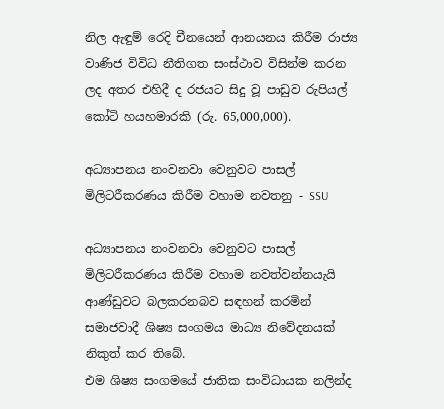නිල ඇඳුම් රෙදි චීනයෙන් ආනයනය කිරීම රාජ්‍ය වාණිජ විවිධ නීතිගත සංස්‌ථාව විසින්ම කරන ලද අතර එහිදී ද රජයට සිදු වූ පාඩුව රුපියල් කෝටි හයහමාරකි (රු. 65,000,000).

අධ්‍යාපනය නංවනවා වෙනුවට පාසල් මිලිටරීකරණය කිරීම වහාම නවතනු - SSU

අධ්‍යාපනය නංවනවා වෙනුවට පාසල් මිලිටරීකරණය කිරීම වහාම නවත්වන්නයැයි ආණ්ඩුවට බලකරනබව සඳහන් කරමින් සමාජවාදී ශිෂ්‍ය සංගමය මාධ්‍ය නිවේදනයක් නිකුත් කර තිබේ.
එම ශිෂ්‍ය සංගමයේ ජාතික සංවිධායක නලින්ද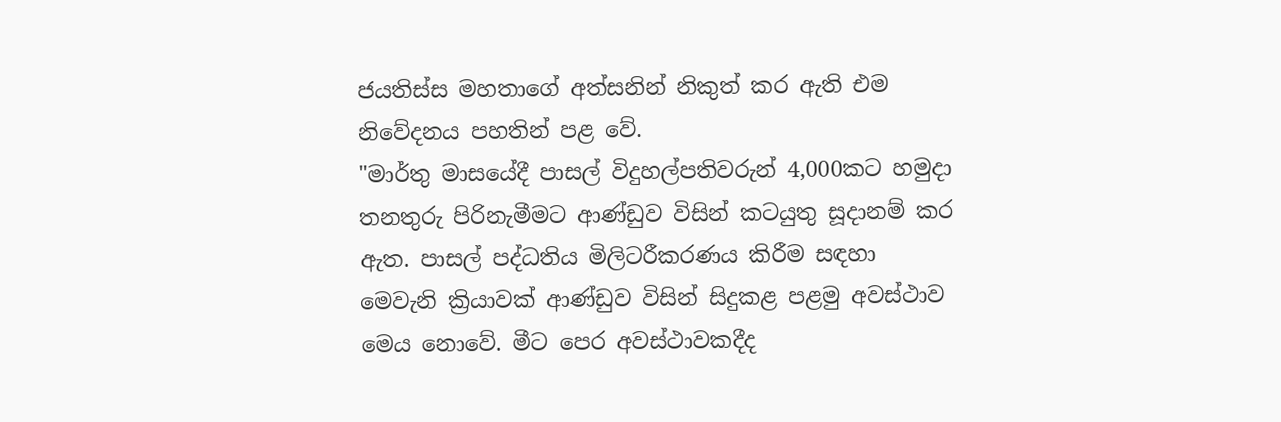ජයතිස්ස මහතාගේ අත්සනින් නිකුත් කර ඇති එම නිවේදනය පහතින් පළ වේ.
"මාර්තු මාසයේදී පාසල් විදුහල්පතිවරුන් 4,000කට හමුදා තනතුරු පිරිනැමීමට ආණ්ඩුව විසින් කටයුතු සූදානම් කර ඇත. පාසල් පද්ධතිය මිලිටරීකරණය කිරීම සඳහා මෙවැනි ක්‍රියාවක් ආණ්ඩුව විසින් සිදුකළ පළමු අවස්ථාව මෙය නොවේ. මීට පෙර අවස්ථාවකදීද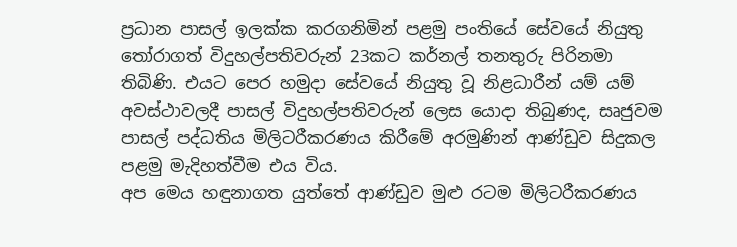ප්‍රධාන පාසල් ඉලක්ක කරගනිමින් පළමු පංතියේ සේවයේ නියුතු තෝරාගත් විදුහල්පතිවරුන් 23කට කර්නල් තනතුරු පිරිනමා තිබිණි. එයට පෙර හමුදා සේවයේ නියුතු වූ නිළධාරීන් යම් යම් අවස්ථාවලදී පාසල් විදුහල්පතිවරුන් ලෙස යොදා තිබුණද, සෘජුවම පාසල් පද්ධතිය මිලිටරීකරණය කිරීමේ අරමුණින් ආණ්ඩුව සිදුකල පළමු මැදිහත්වීම එය විය.
අප මෙය හඳුනාගත යුත්තේ ආණ්ඩුව මුළු රටම මිලිටරීකරණය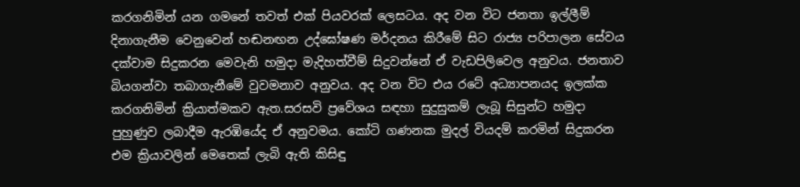කරගනිමින් යන ගමනේ තවත් එක් පියවරක් ලෙසටය. අද වන විට ජනතා ඉල්ලීම් දිනාගැනීම වෙනුවෙන් හඬනඟන උද්ඝෝෂණ මර්දනය කිරීමේ සිට රාජ්‍ය පරිපාලන සේවය දක්වාම සිදුකරන මෙවැනි හමුදා මැදිහත්වීම් සිදුවන්නේ ඒ වැඩපිලිවෙල අනුවය. ජනතාව බියගන්වා තබාගැනීමේ වුවමනාව අනුවය. අද වන විට එය රටේ අධ්‍යාපනයද ඉලක්ක කරගනිමින් ක්‍රියාත්මකව ඇත.සරසවි ප්‍රවේශය සඳහා සුදුසුකම් ලැබූ සිසුන්ට හමුදා පුහුණුව ලබාදීම ඇරඹියේද ඒ අනුවමය. කෝටි ගණනක මුදල් වියදම් කරමින් සිදුකරන එම ක්‍රියාවලින් මෙතෙක් ලැබි ඇති කිසිඳු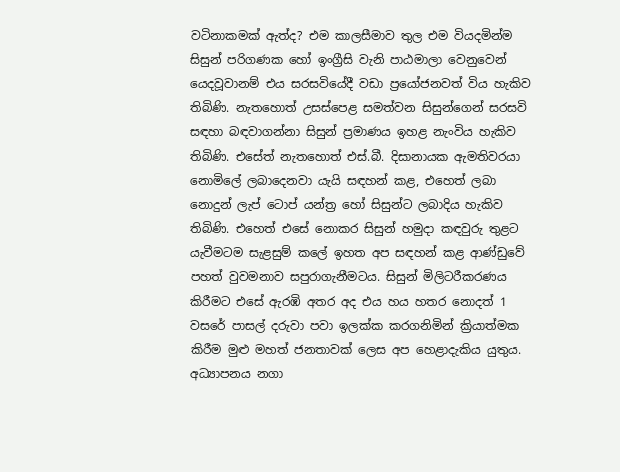වටිනාකමක් ඇත්ද? එම කාලසීමාව තුල එම වියදමින්ම සිසුන් පරිගණක හෝ ඉංග්‍රීසි වැනි පාඨමාලා වෙනුවෙන් යෙදවූවානම් එය සරසවියේදී වඩා ප්‍රයෝජනවත් විය හැකිව තිබිණි. නැතහොත් උසස්පෙළ සමත්වන සිසුන්ගෙන් සරසවි සඳහා බඳවාගන්නා සිසුන් ප්‍රමාණය ඉහළ නැංවිය හැකිව තිබිණි. එසේත් නැතහොත් එස්.බී. දිසානායක ඇමතිවරයා නොමිලේ ලබාදෙනවා යැයි සඳහන් කළ, එහෙත් ලබා නොදුන් ලැප් ටොප් යන්ත්‍ර හෝ සිසුන්ට ලබාදිය හැකිව තිබිණි. එහෙත් එසේ නොකර සිසුන් හමුදා කඳවුරු තුළට යැවීමටම සැළසුම් කලේ ඉහත අප සඳහන් කළ ආණ්ඩුවේ පහත් වුවමනාව සපුරාගැනීමටය. සිසුන් මිලිටරීකරණය කිරීමට එසේ ඇරඹි අතර අද එය හය හතර නොදත් 1 වසරේ පාසල් දරුවා පවා ඉලක්ක කරගනිමින් ක්‍රියාත්මක කිරීම මුළු මහත් ජනතාවක් ලෙස අප හෙළාදැකිය යුතුය.
අධ්‍යාපනය නගා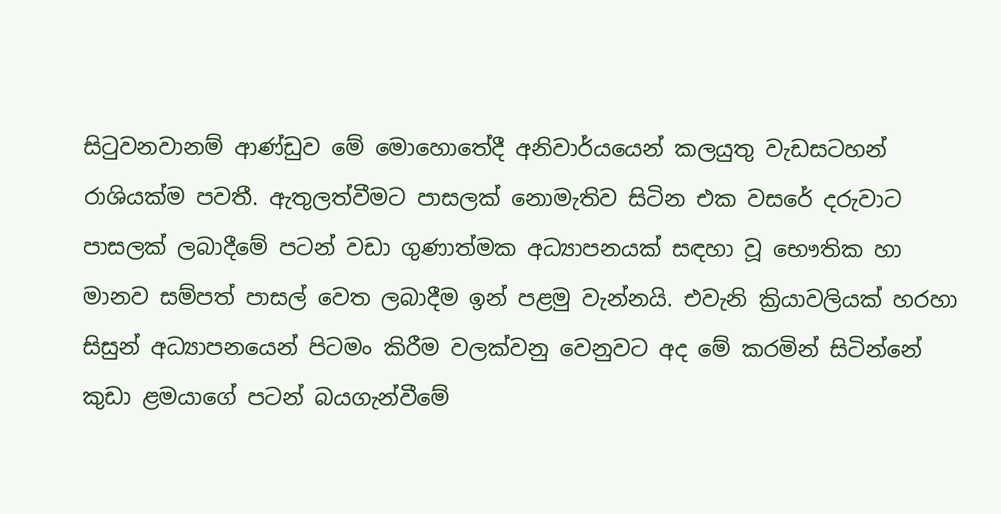සිටුවනවානම් ආණ්ඩුව මේ මොහොතේදී අනිවාර්යයෙන් කලයුතු වැඩසටහන් රාශියක්ම පවතී. ඇතුලත්වීමට පාසලක් නොමැතිව සිටින එක වසරේ දරුවාට පාසලක් ලබාදීමේ පටන් වඩා ගුණාත්මක අධ්‍යාපනයක් සඳහා වූ භෞතික හා මානව සම්පත් පාසල් වෙත ලබාදීම ඉන් පළමු වැන්නයි. එවැනි ක්‍රියාවලියක් හරහා සිසුන් අධ්‍යාපනයෙන් පිටමං කිරීම වලක්වනු වෙනුවට අද මේ කරමින් සිටින්නේ කුඩා ළමයාගේ පටන් බයගැන්වීමේ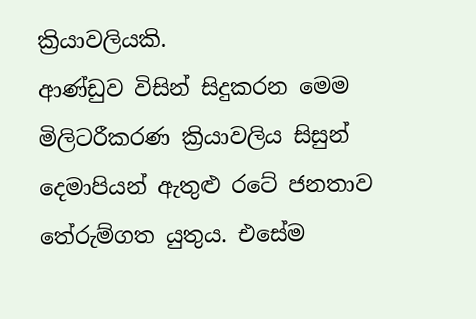ක්‍රියාවලියකි.
ආණ්ඩුව විසින් සිදුකරන මෙම මිලිටරීකරණ ක්‍රියාවලිය සිසුන් දෙමාපියන් ඇතුළු රටේ ජනතාව තේරුම්ගත යුතුය. එසේම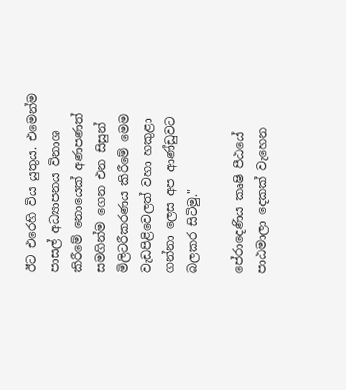ඊට එරෙහි විය යුතුය. එමෙන්ම පාසල් අධ්‍යාපනය විනාශ කිරීමේ නොයෙක් අණපණත් සමගින්ම ගෙන එන සිසුන් මිලිටරීකරණය කිරීමේ මෙම වැඩපිළිවෙලත් වහා හකුළා ගන්නා ලෙස අප ආණ්ඩුවට බලකර සිටිමු."

පේරාදෙණිය කෘෂි පීඨයේ පාඨමාලා දෙකක් වැහෙන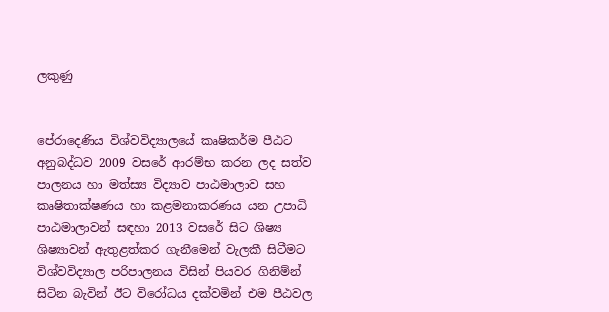ලකුණු


පේරාදෙණිය විශ්වවිද්‍යාලයේ කෘෂිකර්ම පීඨට අනුබද්ධව 2009 වසරේ ආරම්භ කරන ලද සත්ව පාලනය හා මත්ස්‍ය විද්‍යාව පාඨමාලාව සහ කෘෂිතාක්ෂණය හා කළමනාකරණය යන උපාධි පාඨමාලාවන් සඳහා 2013 වසරේ සිට ශිෂ්‍ය ශිෂ්‍යාවන් ඇතුළත්කර ගැනීමෙන් වැලකී සිටීමට විශ්වවිද්‍යාල පරිපාලනය විසින් පියවර ගිනිම්න් සිටින බැවින් ඊට විරෝධය දක්වමින් එම පීඨවල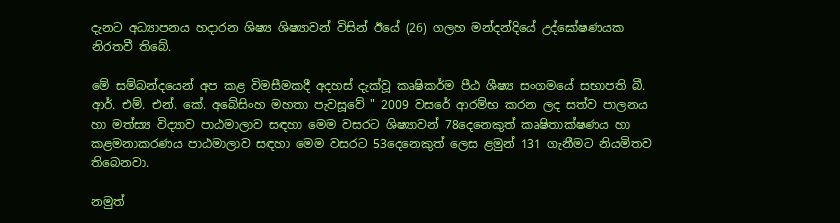දැනට අධ්‍යාපනය හදාරන ශිෂ්‍ය ශිෂ්‍යාවන් විසින් ඊයේ (26) ගලහ මන්දන්දියේ උද්ඝෝෂණයක නිරතවී තිබේ.

මේ සම්බන්දයෙන් අප කළ විමසීමකදී අදහස් දැක්වූ කෘෂිකර්ම පීඨ ශීෂ්‍ය සංගමයේ සභාපති බී. ආර්. එම්. එන්. කේ. අබේසිංහ මහතා පැවසූවේ " 2009 වසරේ ආරම්භ කරන ලද සත්ව පාලනය හා මත්ස්‍ය විද්‍යාව පාඨමාලාව සඳහා මෙම වසරට ශිෂ්‍යාවන් 78දෙනෙකුත් කෘෂිතාක්ෂණය හා කළමනාකරණය පාඨමාලාව සඳහා මෙම වසරට 53දෙනෙකුත් ලෙස ළමුන් 131 ගැනීමට නියමිතව තිබෙනවා.

නමුත්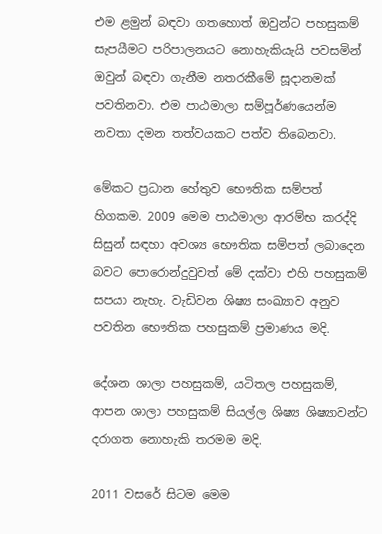එම ළමුන් බඳවා ගතහොත් ඔවුන්ට පහසුකම් සැපයීමට පරිපාලනයට නොහැකියැයි පවසමින් ඔවුන් බඳවා ගැනීම නතරකීමේ සූදානමක් පවතිනවා. එම පාඨමාලා සම්පූර්ණයෙන්ම නවතා දමන තත්වයකට පත්ව තිබෙනවා.

මේකට ප්‍රධාන හේතුව භෞතික සම්පත් හිගකම. 2009 මෙම පාඨමාලා ආරම්භ කරද්දි සිසුන් සඳහා අවශ්‍ය භෞතික සම්පත් ලබාදෙන බවට පොරොන්දුවුවත් මේ දක්වා එහි පහසුකම් සපයා නැහැ. වැඩිවන ශිෂ්‍ය සංඛ්‍යාව අනුව පවතින භෞතික පහසුකම් ප්‍රමාණය මදි.

දේශන ශාලා පහසුකම්, යටිතල පහසුකම්, ආපන ශාලා පහසුකම් සියල්ල ශිෂ්‍ය ශිෂ්‍යාවන්ට දරාගත නොහැකි තරමම මදි.

2011 වසරේ සිටම මෙම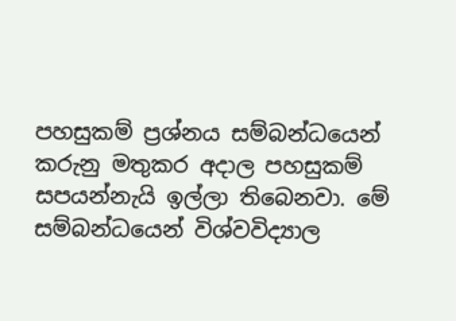පහසුකම් ප්‍රශ්නය සම්බන්ධයෙන් කරුනු මතුකර අදාල පහසුකම් සපයන්නැයි ඉල්ලා තිබෙනවා. මේ සම්බන්ධයෙන් විශ්වවිද්‍යාල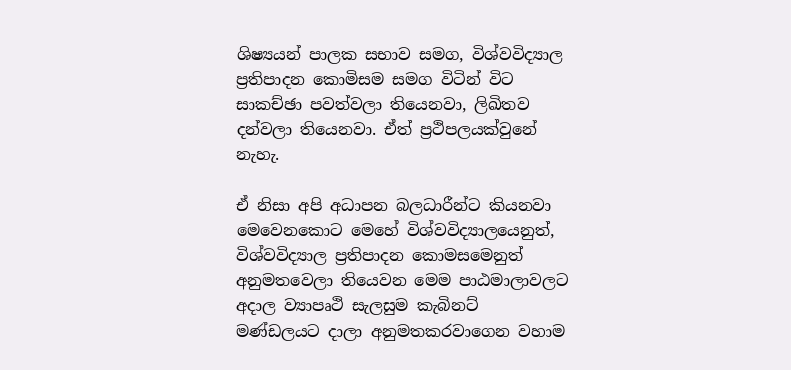ශිෂ්‍යයන් පාලක සභාව සමග, විශ්වවිද්‍යාල ප්‍රතිපාදන කොමිසම සමග විටින් විට සාකච්ඡා පවත්වලා තියෙනවා, ලිඛිතව දන්වලා තියෙනවා. ඒත් ප්‍රථිපලයක්වුනේ නැහැ.

ඒ නිසා අපි අධාපන බලධාරීන්ට කියනවා මෙවෙනකොට මෙහේ විශ්වවිද්‍යාලයෙනුත්, විශ්වවිද්‍යාල ප්‍රතිපාදන කොමසමෙනුත් අනුමතවෙලා තියෙවන මෙම පාඨමාලාවලට අදාල ව්‍යාපෘථි සැලසුම කැබිනට් මණ්ඩලයට දාලා අනුමතකරවාගෙන වහාම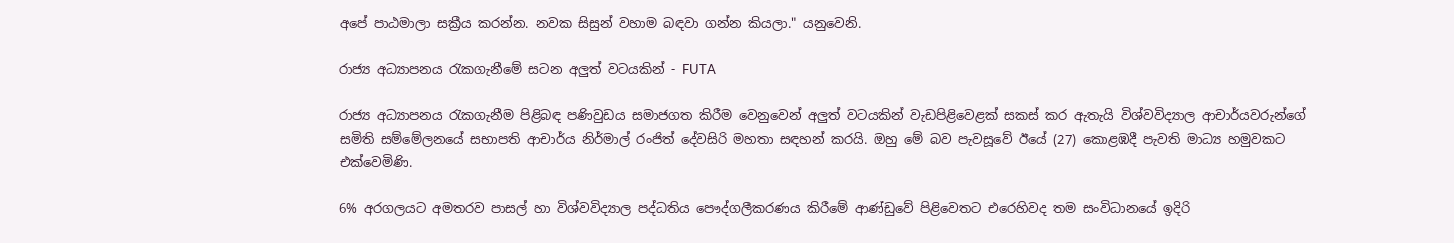අපේ පාඨමාලා සක්‍රීය කරන්න. නවක සිසුන් වහාම බඳවා ගන්න කියලා." යනුවෙනි.

රාජ්‍ය අධ්‍යාපනය රැකගැනීමේ සටන අලුත් වටයකින් - FUTA

රාජ්‍ය අධ්‍යාපනය රැකගැනීම පිළිබඳ පණිවුඩය සමාජගත කිරීම වෙනුවෙන් අලුත් වටයකින් වැඩපිළිවෙළක් සකස් කර ඇතැයි විශ්වවිද්‍යාල ආචාර්යවරුන්ගේ සමිති සම්මේලනයේ සභාපති ආචාර්ය නිර්මාල් රංජිත් දේවසිරි මහතා සඳහන් කරයි. ඔහු මේ බව පැවසූවේ ඊයේ (27) කොළඹදී පැවති මාධ්‍ය හමුවකට එක්වෙමිණි.

6% අරගලයට අමතරව පාසල් හා විශ්වවිද්‍යාල පද්ධතිය පෞද්ගලීකරණය කිරීමේ ආණ්ඩුවේ පිළිවෙතට එරෙහිවද තම සංවිධානයේ ඉදිරි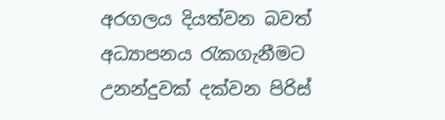අරගලය දියත්වන බවත් අධ්‍යාපනය රැකගැනීමට උනන්දුවක් දක්වන පිරිස්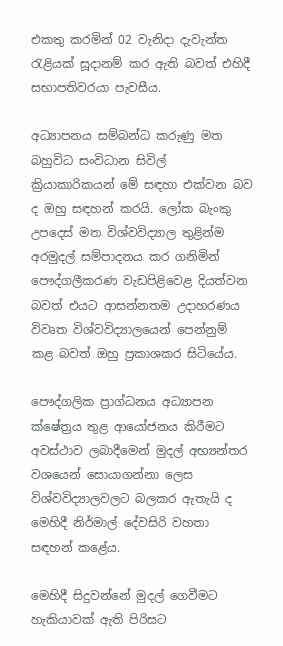එකතු කරමින් 02 වැනිදා දැවැන්ත රැළියක් සූදානම් කර ඇති බවත් එහිදී සභාපතිවරයා පැවසීය.

අධ්‍යාපනය සම්බන්ධ කරුණු මත බහුවිධ සංවිධාන සිවිල් ක්‍රියාකාරිකයන් මේ සඳහා එක්වන බව ද ඔහු සඳහන් කරයි. ලෝක බැංකු උපදෙස් මත විශ්වවිද්‍යාල තුළින්ම අරමුදල් සම්පාදනය කර ගනිමින් පෞද්ගලීකරණ වැඩපිළිවෙළ දියත්වන බවත් එයට ආසන්නතම උදාහරණය විවෘත විශ්වවිද්‍යාලයෙන් පෙන්නුම් කළ බවත් ඔහු ප්‍රකාශකර සිටියේය.

පෞද්ගලික ප්‍රාග්ධනය අධ්‍යාපන ක්ෂේත්‍රය තුළ ආයෝජනය කිරීමට අවස්ථාව ලබාදීමෙන් මුදල් අභ්‍යන්තර වශයෙන් සොයාගන්නා ලෙස විශ්වවිද්‍යාලවලට බලකර ඇතැයි ද මෙහිදී නිර්මාල් දේවසිරි වහතා සඳහන් කළේය.

මෙහිදී සිදුවන්නේ මුදල් ගෙවීමට හැකියාවක් ඇති පිරිසට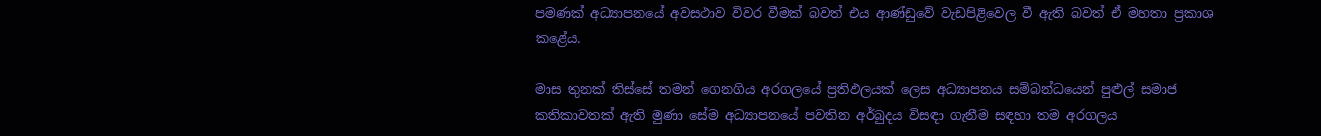පමණක් අධ්‍යාපනයේ අවසථාව විවර වීමක් බවත් එය ආණ්ඩුවේ වැඩපිළිවෙල වී ඇති බවත් ඒ මහතා ප්‍රකාශ කළේය.

මාස තුනක් තිස්සේ තමන් ගෙනගිය අරගලයේ ප්‍රතිඵලයක් ලෙස අධ්‍යාපනය සම්බන්ධයෙන් පුළුල් සමාජ කතිකාවතක් ඇති මුණා සේම අධ්‍යාපනයේ පවතින අර්බුදය විසඳා ගැනීම සඳහා තම අරගලය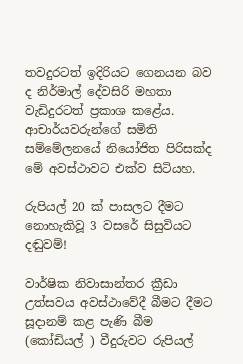තවදුරටත් ඉදිරියට ගෙනයන බව ද නිර්මාල් දේවසිරි මහතා වැඩිදුරටත් ප්‍රකාශ කළේය. ආචාර්යවරුන්ගේ සමිති සම්මේලනයේ නියෝජිත පිරිසක්ද මේ අවස්ථාවට එක්ව සිටියහ.

රුපියල් 20 ක් පාසලට දීමට නොහැකිවූ 3 වසරේ සිසුවියට දඬුවම්!

වාර්ෂික නිවාසාන්තර ක්‍රීඩා උත්සවය අවස්ථාවේදී බීමට දීමට සූදානම් කළ පැණි බීම (කෝඩියල් ) වීදුරුවට රුපියල්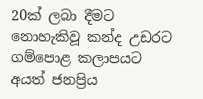20ක් ලබා දීමට නොහැකිවූ කන්ද උඩරට ගම්පොළ කලාපයට අයත් ජනප්‍රිය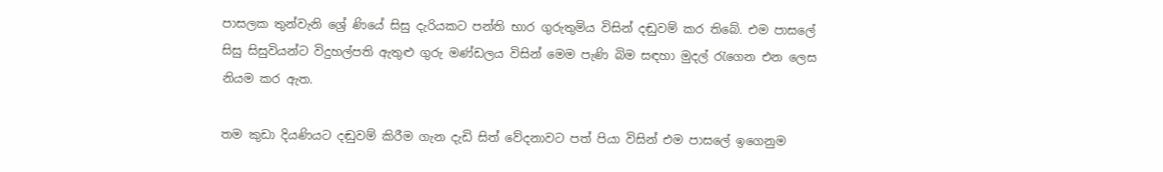පාසලක තුන්වැනි ශ්‍රේ ණියේ සිසු දැරියකට පන්ති භාර ගුරුතුමිය විසින් දඬුවම් කර තිබේ. එම පාසලේ සිසු සිසුවියන්ට විදුහල්පති ඇතුළු ගුරු මණ්ඩලය විසින් මෙම පැණි බිම සඳහා මුදල් රැගෙන එන ලෙස නියම කර ඇත.

තම කුඩා දියණියට දඬුවම් කිරීම ගැන දැඩි සිත් වේදනාවට පත් පියා විසින් එම පාසලේ ඉගෙනුම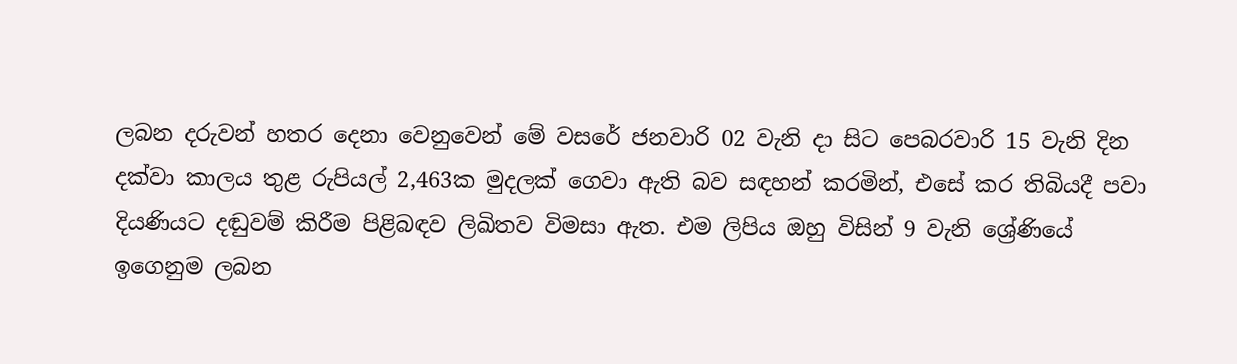ලබන දරුවන් හතර දෙනා වෙනුවෙන් මේ වසරේ ජනවාරි 02 වැනි දා සිට පෙබරවාරි 15 වැනි දින දක්වා කාලය තුළ රුපියල් 2,463ක මුදලක් ගෙවා ඇති බව සඳහන් කරමින්, එසේ කර තිබියදී පවා දියණියට දඬුවම් කිරීම පිළිබඳව ලිඛිතව විමසා ඇත. එම ලිපිය ඔහු විසින් 9 වැනි ශ්‍රේණියේ ඉගෙනුම ලබන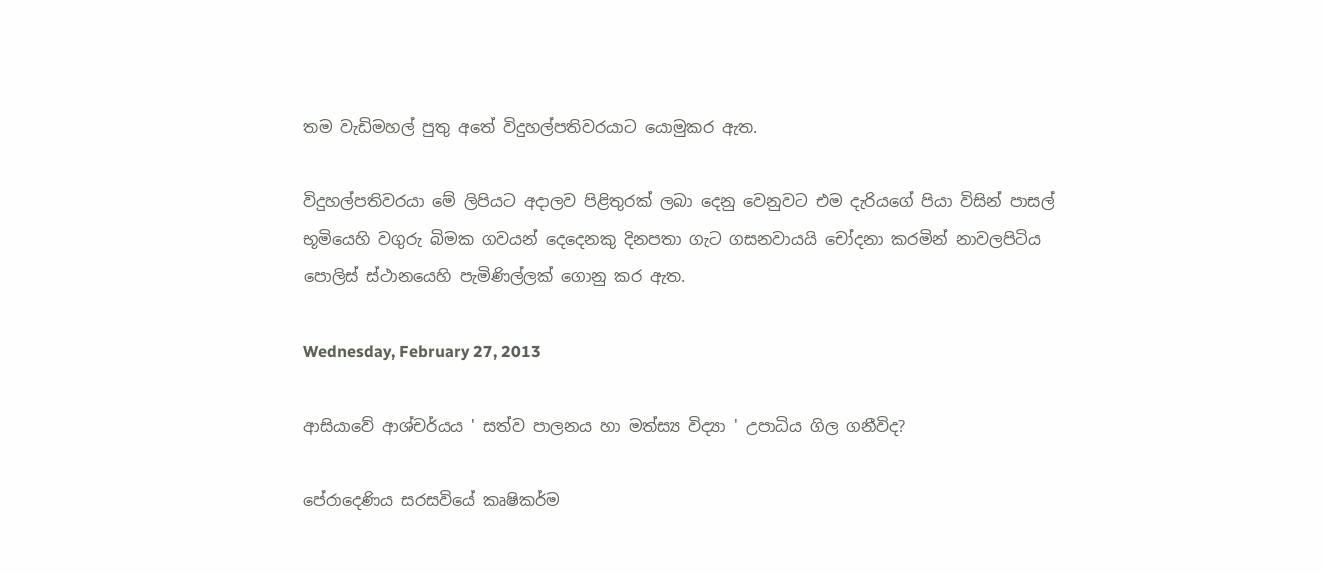තම වැඩිමහල් පුතු අතේ විදුහල්පතිවරයාට යොමුකර ඇත.

විදුහල්පතිවරයා මේ ලිපියට අදාලව පිළිතුරක් ලබා දෙනු වෙනුවට එම දැරියගේ පියා විසින් පාසල් භූමියෙහි වගුරු බිමක ගවයන් දෙදෙනකු දිනපතා ගැට ගසනවායයි චෝදනා කරමින් නාවලපිටිය පොලිස් ස්ථානයෙහි පැමිණිල්ලක් ගොනු කර ඇත.

Wednesday, February 27, 2013

ආසියාවේ ආශ්චර්යය ' සත්ව පාලනය හා මත්ස්‍ය විද්‍යා ' උපාධිය ගිල ගනීවිද?

පේරාදෙණිය සරසවියේ කෘෂිකර්ම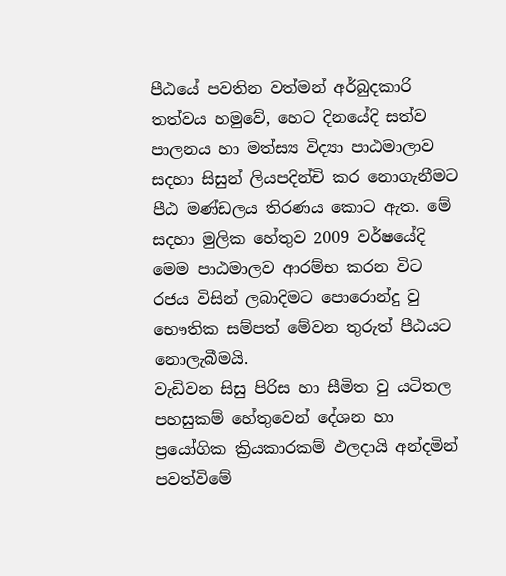පීඨයේ පවතින වත්මන් අර්බුදකාරි තත්වය හමුවේ, හෙට දිනයේදි සත්ව පාලනය හා මත්ස්‍ය විද්‍යා පාඨමාලාව සදහා සිසුන් ලියපදින්චි කර නොගැනීමට පීඨ මණ්ඩලය තිරණය කොට ඇත. මේ සදහා මුලික හේතුව 2009 වර්ෂයේදි මෙම පාඨමාලව ආරම්භ කරන විට රජය විසින් ලබාදිමට පොරොන්දු වු භෞතික සම්පත් මේවන තුරුත් පීඨයට නොලැබීමයි.
වැඩිවන සිසු පිරිස හා සීමිත වු යටිතල පහසුකම් හේතුවෙන් දේශන හා ප්‍රයෝගික ක්‍රියකාරකම් ඵලදායි අන්දමින් පවත්විමේ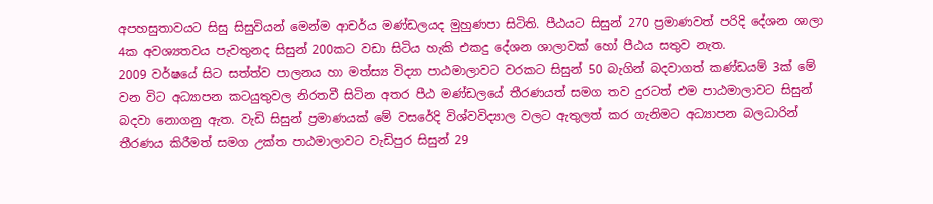අපහසුතාවයට සිසු සිසුවියන් මෙන්ම ආචර්ය මණ්ඩලයද මුහුණපා සිටිති. පීඨයට සිසුන් 270 ප්‍රමාණවත් පරිදි දේශන ශාලා 4ක අවශ්‍යතවය පැවතුනද සිසුන් 200කට වඩා සිටිය හැකි එකදු දේශන ශාලාවක් හෝ පීඨය සතුව නැත.
2009 වර්ෂයේ සිට සත්ත්ව පාලනය හා මත්ස්‍ය විද්‍යා පාඨමාලාවට වරකට සිසුන් 50 බැගින් බදවාගත් කණ්ඩයම් 3ක් මේ වන විට අධ්‍යාපන කටයුතුවල නිරතවී සිටින අතර පීඨ මණ්ඩලයේ තීරණයත් සමග තව දුරටත් එම පාඨමාලාවට සිසුන් බදවා නොගනු ඇත. වැඩි සිසුන් ප්‍රමාණයක් මේ වසරේදි විශ්වවිද්‍යාල වලට ඇතුලත් කර ගැනිමට අධ්‍යාපන බලධාරින් තීරණය කිරීමත් සමග උක්ත පාඨමාලාවට වැඩිපුර සිසුන් 29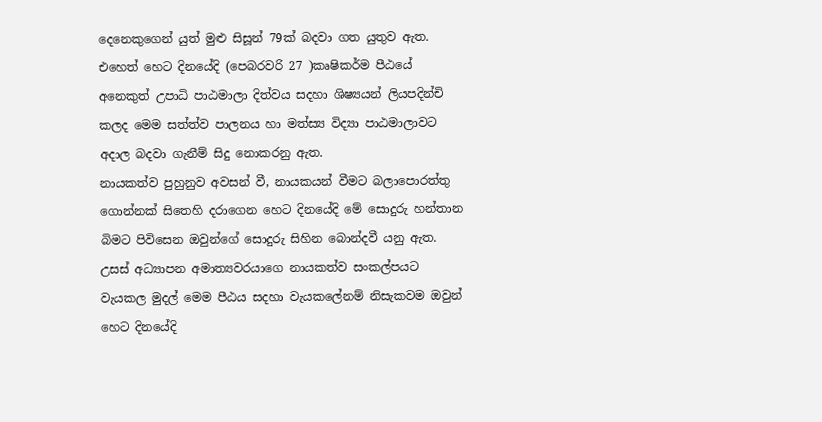දෙනෙකුගෙන් යුත් මුළු සිසූන් 79ක් බදවා ගත යුතුව ඇත.
එහෙත් හෙට දිනයේදි (පෙබරවරි 27 )කෘෂිකර්ම පීඨයේ අනෙකුත් උපාධි පාඨමාලා දිත්වය සදහා ශිෂ්‍යයන් ලියපදින්චි කලද මෙම සත්ත්ව පාලනය හා මත්ස්‍ය විද්‍යා පාඨමාලාවට අදාල බදවා ගැනීම් සිදු නොකරනු ඇත.
නායකත්ව පුහුනුව අවසන් වී, නායකයන් වීමට බලාපොරත්තු ගොන්නක් සිතෙහි දරාගෙන හෙට දිනයේදි මේ සොදුරු හන්තාන බිමට පිවිසෙන ඔවුන්ගේ සොදුරු සිහින බොන්දවී යනු ඇත. උසස් අධ්‍යාපන අමාත්‍යවරයාගෙ නායකත්ව සංකල්පයට වැයකල මුදල් මෙම පීඨය සදහා වැයකලේනම් නිසැකවම ඔවුන් හෙට දිනයේදි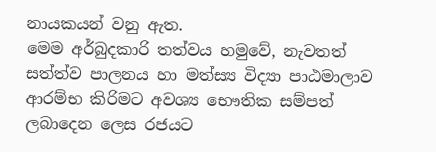නායකයන් වනු ඇත.
මෙම අර්බුදකාරි තත්වය හමුවේ, නැවතත් සත්ත්ව පාලනය හා මත්ස්‍ය විද්‍යා පාඨමාලාව ආරම්භ කිරිමට අවශ්‍ය භෞතික සම්පත් ලබාදෙන ලෙස රජයට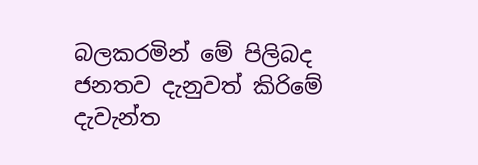බලකරමින් මේ පිලිබද ජනතව දැනුවත් කිරිමේ දැවැන්ත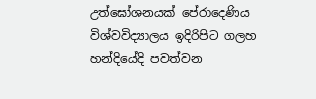උත්ඝෝශනයක් පේරාදෙණිය විශ්වවිද්‍යාලය ඉදිරිපිට ගලහ හන්දියේදි පවත්වන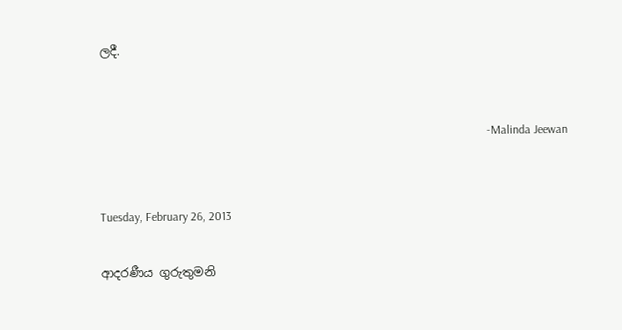ලදී.


                                                                                                                                 -Malinda Jeewan


Tuesday, February 26, 2013

ආදරණීය ගුරුතුමනි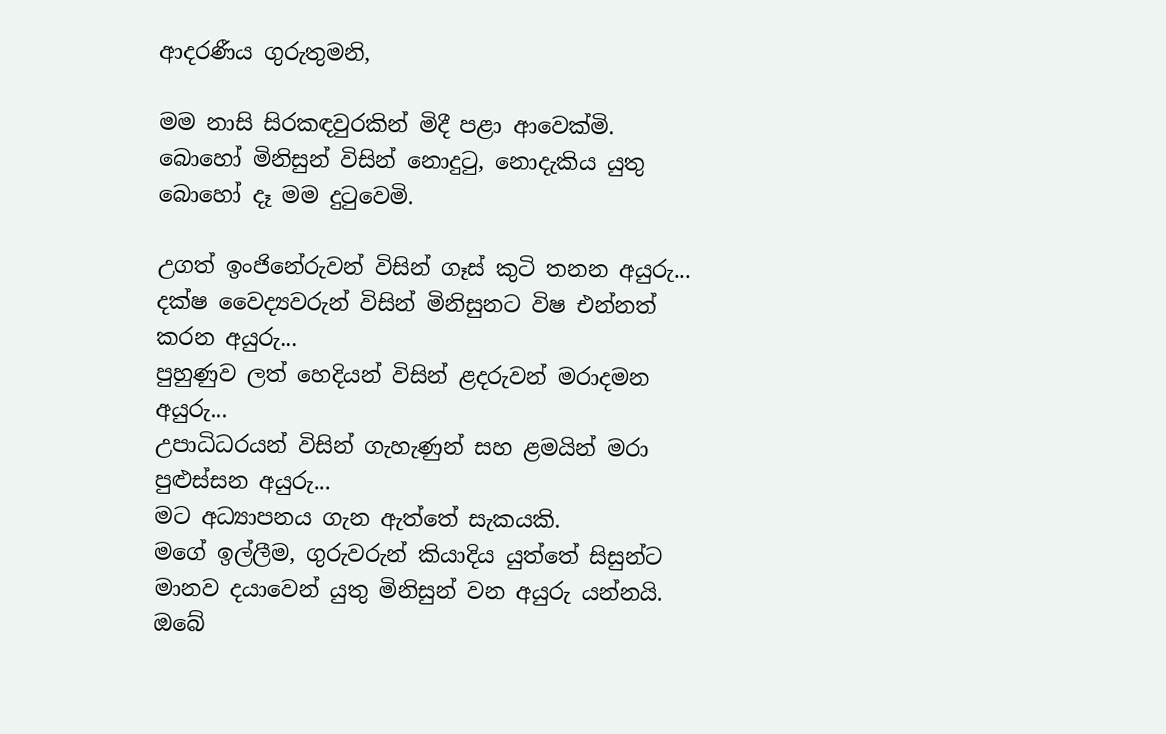ආදරණීය ගුරුතුමනි,

මම නාසි සිරකඳවුරකින් මිදී පළා ආවෙක්මි.
බොහෝ මිනිසුන් විසින් නොදුටු, නොදැකිය යුතු බොහෝ දෑ මම දුටුවෙමි.

උගත් ඉංජිනේරුවන් විසින් ගෑස් කුටි තනන අයුරු...
දක්ෂ වෛද්‍යවරුන් විසින් මිනිසුනට විෂ එන්නත් කරන අයුරු...
පුහුණුව ලත් හෙදියන් විසින් ළදරුවන් මරාදමන අයුරු...
උපාධිධරයන් විසින් ගැහැණුන් සහ ළමයින් මරා පුළුස්සන අයුරු...
මට අධ්‍යාපනය ගැන ඇත්තේ සැකයකි.
මගේ ඉල්ලීම, ගුරුවරුන් කියාදිය යුත්තේ සිසුන්ට මානව දයාවෙන් යුතු මිනිසුන් වන අයුරු යන්නයි.
ඔබේ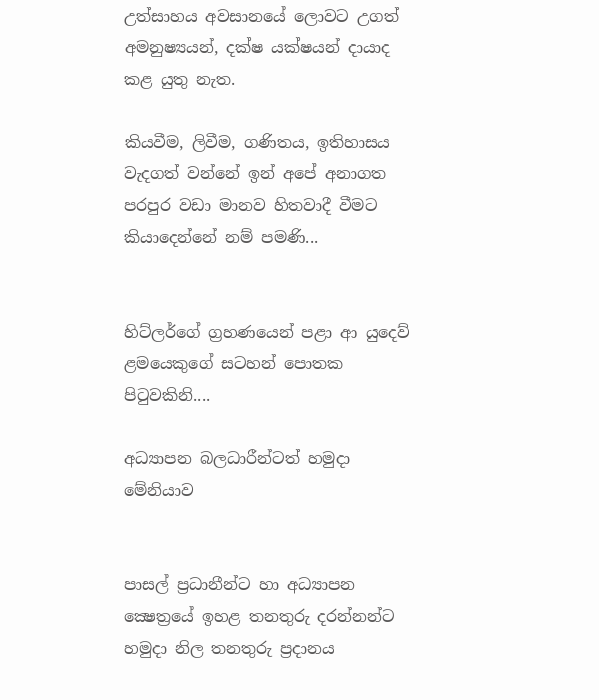උත්සාහය අවසානයේ ලොවට උගත් අමනුෂ්‍යයන්, දක්ෂ යක්ෂයන් දායාද කළ යුතු නැත.

කියවීම, ලිවීම, ගණිතය, ඉතිහාසය වැදගත් වන්නේ ඉන් අපේ අනාගත පරපුර වඩා මානව හිතවාදී වීමට කියාදෙන්නේ නම් පමණි...


හිට්ලර්ගේ ග්‍රහණයෙන් පළා ආ යුදෙව් ළමයෙකුගේ සටහන් පොතක පිටුවකිනි....

අධ්‍යාපන බලධාරීන්ටත් හමුදා මේනියාව


පාසල් ප්‍රධානීන්ට හා අධ්‍යාපන ක්‍ෂෙත්‍රයේ ඉහළ තනතුරු දරන්නන්ට හමුදා නිල තනතුරු ප්‍රදානය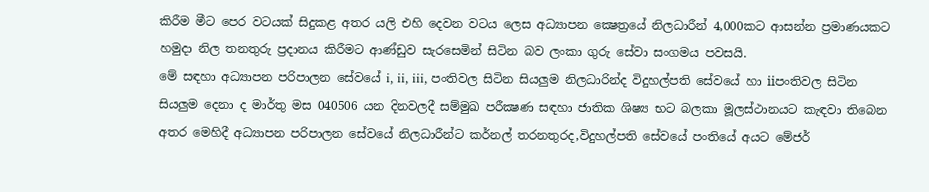කිරීම මීට පෙර වටයක් සිදුකළ අතර යලි එහි දෙවන වටය ලෙස අධ්‍යාපන ක්‍ෂෙත්‍රයේ නිලධාරීන් 4,000කට ආසන්න ප්‍රමාණයකට හමුදා නිල තනතුරු ප්‍රදානය කිරීමට ආණ්ඩුව සැරසෙමින් සිටින බව ලංකා ගුරු සේවා සංගමය පවසයි.
මේ සඳහා අධ්‍යාපන පරිපාලන සේවයේ i, ii, iii, පංතිවල සිටින සියලුම නිලධාරින්ද විදුහල්පති සේවයේ හා iiපංතිවල සිටින සියලුම දෙනා ද මාර්තු මස 040506 යන දිනවලදී සම්මුඛ පරීක්‍ෂණ සඳහා ජාතික ශිෂ්‍ය භට බලකා මූලස්ථානයට කැඳවා තිබෙන අතර මෙහිදී අධ්‍යාපන පරිපාලන සේවයේ නිලධාරීන්ට කර්නල් තරනතුරද,විදුහල්පති සේවයේ පංතියේ අයට මේජර්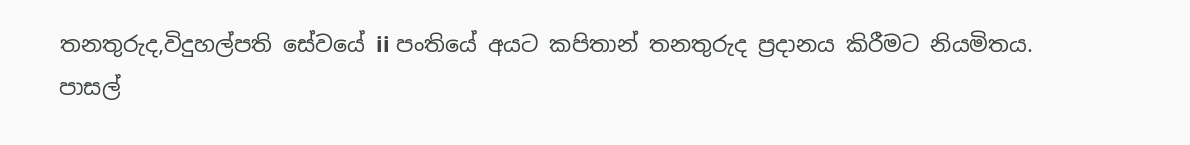තනතුරුද,විදුහල්පති සේවයේ ii පංතියේ අයට කපිතාන් තනතුරුද ප්‍රදානය කිරීමට නියමිතය.
පාසල්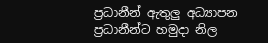ප්‍රධානීන් ඇතුලු අධ්‍යාපන ප්‍රධානීන්ට හමුදා නිල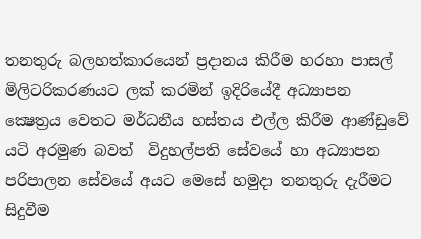තනතුරු බලහත්කාරයෙන් ප්‍රදානය කිරීම හරහා පාසල් මිලිටරිකරණයට ලක් කරමින් ඉදිරියේදී අධ්‍යාපන ක්‍ෂෙත්‍රය වෙතට මර්ධනීය හස්තය එල්ල කිරීම ආණ්ඩුවේ යටි අරමුණ බවත්  විදුහල්පති සේවයේ හා අධ්‍යාපන පරිපාලන සේවයේ අයට මෙසේ හමුදා තනතුරු දැරීමට සිදුවීම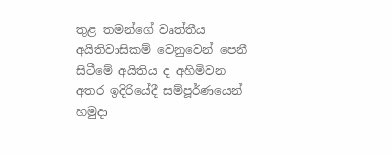තුළ තමන්ගේ වෘත්තීය අයිතිවාසිකම් වෙනුවෙන් පෙනී සිටීමේ අයිතිය ද අහිමිවන අතර ඉදිරියේදී සම්පූර්ණයෙන් හමුදා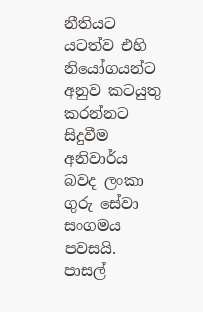නීතියට යටත්ව එහි නියෝගයන්ට අනුව කටයුතු කරන්නට සිදුවීම අනිවාර්ය බවද ලංකා ගුරු සේවා සංගමය පවසයි.
පාසල්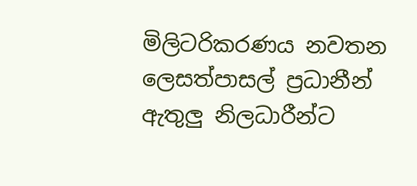මිලිටරිකරණය නවතන ලෙසත්පාසල් ප්‍රධානීන් ඇතුලු නිලධාරීන්ට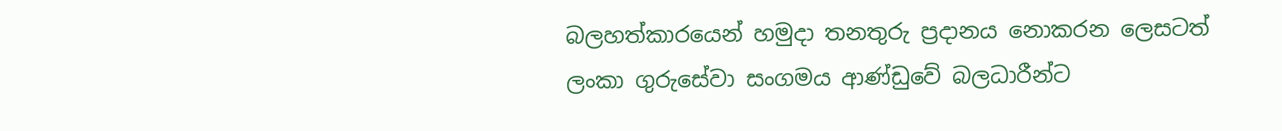බලහත්කාරයෙන් හමුදා තනතුරු ප්‍රදානය නොකරන ලෙසටත් ලංකා ගුරුසේවා සංගමය ආණ්ඩුවේ බලධාරීන්ට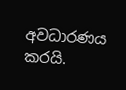අවධාරණය කරයි.